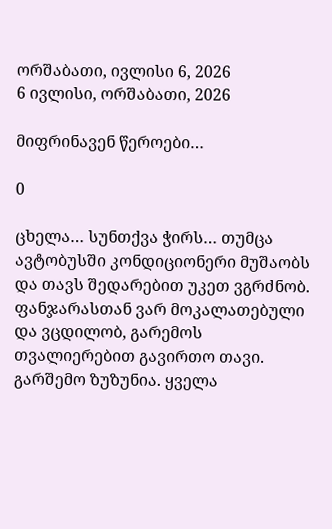ორშაბათი, ივლისი 6, 2026
6 ივლისი, ორშაბათი, 2026

მიფრინავენ წეროები…

0

ცხელა… სუნთქვა ჭირს… თუმცა ავტობუსში კონდიციონერი მუშაობს და თავს შედარებით უკეთ ვგრძნობ. ფანჯარასთან ვარ მოკალათებული და ვცდილობ, გარემოს თვალიერებით გავირთო თავი. გარშემო ზუზუნია. ყველა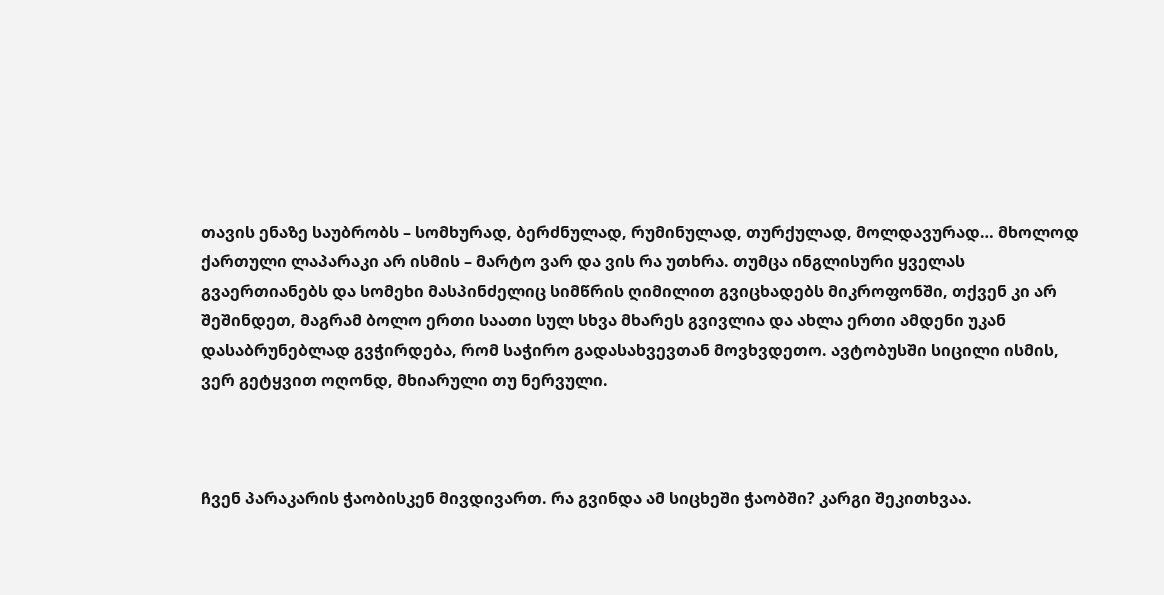თავის ენაზე საუბრობს – სომხურად, ბერძნულად, რუმინულად, თურქულად, მოლდავურად… მხოლოდ ქართული ლაპარაკი არ ისმის – მარტო ვარ და ვის რა უთხრა. თუმცა ინგლისური ყველას გვაერთიანებს და სომეხი მასპინძელიც სიმწრის ღიმილით გვიცხადებს მიკროფონში, თქვენ კი არ შეშინდეთ, მაგრამ ბოლო ერთი საათი სულ სხვა მხარეს გვივლია და ახლა ერთი ამდენი უკან დასაბრუნებლად გვჭირდება, რომ საჭირო გადასახვევთან მოვხვდეთო. ავტობუსში სიცილი ისმის, ვერ გეტყვით ოღონდ, მხიარული თუ ნერვული.



ჩვენ პარაკარის ჭაობისკენ მივდივართ. რა გვინდა ამ სიცხეში ჭაობში? კარგი შეკითხვაა.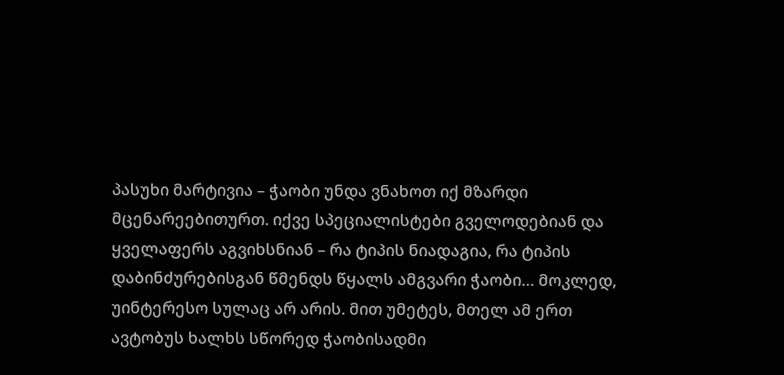პასუხი მარტივია – ჭაობი უნდა ვნახოთ იქ მზარდი მცენარეებითურთ. იქვე სპეციალისტები გველოდებიან და ყველაფერს აგვიხსნიან – რა ტიპის ნიადაგია, რა ტიპის დაბინძურებისგან წმენდს წყალს ამგვარი ჭაობი… მოკლედ, უინტერესო სულაც არ არის. მით უმეტეს, მთელ ამ ერთ ავტობუს ხალხს სწორედ ჭაობისადმი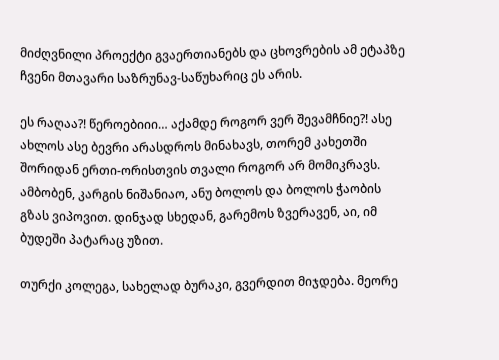მიძღვნილი პროექტი გვაერთიანებს და ცხოვრების ამ ეტაპზე ჩვენი მთავარი საზრუნავ-საწუხარიც ეს არის.

ეს რაღაა?! წეროებიიი… აქამდე როგორ ვერ შევამჩნიე?! ასე ახლოს ასე ბევრი არასდროს მინახავს, თორემ კახეთში შორიდან ერთი-ორისთვის თვალი როგორ არ მომიკრავს. ამბობენ, კარგის ნიშანიაო, ანუ ბოლოს და ბოლოს ჭაობის გზას ვიპოვით. დინჯად სხედან, გარემოს ზვერავენ, აი, იმ ბუდეში პატარაც უზით.

თურქი კოლეგა, სახელად ბურაკი, გვერდით მიჯდება. მეორე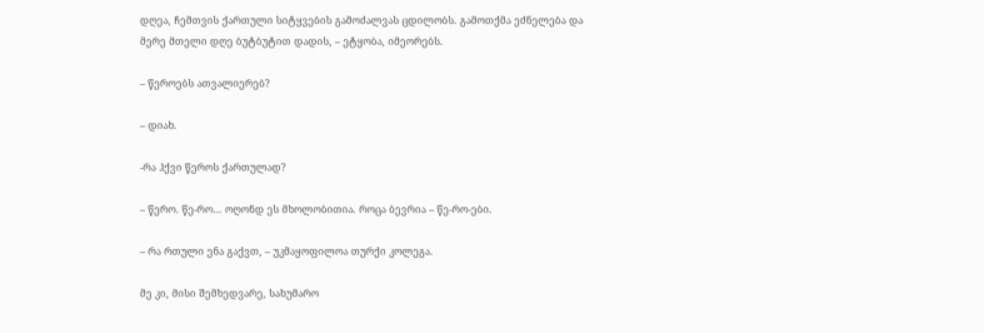დღეა, ჩემთვის ქართული სიტყვების გამოძალვას ცდილობს. გამოთქმა ეძნელება და მერე მთელი დღე ბუტბუტით დადის, – ეტყობა, იმეორებს.

– წეროებს ათვალიერებ?

– დიახ.

-რა ჰქვი წეროს ქართულად?

– წერო. წე-რო… ოღონდ ეს მხოლობითია. როცა ბევრია – წე-რო-ები.

– რა რთული ენა გაქვთ, – უკმაყოფილოა თურქი კოლეგა.

მე კი, მისი შემხედვარე, სახუმარო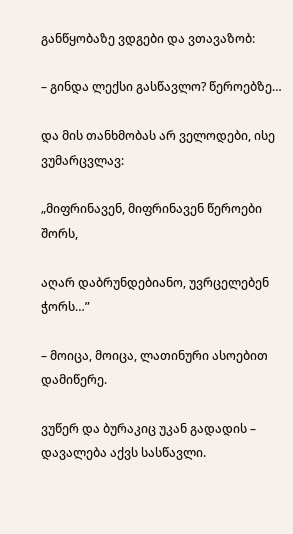განწყობაზე ვდგები და ვთავაზობ:

– გინდა ლექსი გასწავლო? წეროებზე…

და მის თანხმობას არ ველოდები, ისე ვუმარცვლავ:

„მიფრინავენ, მიფრინავენ წეროები შორს,

აღარ დაბრუნდებიანო, უვრცელებენ ჭორს…”

– მოიცა, მოიცა, ლათინური ასოებით დამიწერე.

ვუწერ და ბურაკიც უკან გადადის – დავალება აქვს სასწავლი.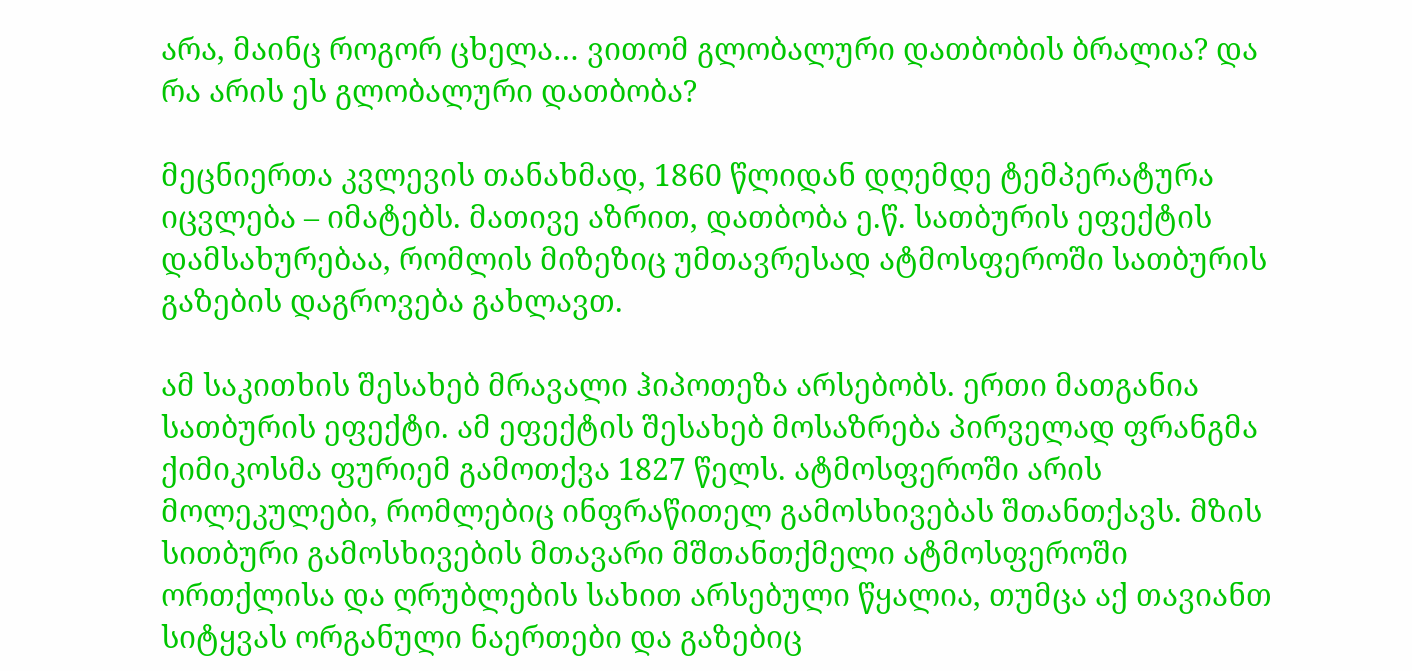არა, მაინც როგორ ცხელა… ვითომ გლობალური დათბობის ბრალია? და რა არის ეს გლობალური დათბობა?

მეცნიერთა კვლევის თანახმად, 1860 წლიდან დღემდე ტემპერატურა იცვლება – იმატებს. მათივე აზრით, დათბობა ე.წ. სათბურის ეფექტის დამსახურებაა, რომლის მიზეზიც უმთავრესად ატმოსფეროში სათბურის გაზების დაგროვება გახლავთ.

ამ საკითხის შესახებ მრავალი ჰიპოთეზა არსებობს. ერთი მათგანია სათბურის ეფექტი. ამ ეფექტის შესახებ მოსაზრება პირველად ფრანგმა ქიმიკოსმა ფურიემ გამოთქვა 1827 წელს. ატმოსფეროში არის მოლეკულები, რომლებიც ინფრაწითელ გამოსხივებას შთანთქავს. მზის სითბური გამოსხივების მთავარი მშთანთქმელი ატმოსფეროში ორთქლისა და ღრუბლების სახით არსებული წყალია, თუმცა აქ თავიანთ სიტყვას ორგანული ნაერთები და გაზებიც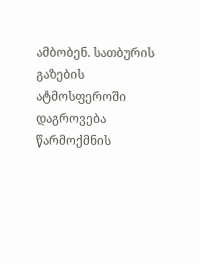ამბობენ. სათბურის გაზების ატმოსფეროში დაგროვება წარმოქმნის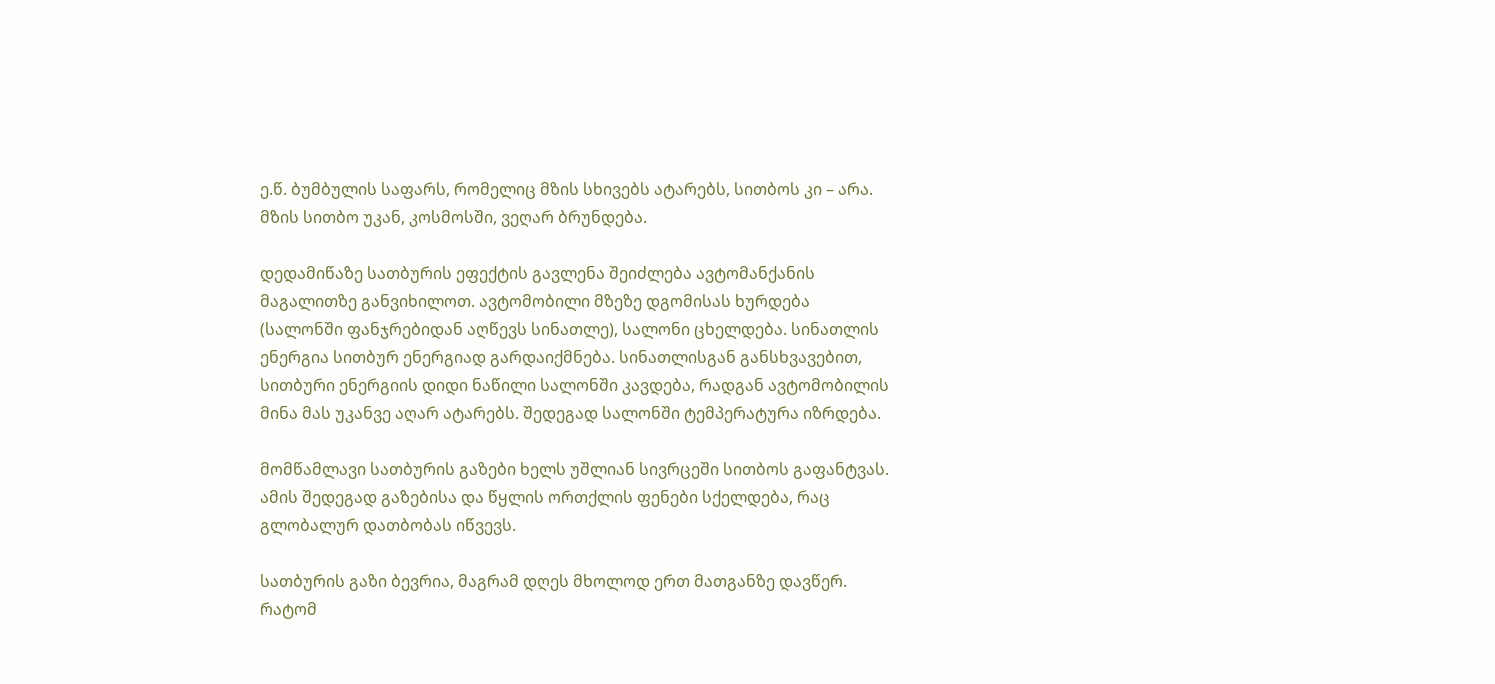ე.წ. ბუმბულის საფარს, რომელიც მზის სხივებს ატარებს, სითბოს კი – არა. მზის სითბო უკან, კოსმოსში, ვეღარ ბრუნდება.

დედამიწაზე სათბურის ეფექტის გავლენა შეიძლება ავტომანქანის მაგალითზე განვიხილოთ. ავტომობილი მზეზე დგომისას ხურდება (სალონში ფანჯრებიდან აღწევს სინათლე), სალონი ცხელდება. სინათლის ენერგია სითბურ ენერგიად გარდაიქმნება. სინათლისგან განსხვავებით, სითბური ენერგიის დიდი ნაწილი სალონში კავდება, რადგან ავტომობილის მინა მას უკანვე აღარ ატარებს. შედეგად სალონში ტემპერატურა იზრდება.

მომწამლავი სათბურის გაზები ხელს უშლიან სივრცეში სითბოს გაფანტვას. ამის შედეგად გაზებისა და წყლის ორთქლის ფენები სქელდება, რაც გლობალურ დათბობას იწვევს.

სათბურის გაზი ბევრია, მაგრამ დღეს მხოლოდ ერთ მათგანზე დავწერ. რატომ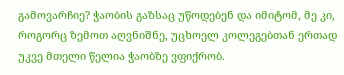გამოვარჩიე? ჭაობის გაზსაც უწოდებენ და იმიტომ, მე კი, როგორც ზემოთ აღვნიშნე, უცხოელ კოლეგებთან ერთად უკვე მთელი წელია ჭაობზე ვფიქრობ.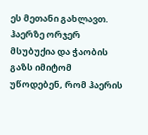ეს მეთანი გახლავთ. ჰაერზე ორჯერ მსუბუქია და ჭაობის გაზს იმიტომ უწოდებენ, რომ ჰაერის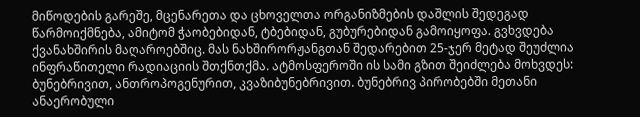მიწოდების გარეშე, მცენარეთა და ცხოველთა ორგანიზმების დაშლის შედეგად წარმოიქმნება, ამიტომ ჭაობებიდან, ტბებიდან, გუბურებიდან გამოიყოფა. გვხვდება ქვანახშირის მაღაროებშიც. მას ნახშირორჟანგთან შედარებით 25-ჯერ მეტად შეუძლია ინფრაწითელი რადიაციის შთქნთქმა. ატმოსფეროში ის სამი გზით შეიძლება მოხვდეს: ბუნებრივით, ანთროპოგენურით, კვაზიბუნებრივით. ბუნებრივ პირობებში მეთანი ანაერობული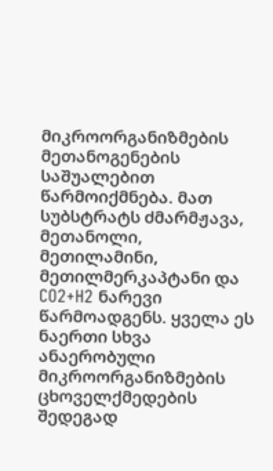მიკროორგანიზმების მეთანოგენების საშუალებით წარმოიქმნება. მათ სუბსტრატს ძმარმჟავა, მეთანოლი, მეთილამინი, მეთილმერკაპტანი და CO2+H2 ნარევი წარმოადგენს. ყველა ეს ნაერთი სხვა ანაერობული მიკროორგანიზმების ცხოველქმედების შედეგად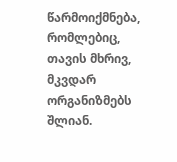წარმოიქმნება, რომლებიც, თავის მხრივ, მკვდარ ორგანიზმებს შლიან.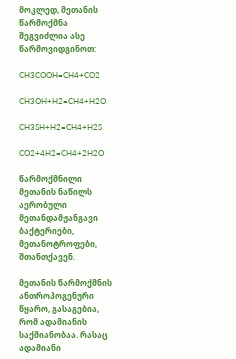მოკლედ, მეთანის წარმოქმნა შეგვიძლია ასე წარმოვიდგინოთ:

CH3COOH=CH4+CO2

CH3OH+H2=CH4+H2O

CH3SH+H2=CH4+H2S

CO2+4H2=CH4+2H2O

წარმოქმნილი მეთანის ნაწილს აერობული მეთანდამჟანგავი ბაქტერიები, მეთანოტროფები, შთანთქავენ.

მეთანის წარმოქმნის ანთროპოგენური წყარო, გასაგებია, რომ ადამიანის საქმიანობაა. რასაც ადამიანი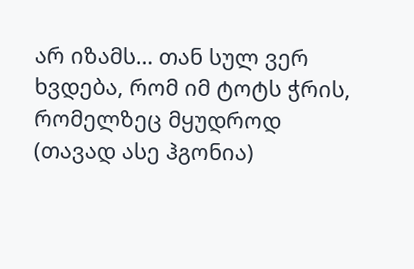არ იზამს… თან სულ ვერ ხვდება, რომ იმ ტოტს ჭრის, რომელზეც მყუდროდ (თავად ასე ჰგონია)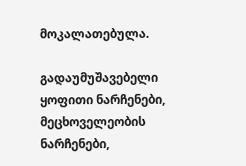მოკალათებულა.

გადაუმუშავებელი ყოფითი ნარჩენები, მეცხოველეობის ნარჩენები,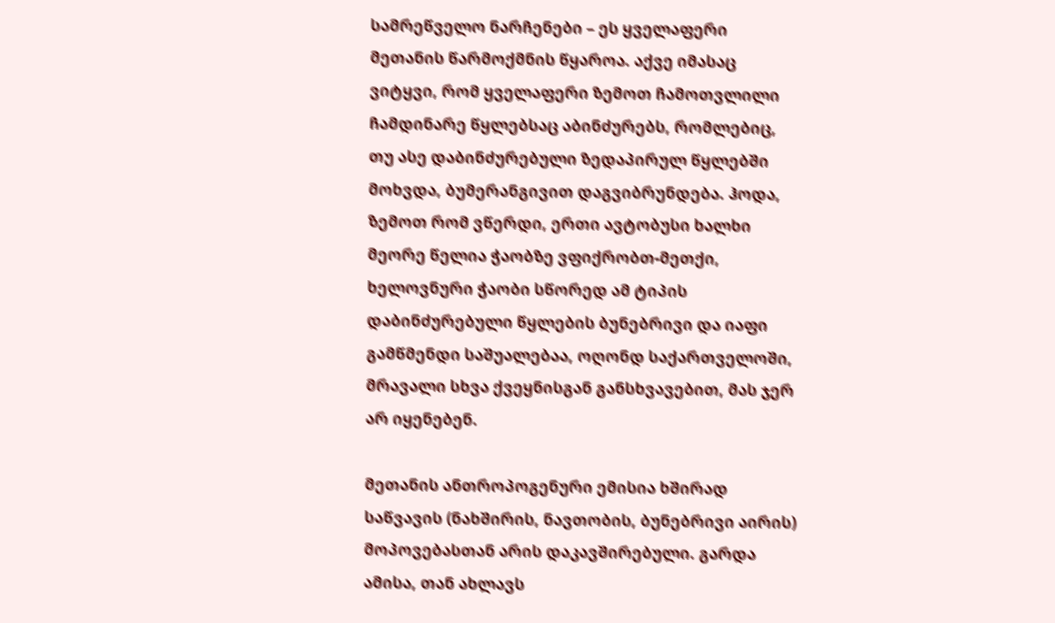სამრეწველო ნარჩენები – ეს ყველაფერი მეთანის წარმოქმნის წყაროა. აქვე იმასაც ვიტყვი, რომ ყველაფერი ზემოთ ჩამოთვლილი ჩამდინარე წყლებსაც აბინძურებს, რომლებიც, თუ ასე დაბინძურებული ზედაპირულ წყლებში მოხვდა, ბუმერანგივით დაგვიბრუნდება. ჰოდა, ზემოთ რომ ვწერდი, ერთი ავტობუსი ხალხი მეორე წელია ჭაობზე ვფიქრობთ-მეთქი, ხელოვნური ჭაობი სწორედ ამ ტიპის დაბინძურებული წყლების ბუნებრივი და იაფი გამწმენდი საშუალებაა, ოღონდ საქართველოში, მრავალი სხვა ქვეყნისგან განსხვავებით, მას ჯერ არ იყენებენ.

მეთანის ანთროპოგენური ემისია ხშირად საწვავის (ნახშირის, ნავთობის, ბუნებრივი აირის) მოპოვებასთან არის დაკავშირებული. გარდა ამისა, თან ახლავს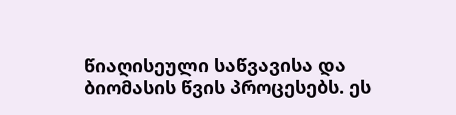წიაღისეული საწვავისა და ბიომასის წვის პროცესებს. ეს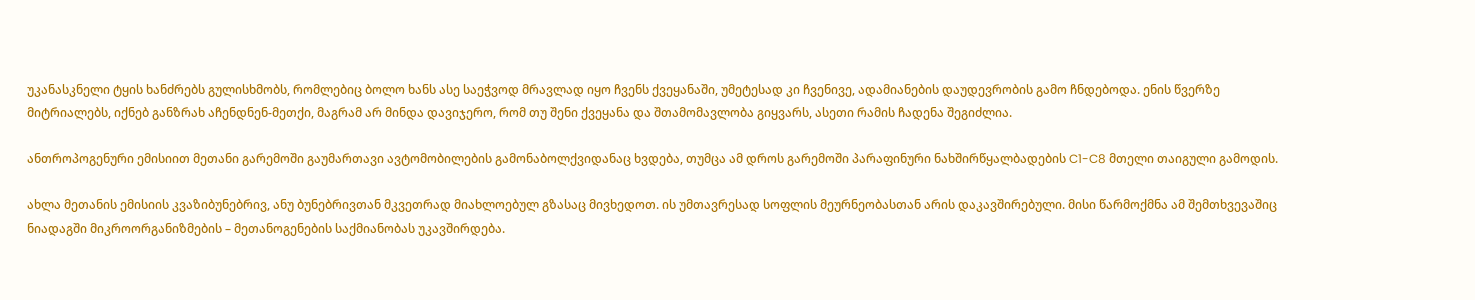უკანასკნელი ტყის ხანძრებს გულისხმობს, რომლებიც ბოლო ხანს ასე საეჭვოდ მრავლად იყო ჩვენს ქვეყანაში, უმეტესად კი ჩვენივე, ადამიანების დაუდევრობის გამო ჩნდებოდა. ენის წვერზე მიტრიალებს, იქნებ განზრახ აჩენდნენ-მეთქი, მაგრამ არ მინდა დავიჯერო, რომ თუ შენი ქვეყანა და შთამომავლობა გიყვარს, ასეთი რამის ჩადენა შეგიძლია.

ანთროპოგენური ემისიით მეთანი გარემოში გაუმართავი ავტომობილების გამონაბოლქვიდანაც ხვდება, თუმცა ამ დროს გარემოში პარაფინური ნახშირწყალბადების C1-C8 მთელი თაიგული გამოდის.

ახლა მეთანის ემისიის კვაზიბუნებრივ, ანუ ბუნებრივთან მკვეთრად მიახლოებულ გზასაც მივხედოთ. ის უმთავრესად სოფლის მეურნეობასთან არის დაკავშირებული. მისი წარმოქმნა ამ შემთხვევაშიც ნიადაგში მიკროორგანიზმების – მეთანოგენების საქმიანობას უკავშირდება.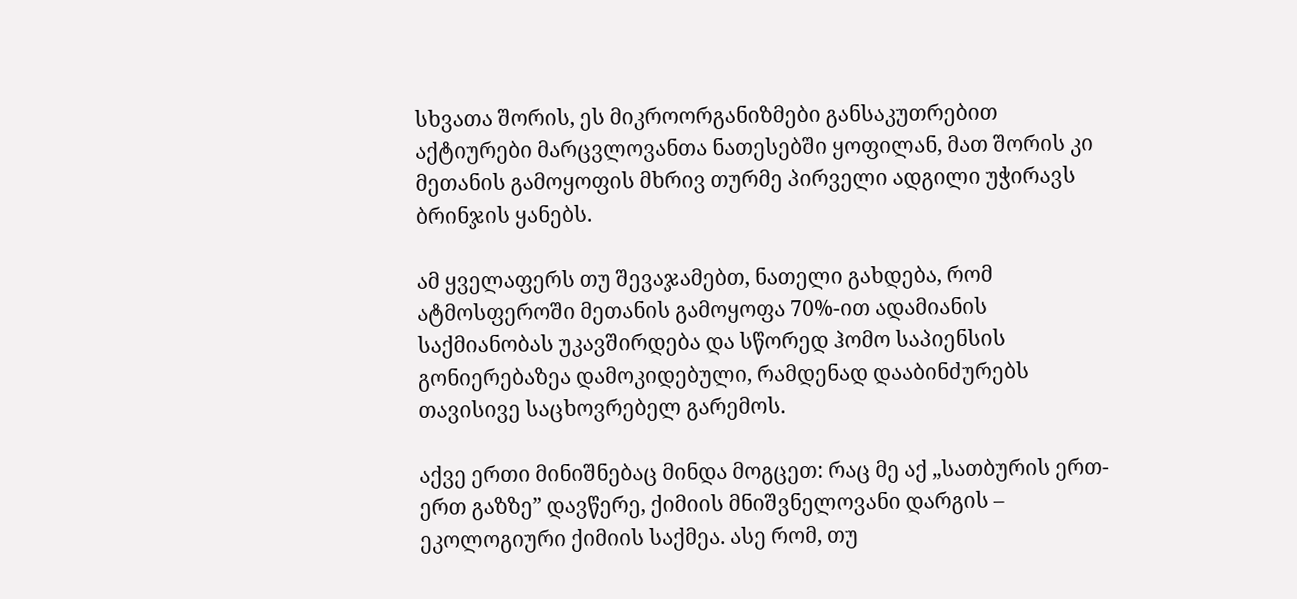სხვათა შორის, ეს მიკროორგანიზმები განსაკუთრებით აქტიურები მარცვლოვანთა ნათესებში ყოფილან, მათ შორის კი მეთანის გამოყოფის მხრივ თურმე პირველი ადგილი უჭირავს ბრინჯის ყანებს.

ამ ყველაფერს თუ შევაჯამებთ, ნათელი გახდება, რომ ატმოსფეროში მეთანის გამოყოფა 70%-ით ადამიანის საქმიანობას უკავშირდება და სწორედ ჰომო საპიენსის გონიერებაზეა დამოკიდებული, რამდენად დააბინძურებს თავისივე საცხოვრებელ გარემოს.

აქვე ერთი მინიშნებაც მინდა მოგცეთ: რაც მე აქ „სათბურის ერთ-ერთ გაზზე” დავწერე, ქიმიის მნიშვნელოვანი დარგის – ეკოლოგიური ქიმიის საქმეა. ასე რომ, თუ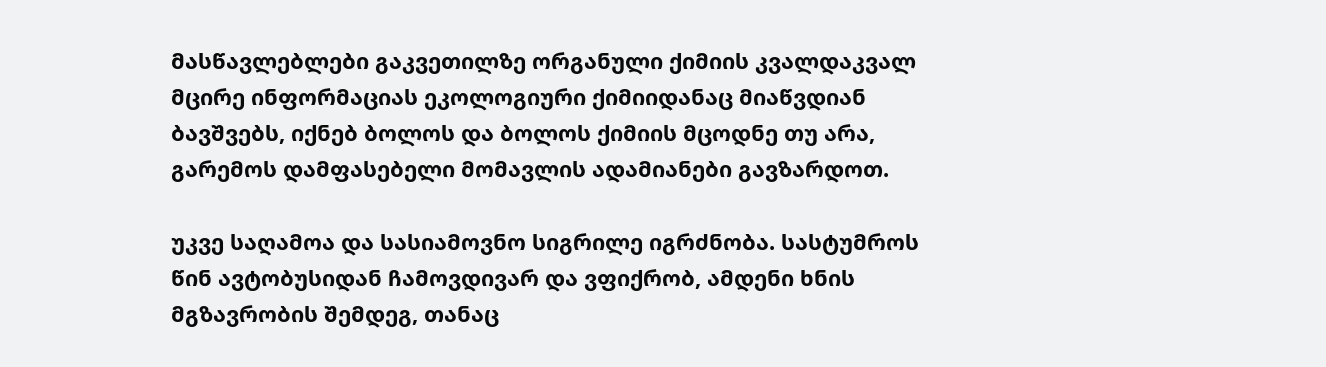მასწავლებლები გაკვეთილზე ორგანული ქიმიის კვალდაკვალ მცირე ინფორმაციას ეკოლოგიური ქიმიიდანაც მიაწვდიან ბავშვებს, იქნებ ბოლოს და ბოლოს ქიმიის მცოდნე თუ არა, გარემოს დამფასებელი მომავლის ადამიანები გავზარდოთ.

უკვე საღამოა და სასიამოვნო სიგრილე იგრძნობა. სასტუმროს წინ ავტობუსიდან ჩამოვდივარ და ვფიქრობ, ამდენი ხნის მგზავრობის შემდეგ, თანაც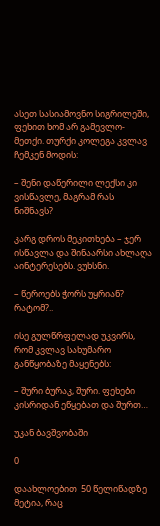ასეთ სასიამოვნო სიგრილეში, ფეხით ხომ არ გამევლო-მეთქი. თურქი კოლეგა კვლავ ჩემკენ მოდის:

– შენი დაწერილი ლექსი კი ვისწავლე, მაგრამ რას ნიშნავს?

კარგ დროს მეკითხება – ჯერ ისწავლა და შინაარსი ახლაღა აინტერესებს. ვუხსნი.

– წეროებს ჭორს უყრიან? რატომ?..

ისე გულწრფელად უკვირს, რომ კვლავ სახუმარო განწყობაზე მაყენებს:

– შური ბურაკ, შური. ფეხები კისრიდან ეწყებათ და შურთ…

უკან ბავშვობაში

0

დაახლოებით  50 წელიწადზე მეტია, რაც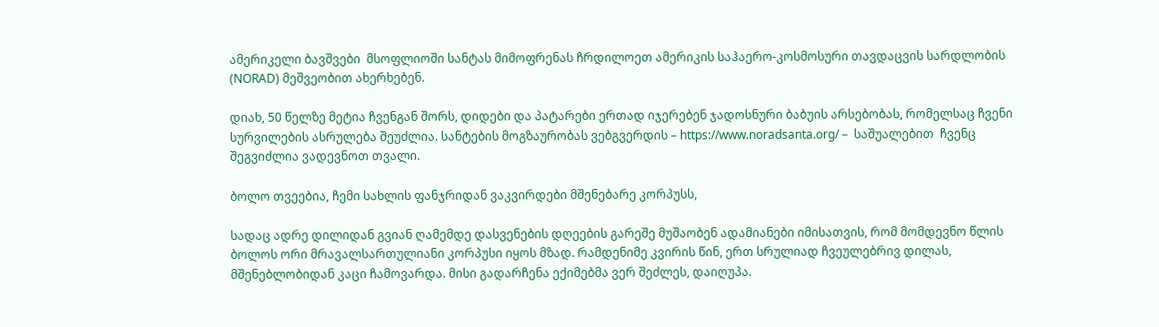ამერიკელი ბავშვები  მსოფლიოში სანტას მიმოფრენას ჩრდილოეთ ამერიკის საჰაერო-კოსმოსური თავდაცვის სარდლობის (NORAD) მეშვეობით ახერხებენ.

დიახ, 50 წელზე მეტია ჩვენგან შორს, დიდები და პატარები ერთად იჯერებენ ჯადოსნური ბაბუის არსებობას, რომელსაც ჩვენი სურვილების ასრულება შეუძლია. სანტების მოგზაურობას ვებგვერდის – https://www.noradsanta.org/ –  საშუალებით  ჩვენც შეგვიძლია ვადევნოთ თვალი.

ბოლო თვეებია, ჩემი სახლის ფანჯრიდან ვაკვირდები მშენებარე კორპუსს,

სადაც ადრე დილიდან გვიან ღამემდე დასვენების დღეების გარეშე მუშაობენ ადამიანები იმისათვის, რომ მომდევნო წლის ბოლოს ორი მრავალსართულიანი კორპუსი იყოს მზად. რამდენიმე კვირის წინ, ერთ სრულიად ჩვეულებრივ დილას,  მშენებლობიდან კაცი ჩამოვარდა. მისი გადარჩენა ექიმებმა ვერ შეძლეს, დაიღუპა.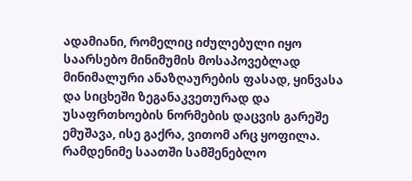ადამიანი, რომელიც იძულებული იყო საარსებო მინიმუმის მოსაპოვებლად მინიმალური ანაზღაურების ფასად, ყინვასა და სიცხეში ზეგანაკვეთურად და უსაფრთხოების ნორმების დაცვის გარეშე ემუშავა, ისე გაქრა, ვითომ არც ყოფილა. რამდენიმე საათში სამშენებლო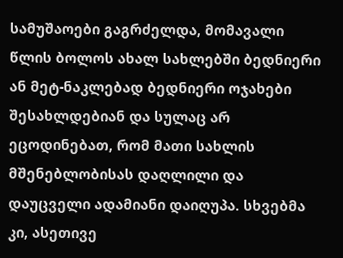სამუშაოები გაგრძელდა, მომავალი წლის ბოლოს ახალ სახლებში ბედნიერი ან მეტ-ნაკლებად ბედნიერი ოჯახები შესახლდებიან და სულაც არ ეცოდინებათ, რომ მათი სახლის მშენებლობისას დაღლილი და დაუცველი ადამიანი დაიღუპა. სხვებმა კი, ასეთივე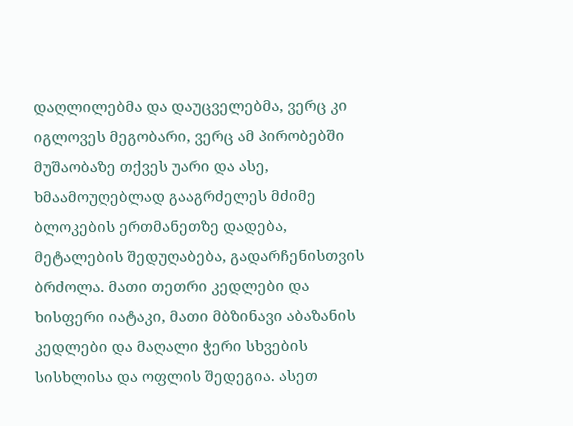დაღლილებმა და დაუცველებმა, ვერც კი იგლოვეს მეგობარი, ვერც ამ პირობებში მუშაობაზე თქვეს უარი და ასე, ხმაამოუღებლად გააგრძელეს მძიმე ბლოკების ერთმანეთზე დადება, მეტალების შედუღაბება, გადარჩენისთვის ბრძოლა. მათი თეთრი კედლები და ხისფერი იატაკი, მათი მბზინავი აბაზანის კედლები და მაღალი ჭერი სხვების სისხლისა და ოფლის შედეგია. ასეთ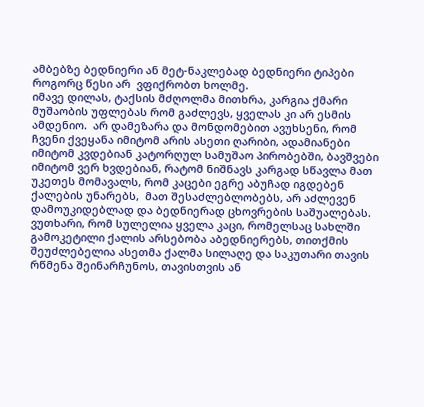ამბებზე ბედნიერი ან მეტ-ნაკლებად ბედნიერი ტიპები როგორც წესი არ  ვფიქრობთ ხოლმე.
იმავე დილას, ტაქსის მძღოლმა მითხრა, კარგია ქმარი მუშაობის უფლებას რომ გაძლევს, ყველას კი არ ესმის ამდენიო.  არ დამეზარა და მონდომებით ავუხსენი, რომ ჩვენი ქვეყანა იმიტომ არის ასეთი ღარიბი, ადამიანები იმიტომ კვდებიან კატორღულ სამუშაო პირობებში, ბავშვები იმიტომ ვერ ხვდებიან, რატომ ნიშნავს კარგად სწავლა მათ უკეთეს მომავალს, რომ კაცები ეგრე აბუჩად იგდებენ ქალების უნარებს,  მათ შესაძლებლობებს, არ აძლევენ დამოუკიდებლად და ბედნიერად ცხოვრების საშუალებას. ვუთხარი, რომ სულელია ყველა კაცი, რომელსაც სახლში გამოკეტილი ქალის არსებობა აბედნიერებს, თითქმის შეუძლებელია ასეთმა ქალმა სილაღე და საკუთარი თავის რწმენა შეინარჩუნოს, თავისთვის ან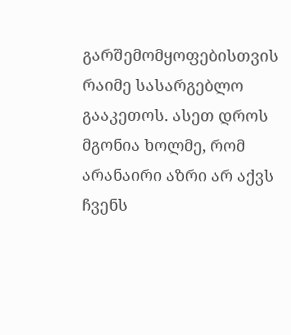გარშემომყოფებისთვის  რაიმე სასარგებლო გააკეთოს. ასეთ დროს მგონია ხოლმე, რომ არანაირი აზრი არ აქვს ჩვენს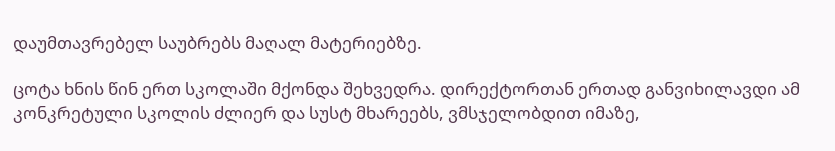დაუმთავრებელ საუბრებს მაღალ მატერიებზე.

ცოტა ხნის წინ ერთ სკოლაში მქონდა შეხვედრა. დირექტორთან ერთად განვიხილავდი ამ კონკრეტული სკოლის ძლიერ და სუსტ მხარეებს, ვმსჯელობდით იმაზე,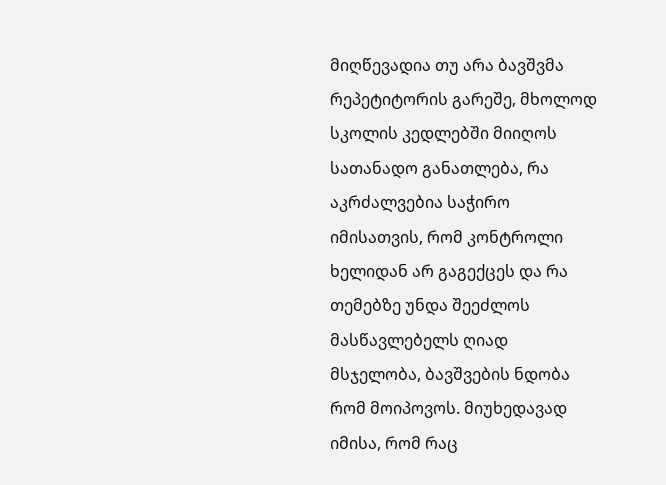მიღწევადია თუ არა ბავშვმა რეპეტიტორის გარეშე, მხოლოდ სკოლის კედლებში მიიღოს სათანადო განათლება, რა აკრძალვებია საჭირო იმისათვის, რომ კონტროლი ხელიდან არ გაგექცეს და რა თემებზე უნდა შეეძლოს მასწავლებელს ღიად მსჯელობა, ბავშვების ნდობა რომ მოიპოვოს. მიუხედავად იმისა, რომ რაც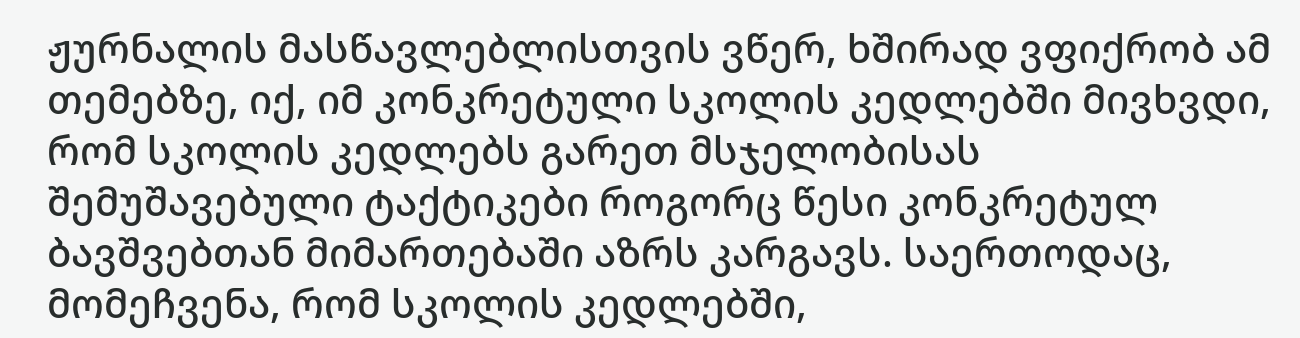ჟურნალის მასწავლებლისთვის ვწერ, ხშირად ვფიქრობ ამ თემებზე, იქ, იმ კონკრეტული სკოლის კედლებში მივხვდი, რომ სკოლის კედლებს გარეთ მსჯელობისას შემუშავებული ტაქტიკები როგორც წესი კონკრეტულ ბავშვებთან მიმართებაში აზრს კარგავს. საერთოდაც, მომეჩვენა, რომ სკოლის კედლებში,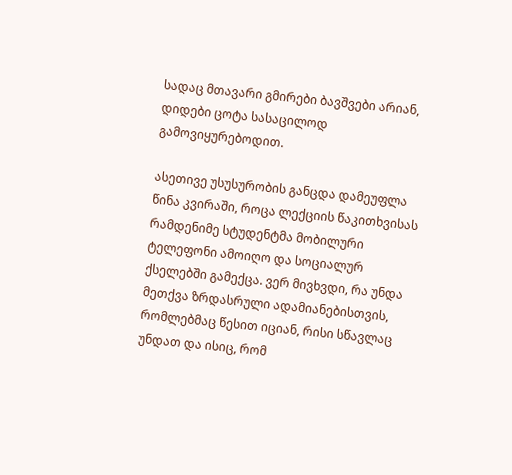სადაც მთავარი გმირები ბავშვები არიან, დიდები ცოტა სასაცილოდ გამოვიყურებოდით.

ასეთივე უსუსურობის განცდა დამეუფლა წინა კვირაში, როცა ლექციის წაკითხვისას რამდენიმე სტუდენტმა მობილური ტელეფონი ამოიღო და სოციალურ ქსელებში გამექცა. ვერ მივხვდი, რა უნდა მეთქვა ზრდასრული ადამიანებისთვის, რომლებმაც წესით იციან, რისი სწავლაც უნდათ და ისიც, რომ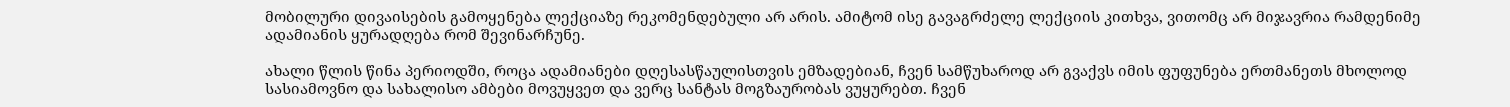მობილური დივაისების გამოყენება ლექციაზე რეკომენდებული არ არის. ამიტომ ისე გავაგრძელე ლექციის კითხვა, ვითომც არ მიჯავრია რამდენიმე ადამიანის ყურადღება რომ შევინარჩუნე.

ახალი წლის წინა პერიოდში, როცა ადამიანები დღესასწაულისთვის ემზადებიან, ჩვენ სამწუხაროდ არ გვაქვს იმის ფუფუნება ერთმანეთს მხოლოდ სასიამოვნო და სახალისო ამბები მოვუყვეთ და ვერც სანტას მოგზაურობას ვუყურებთ. ჩვენ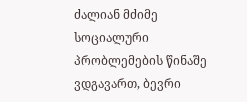ძალიან მძიმე სოციალური პრობლემების წინაშე ვდგავართ, ბევრი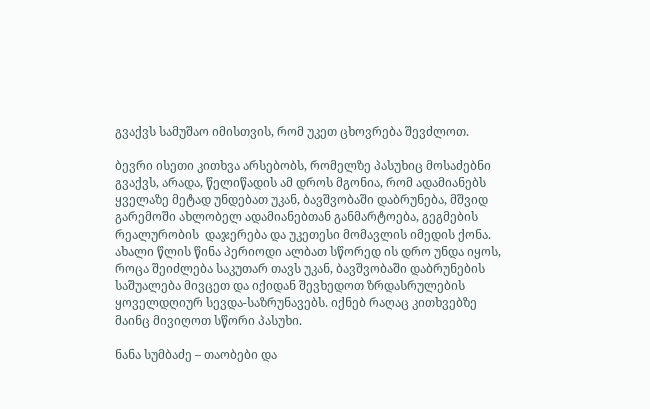გვაქვს სამუშაო იმისთვის, რომ უკეთ ცხოვრება შევძლოთ.

ბევრი ისეთი კითხვა არსებობს, რომელზე პასუხიც მოსაძებნი გვაქვს, არადა, წელიწადის ამ დროს მგონია, რომ ადამიანებს ყველაზე მეტად უნდებათ უკან, ბავშვობაში დაბრუნება, მშვიდ გარემოში ახლობელ ადამიანებთან განმარტოება, გეგმების რეალურობის  დაჯერება და უკეთესი მომავლის იმედის ქონა. ახალი წლის წინა პერიოდი ალბათ სწორედ ის დრო უნდა იყოს, როცა შეიძლება საკუთარ თავს უკან, ბავშვობაში დაბრუნების საშუალება მივცეთ და იქიდან შევხედოთ ზრდასრულების ყოველდღიურ სევდა-საზრუნავებს. იქნებ რაღაც კითხვებზე მაინც მივიღოთ სწორი პასუხი.

ნანა სუმბაძე – თაობები და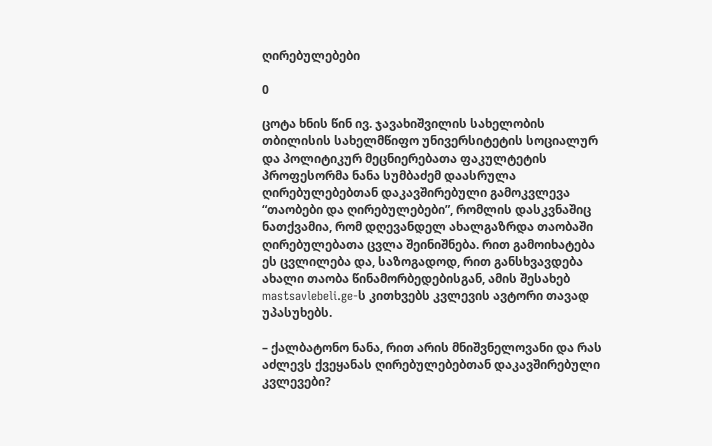ღირებულებები

0

ცოტა ხნის წინ ივ. ჯავახიშვილის სახელობის თბილისის სახელმწიფო უნივერსიტეტის სოციალურ და პოლიტიკურ მეცნიერებათა ფაკულტეტის პროფესორმა ნანა სუმბაძემ დაასრულა ღირებულებებთან დაკავშირებული გამოკვლევა “თაობები და ღირებულებები”, რომლის დასკვნაშიც ნათქვამია, რომ დღევანდელ ახალგაზრდა თაობაში ღირებულებათა ცვლა შეინიშნება. რით გამოიხატება ეს ცვლილება და, საზოგადოდ, რით განსხვავდება ახალი თაობა წინამორბედებისგან, ამის შესახებ mastsavlebeli.ge-ს კითხვებს კვლევის ავტორი თავად უპასუხებს.

– ქალბატონო ნანა, რით არის მნიშვნელოვანი და რას აძლევს ქვეყანას ღირებულებებთან დაკავშირებული კვლევები?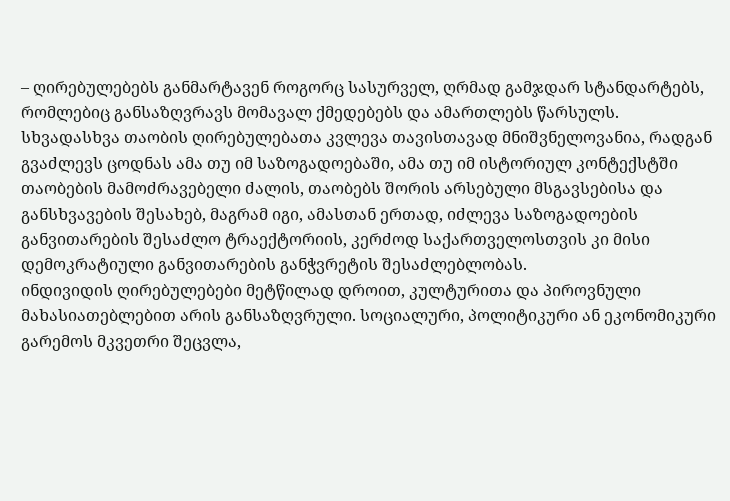– ღირებულებებს განმარტავენ როგორც სასურველ, ღრმად გამჯდარ სტანდარტებს, რომლებიც განსაზღვრავს მომავალ ქმედებებს და ამართლებს წარსულს. სხვადასხვა თაობის ღირებულებათა კვლევა თავისთავად მნიშვნელოვანია, რადგან გვაძლევს ცოდნას ამა თუ იმ საზოგადოებაში, ამა თუ იმ ისტორიულ კონტექსტში თაობების მამოძრავებელი ძალის, თაობებს შორის არსებული მსგავსებისა და განსხვავების შესახებ, მაგრამ იგი, ამასთან ერთად, იძლევა საზოგადოების განვითარების შესაძლო ტრაექტორიის, კერძოდ საქართველოსთვის კი მისი დემოკრატიული განვითარების განჭვრეტის შესაძლებლობას.
ინდივიდის ღირებულებები მეტწილად დროით, კულტურითა და პიროვნული მახასიათებლებით არის განსაზღვრული. სოციალური, პოლიტიკური ან ეკონომიკური გარემოს მკვეთრი შეცვლა,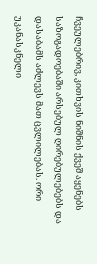ჩვეულებრივ, კითხვის ნიშნის ქვეშ აყენებს საზოგადოებაში არსებულ ღირებულებებს და დასაბამს აძლევს მათ ცვლილებას. ორი უკანასკნელი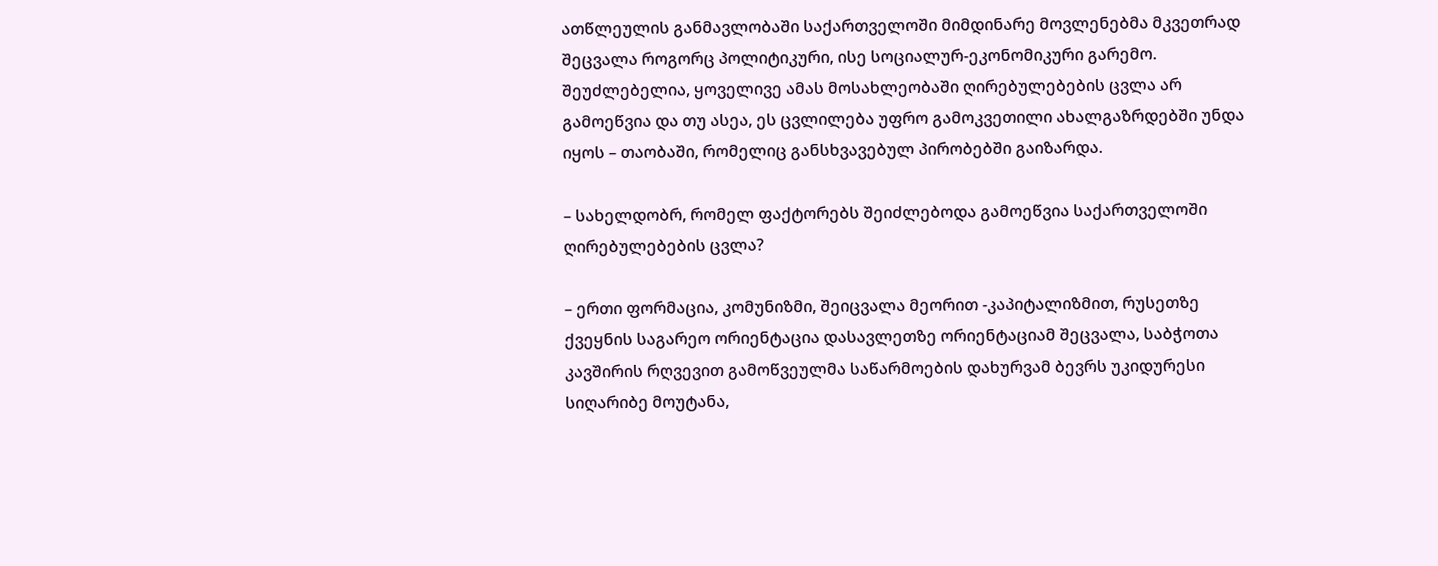ათწლეულის განმავლობაში საქართველოში მიმდინარე მოვლენებმა მკვეთრად შეცვალა როგორც პოლიტიკური, ისე სოციალურ-ეკონომიკური გარემო. შეუძლებელია, ყოველივე ამას მოსახლეობაში ღირებულებების ცვლა არ გამოეწვია და თუ ასეა, ეს ცვლილება უფრო გამოკვეთილი ახალგაზრდებში უნდა იყოს – თაობაში, რომელიც განსხვავებულ პირობებში გაიზარდა.

– სახელდობრ, რომელ ფაქტორებს შეიძლებოდა გამოეწვია საქართველოში ღირებულებების ცვლა?

– ერთი ფორმაცია, კომუნიზმი, შეიცვალა მეორით -კაპიტალიზმით, რუსეთზე ქვეყნის საგარეო ორიენტაცია დასავლეთზე ორიენტაციამ შეცვალა, საბჭოთა კავშირის რღვევით გამოწვეულმა საწარმოების დახურვამ ბევრს უკიდურესი სიღარიბე მოუტანა,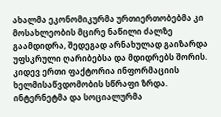ახალმა ეკონომიკურმა ურთიერთობებმა კი მოსახლეობის მცირე ნაწილი ძალზე გაამდიდრა, შედეგად არნახულად გაიზარდა უფსკრული ღარიბებსა და მდიდრებს შორის. კიდევ ერთი ფაქტორია ინფორმაციის ხელმისაწვდომობის სწრაფი ზრდა. ინტერნეტმა და სოციალურმა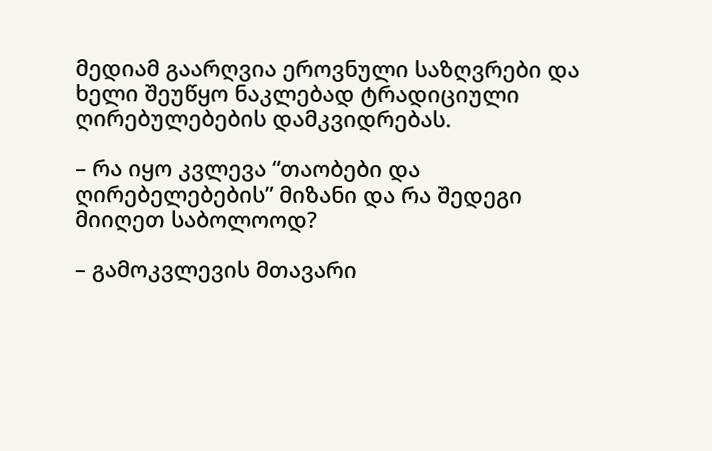მედიამ გაარღვია ეროვნული საზღვრები და ხელი შეუწყო ნაკლებად ტრადიციული ღირებულებების დამკვიდრებას.

– რა იყო კვლევა “თაობები და ღირებელებების” მიზანი და რა შედეგი მიიღეთ საბოლოოდ?

– გამოკვლევის მთავარი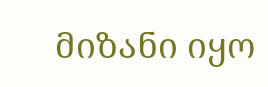მიზანი იყო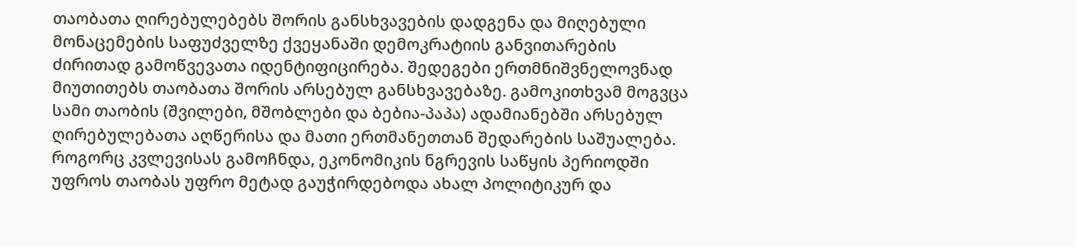თაობათა ღირებულებებს შორის განსხვავების დადგენა და მიღებული მონაცემების საფუძველზე ქვეყანაში დემოკრატიის განვითარების ძირითად გამოწვევათა იდენტიფიცირება. შედეგები ერთმნიშვნელოვნად მიუთითებს თაობათა შორის არსებულ განსხვავებაზე. გამოკითხვამ მოგვცა სამი თაობის (შვილები, მშობლები და ბებია-პაპა) ადამიანებში არსებულ ღირებულებათა აღწერისა და მათი ერთმანეთთან შედარების საშუალება. როგორც კვლევისას გამოჩნდა, ეკონომიკის ნგრევის საწყის პერიოდში უფროს თაობას უფრო მეტად გაუჭირდებოდა ახალ პოლიტიკურ და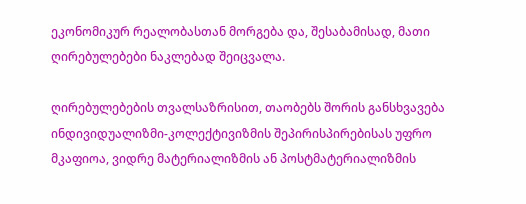ეკონომიკურ რეალობასთან მორგება და, შესაბამისად, მათი ღირებულებები ნაკლებად შეიცვალა.

ღირებულებების თვალსაზრისით, თაობებს შორის განსხვავება ინდივიდუალიზმი-კოლექტივიზმის შეპირისპირებისას უფრო მკაფიოა, ვიდრე მატერიალიზმის ან პოსტმატერიალიზმის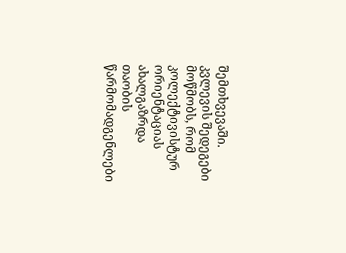შემთხვევაში. კვლევის შედეგები მოწმობს, რომ კოლექტივისტურ ორიენტაციას ახალგაზრდა თაობის წარმომადგენლები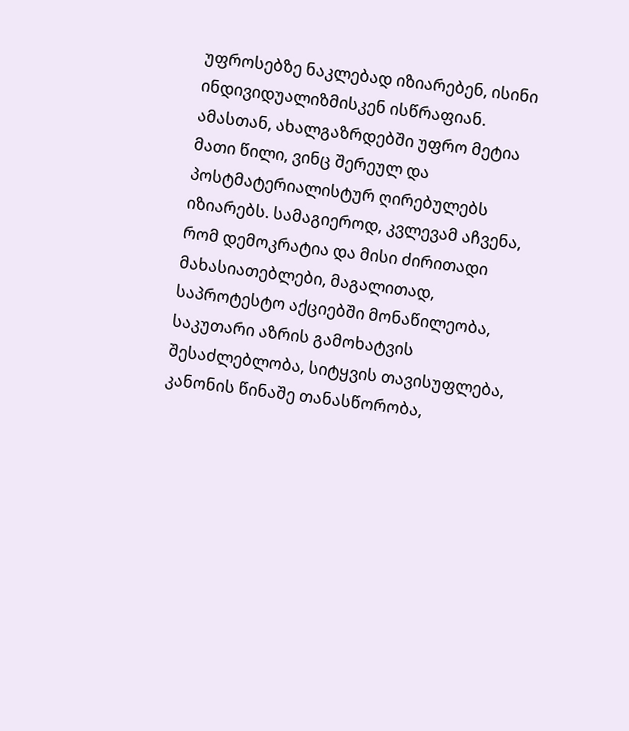უფროსებზე ნაკლებად იზიარებენ, ისინი ინდივიდუალიზმისკენ ისწრაფიან. ამასთან, ახალგაზრდებში უფრო მეტია მათი წილი, ვინც შერეულ და პოსტმატერიალისტურ ღირებულებს იზიარებს. სამაგიეროდ, კვლევამ აჩვენა, რომ დემოკრატია და მისი ძირითადი მახასიათებლები, მაგალითად, საპროტესტო აქციებში მონაწილეობა, საკუთარი აზრის გამოხატვის შესაძლებლობა, სიტყვის თავისუფლება, კანონის წინაშე თანასწორობა,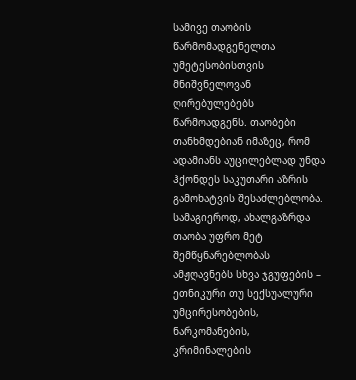სამივე თაობის წარმომადგენელთა უმეტესობისთვის მნიშვნელოვან ღირებულებებს წარმოადგენს. თაობები თანხმდებიან იმაზეც, რომ ადამიანს აუცილებლად უნდა ჰქონდეს საკუთარი აზრის გამოხატვის შესაძლებლობა. სამაგიეროდ, ახალგაზრდა თაობა უფრო მეტ შემწყნარებლობას ამჟღავნებს სხვა ჯგუფების – ეთნიკური თუ სექსუალური უმცირესობების, ნარკომანების, კრიმინალების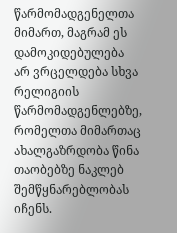წარმომადგენელთა მიმართ, მაგრამ ეს დამოკიდებულება არ ვრცელდება სხვა რელიგიის წარმომადგენლებზე, რომელთა მიმართაც ახალგაზრდობა წინა თაობებზე ნაკლებ შემწყნარებლობას იჩენს.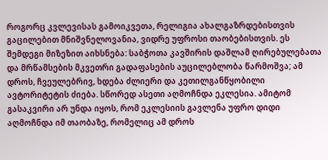როგორც კვლევისას გამოიკვეთა, რელიგია ახალგაზრდებისთვის გაცილებით მნიშვნელოვანია, ვიდრე უფროსი თაობებისთვის. ეს შემდეგი მიზეზით აიხსნება: საბჭოთა კავშირის დაშლამ ღირებულებათა და მრწამსების მკვეთრი გადაფასების აუცილებლობა წარმოშვა; ამ დროს, ჩვეულებრივ, ხდება ძლიერი და კეთილგანწყობილი ავტორიტეტის ძიება. სწორედ ასეთი აღმოჩნდა ეკლესია. ამიტომ გასაკვირი არ უნდა იყოს, რომ ეკლესიის გავლენა უფრო დიდი აღმოჩნდა იმ თაობაზე, რომელიც ამ დროს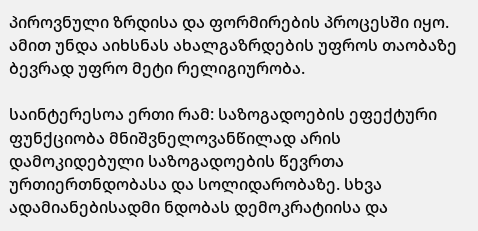პიროვნული ზრდისა და ფორმირების პროცესში იყო. ამით უნდა აიხსნას ახალგაზრდების უფროს თაობაზე ბევრად უფრო მეტი რელიგიურობა.

საინტერესოა ერთი რამ: საზოგადოების ეფექტური ფუნქციობა მნიშვნელოვანწილად არის დამოკიდებული საზოგადოების წევრთა ურთიერთნდობასა და სოლიდარობაზე. სხვა ადამიანებისადმი ნდობას დემოკრატიისა და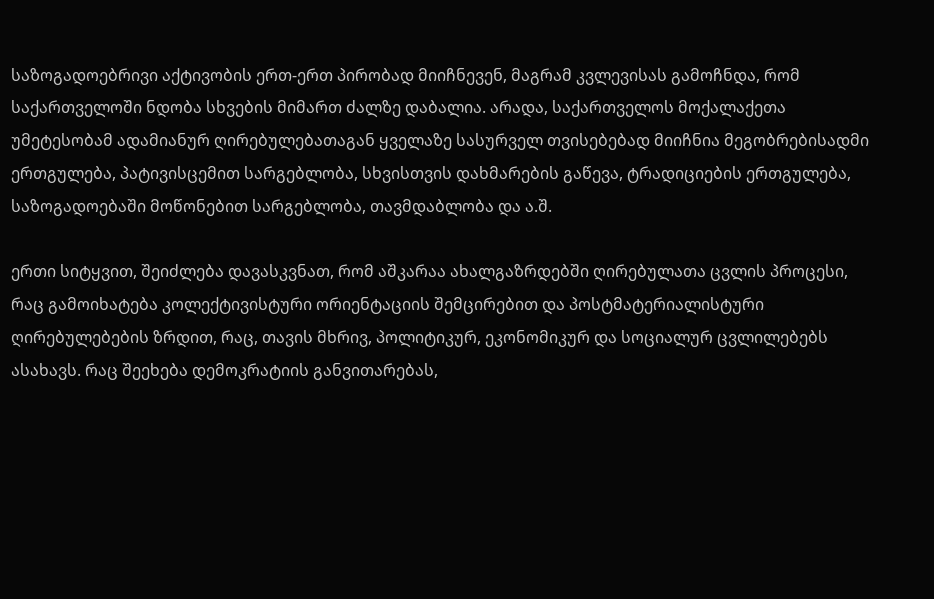საზოგადოებრივი აქტივობის ერთ-ერთ პირობად მიიჩნევენ, მაგრამ კვლევისას გამოჩნდა, რომ საქართველოში ნდობა სხვების მიმართ ძალზე დაბალია. არადა, საქართველოს მოქალაქეთა უმეტესობამ ადამიანურ ღირებულებათაგან ყველაზე სასურველ თვისებებად მიიჩნია მეგობრებისადმი ერთგულება, პატივისცემით სარგებლობა, სხვისთვის დახმარების გაწევა, ტრადიციების ერთგულება, საზოგადოებაში მოწონებით სარგებლობა, თავმდაბლობა და ა.შ.

ერთი სიტყვით, შეიძლება დავასკვნათ, რომ აშკარაა ახალგაზრდებში ღირებულათა ცვლის პროცესი, რაც გამოიხატება კოლექტივისტური ორიენტაციის შემცირებით და პოსტმატერიალისტური ღირებულებების ზრდით, რაც, თავის მხრივ, პოლიტიკურ, ეკონომიკურ და სოციალურ ცვლილებებს ასახავს. რაც შეეხება დემოკრატიის განვითარებას,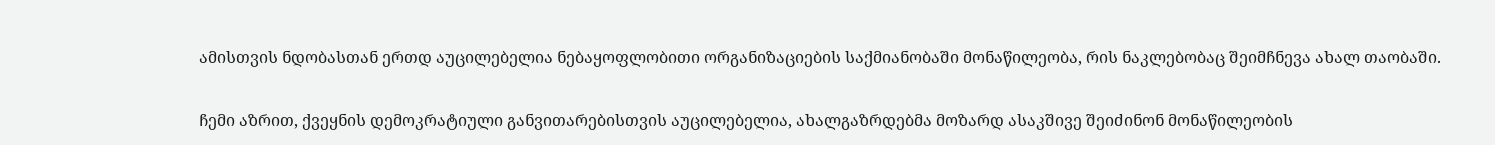ამისთვის ნდობასთან ერთდ აუცილებელია ნებაყოფლობითი ორგანიზაციების საქმიანობაში მონაწილეობა, რის ნაკლებობაც შეიმჩნევა ახალ თაობაში.

ჩემი აზრით, ქვეყნის დემოკრატიული განვითარებისთვის აუცილებელია, ახალგაზრდებმა მოზარდ ასაკშივე შეიძინონ მონაწილეობის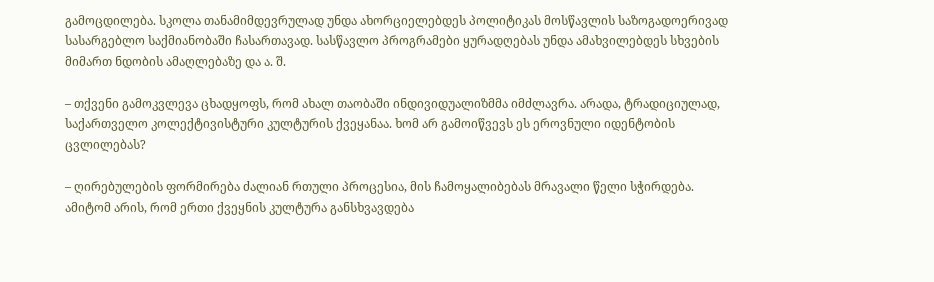გამოცდილება. სკოლა თანამიმდევრულად უნდა ახორციელებდეს პოლიტიკას მოსწავლის საზოგადოერივად სასარგებლო საქმიანობაში ჩასართავად. სასწავლო პროგრამები ყურადღებას უნდა ამახვილებდეს სხვების მიმართ ნდობის ამაღლებაზე და ა. შ.

– თქვენი გამოკვლევა ცხადყოფს, რომ ახალ თაობაში ინდივიდუალიზმმა იმძლავრა. არადა, ტრადიციულად, საქართველო კოლექტივისტური კულტურის ქვეყანაა. ხომ არ გამოიწვევს ეს ეროვნული იდენტობის ცვლილებას?

– ღირებულების ფორმირება ძალიან რთული პროცესია, მის ჩამოყალიბებას მრავალი წელი სჭირდება. ამიტომ არის, რომ ერთი ქვეყნის კულტურა განსხვავდება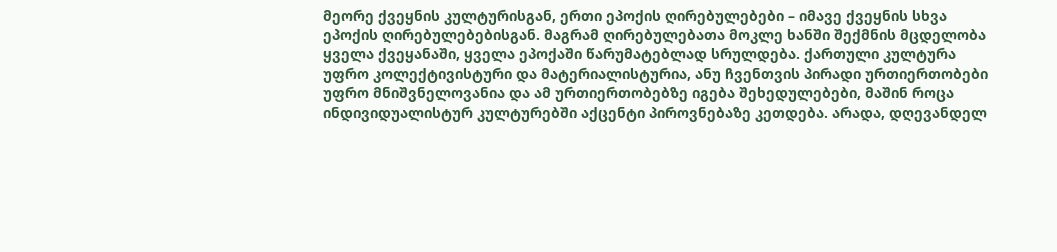მეორე ქვეყნის კულტურისგან, ერთი ეპოქის ღირებულებები – იმავე ქვეყნის სხვა ეპოქის ღირებულებებისგან. მაგრამ ღირებულებათა მოკლე ხანში შექმნის მცდელობა ყველა ქვეყანაში, ყველა ეპოქაში წარუმატებლად სრულდება. ქართული კულტურა უფრო კოლექტივისტური და მატერიალისტურია, ანუ ჩვენთვის პირადი ურთიერთობები უფრო მნიშვნელოვანია და ამ ურთიერთობებზე იგება შეხედულებები, მაშინ როცა ინდივიდუალისტურ კულტურებში აქცენტი პიროვნებაზე კეთდება. არადა, დღევანდელ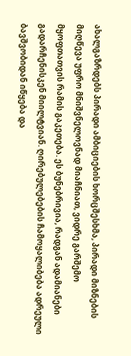ახალგაზრდებს პირადი ამბიციების ხორცშესხმა, პირადი მიზნების მიღწევა უფრო მნიშვნელოვნად მიაჩნიათ, ვიდრე გარშემო მყოფთათვის რამის გაკეთება. ეს ბუნებრივია, რადგან ადამიანები გადარჩენისკენ მიილტვიან. ღირებულებების ჩამოყალიბება ადრეული ბავშვობიდან იწყება და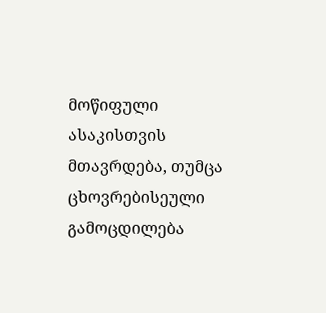მოწიფული ასაკისთვის მთავრდება, თუმცა ცხოვრებისეული გამოცდილება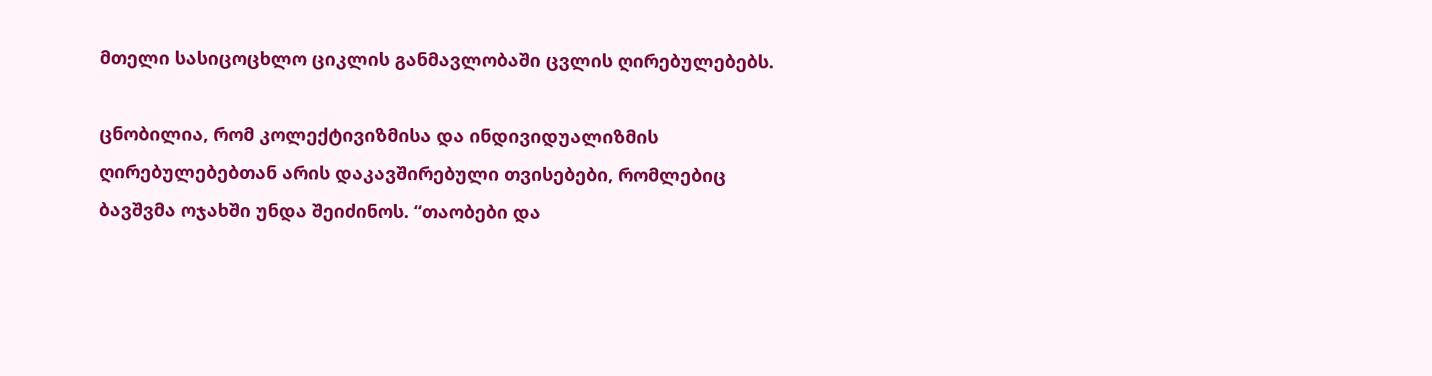მთელი სასიცოცხლო ციკლის განმავლობაში ცვლის ღირებულებებს.

ცნობილია, რომ კოლექტივიზმისა და ინდივიდუალიზმის ღირებულებებთან არის დაკავშირებული თვისებები, რომლებიც ბავშვმა ოჯახში უნდა შეიძინოს. “თაობები და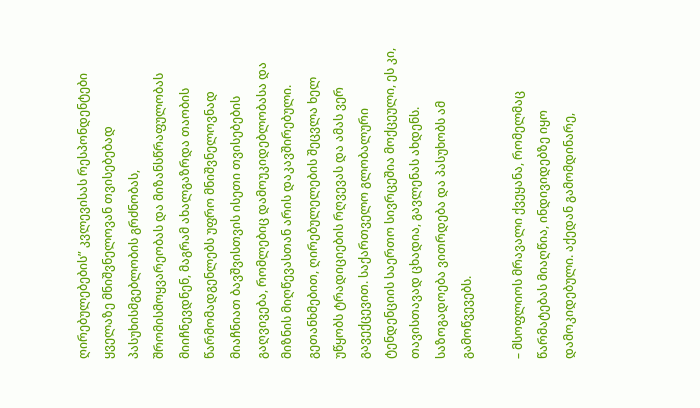ღირებულებების” კვლევისას რესპონდენტები ყველაზე მნიშვნელოვან თვისებებად პასუხისმგებლობის გრძნობას, შრომისმოყვარეობას და მიზანსწრაფულობას მიიჩნევდნენ, მაგრამ ახალგაზრდა თაობის წარმომადგენლებს უფრო მნიშვნელოვნად მიაჩნიათ ბავშვისთვის ისეთი თვისებების გაღვივება, რომლებიც დამოუკიდებლობასა და მიზნის მიღწევასთან არის დაკავშირებული. გეთანხმებით, ღირებულელების შეცვლა ხელ უწყობს ტრადიციების რღვევას და ამას ვერ გავექცევით. საქართველო გლობალური ტენდენციის საერთო სივრცეშია მოქცეული, ეს კი, თავისთავად ცხადია, გავლენას ახდენს. საზოგადოება ვითრდება და პასუხობს ამ გამოწვევებს.

– მსოფლიოს მრავალი ქვეყანა, რომელმაც წარმატებას მიაღწია, ინდივიდებზე იყო დამოკიდებული. აქედან გამომდინარე,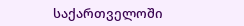საქართველოში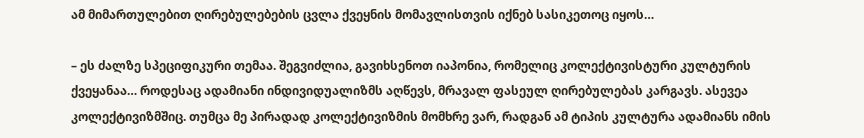ამ მიმართულებით ღირებულებების ცვლა ქვეყნის მომავლისთვის იქნებ სასიკეთოც იყოს…

– ეს ძალზე სპეციფიკური თემაა. შეგვიძლია, გავიხსენოთ იაპონია, რომელიც კოლექტივისტური კულტურის ქვეყანაა… როდესაც ადამიანი ინდივიდუალიზმს აღწევს, მრავალ ფასეულ ღირებულებას კარგავს. ასევეა კოლექტივიზმშიც. თუმცა მე პირადად კოლექტივიზმის მომხრე ვარ, რადგან ამ ტიპის კულტურა ადამიანს იმის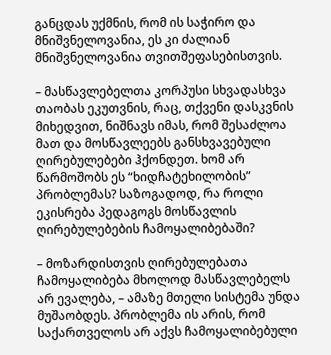განცდას უქმნის, რომ ის საჭირო და მნიშვნელოვანია, ეს კი ძალიან მნიშვნელოვანია თვითშეფასებისთვის.

– მასწავლებელთა კორპუსი სხვადასხვა თაობას ეკუთვნის, რაც, თქვენი დასკვნის მიხედვით, ნიშნავს იმას, რომ შესაძლოა მათ და მოსწავლეებს განსხვავებული ღირებულებები ჰქონდეთ. ხომ არ წარმოშობს ეს “ხიდჩატეხილობის” პრობლემას? საზოგადოდ, რა როლი ეკისრება პედაგოგს მოსწავლის ღირებულებების ჩამოყალიბებაში?

– მოზარდისთვის ღირებულებათა ჩამოყალიბება მხოლოდ მასწავლებელს არ ევალება, – ამაზე მთელი სისტემა უნდა მუშაობდეს. პრობლემა ის არის, რომ საქართველოს არ აქვს ჩამოყალიბებული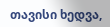თავისი ხედვა,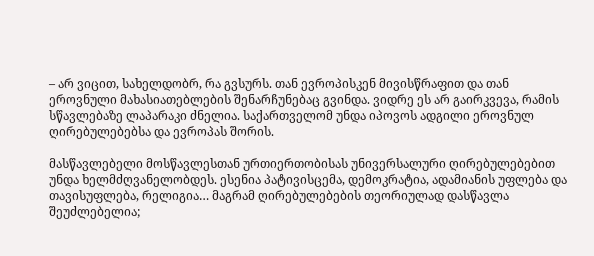– არ ვიცით, სახელდობრ, რა გვსურს. თან ევროპისკენ მივისწრაფით და თან ეროვნული მახასიათებლების შენარჩუნებაც გვინდა. ვიდრე ეს არ გაირკვევა, რამის სწავლებაზე ლაპარაკი ძნელია. საქართველომ უნდა იპოვოს ადგილი ეროვნულ ღირებულებებსა და ევროპას შორის.

მასწავლებელი მოსწავლესთან ურთიერთობისას უნივერსალური ღირებულებებით უნდა ხელმძღვანელობდეს. ესენია პატივისცემა, დემოკრატია, ადამიანის უფლება და თავისუფლება, რელიგია… მაგრამ ღირებულებების თეორიულად დასწავლა შეუძლებელია;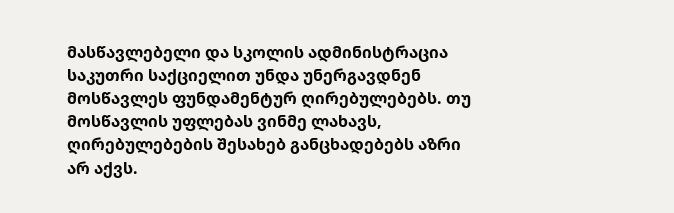მასწავლებელი და სკოლის ადმინისტრაცია საკუთრი საქციელით უნდა უნერგავდნენ მოსწავლეს ფუნდამენტურ ღირებულებებს. თუ მოსწავლის უფლებას ვინმე ლახავს, ღირებულებების შესახებ განცხადებებს აზრი არ აქვს.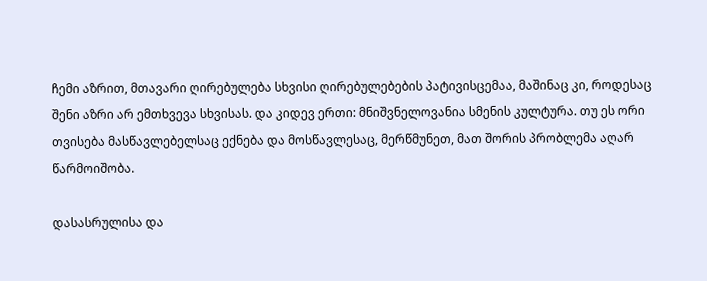ჩემი აზრით, მთავარი ღირებულება სხვისი ღირებულებების პატივისცემაა, მაშინაც კი, როდესაც შენი აზრი არ ემთხვევა სხვისას. და კიდევ ერთი: მნიშვნელოვანია სმენის კულტურა. თუ ეს ორი თვისება მასწავლებელსაც ექნება და მოსწავლესაც, მერწმუნეთ, მათ შორის პრობლემა აღარ წარმოიშობა.

დასასრულისა და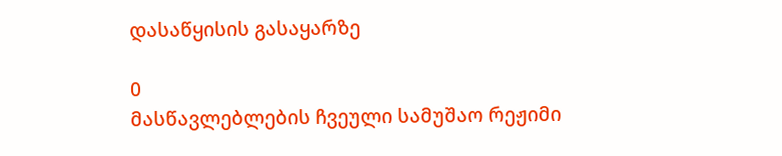დასაწყისის გასაყარზე

0
მასწავლებლების ჩვეული სამუშაო რეჟიმი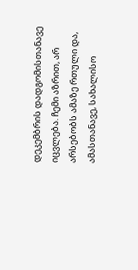დეკემბრის დადგომისთანავე იცვლება. ჩემი აზრით, არ არსებობს ამაზე რთული და, ამასთანავე, სახალისო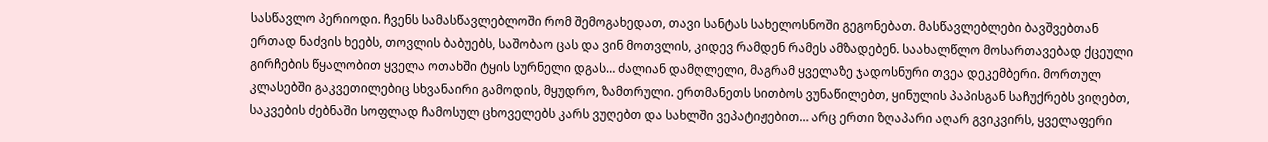სასწავლო პერიოდი. ჩვენს სამასწავლებლოში რომ შემოგახედათ, თავი სანტას სახელოსნოში გეგონებათ. მასწავლებლები ბავშვებთან ერთად ნაძვის ხეებს, თოვლის ბაბუებს, საშობაო ცას და ვინ მოთვლის, კიდევ რამდენ რამეს ამზადებენ. საახალწლო მოსართავებად ქცეული გირჩების წყალობით ყველა ოთახში ტყის სურნელი დგას… ძალიან დამღლელი, მაგრამ ყველაზე ჯადოსნური თვეა დეკემბერი. მორთულ კლასებში გაკვეთილებიც სხვანაირი გამოდის, მყუდრო, ზამთრული. ერთმანეთს სითბოს ვუნაწილებთ, ყინულის პაპისგან საჩუქრებს ვიღებთ, საკვების ძებნაში სოფლად ჩამოსულ ცხოველებს კარს ვუღებთ და სახლში ვეპატიჟებით… არც ერთი ზღაპარი აღარ გვიკვირს, ყველაფერი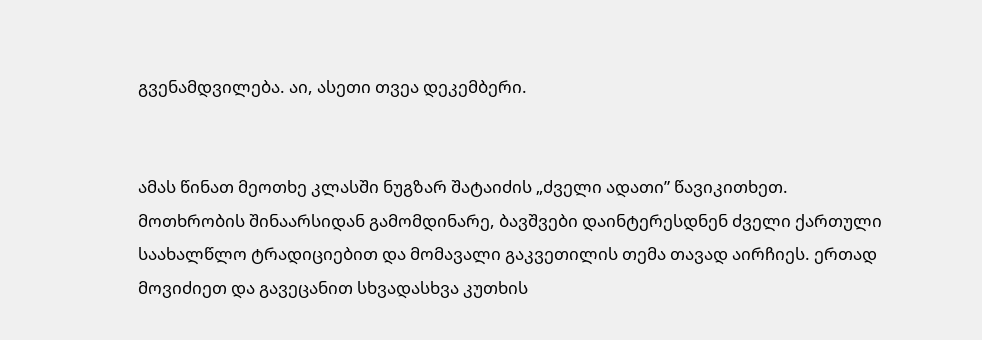გვენამდვილება. აი, ასეთი თვეა დეკემბერი.


ამას წინათ მეოთხე კლასში ნუგზარ შატაიძის „ძველი ადათი” წავიკითხეთ. მოთხრობის შინაარსიდან გამომდინარე, ბავშვები დაინტერესდნენ ძველი ქართული საახალწლო ტრადიციებით და მომავალი გაკვეთილის თემა თავად აირჩიეს. ერთად მოვიძიეთ და გავეცანით სხვადასხვა კუთხის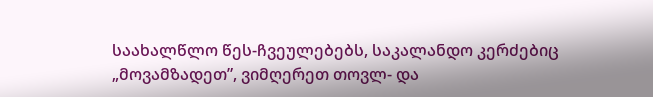საახალწლო წეს-ჩვეულებებს, საკალანდო კერძებიც „მოვამზადეთ”, ვიმღერეთ თოვლ- და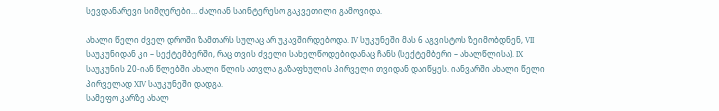სევდანარევი სიმღერები… ძალიან საინტერესო გაკვეთილი გამოვიდა.

ახალი წელი ძველ დროში ზამთარს სულაც არ უკავშირდებოდა. IV სუკუნეში მას 6 აგვისტოს ზეიმობდნენ, VII საუკუნიდან კი – სექტემბერში, რაც თვის ძველი სახელწოდებიდანაც ჩანს (სექტემბერი – ახალწლისა). IX საუკუნის 20-იან წლებში ახალი წლის ათვლა გაზაფხულის პირველი თვიდან დაიწყეს. იანვარში ახალი წელი პირველად XIV საუკუნეში დადგა.
სამეფო კარზე ახალ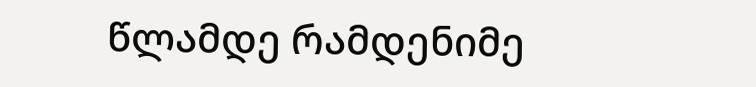წლამდე რამდენიმე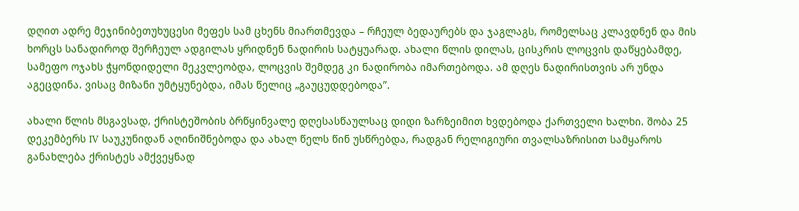დღით ადრე მეჯინიბეთუხუცესი მეფეს სამ ცხენს მიართმევდა – რჩეულ ბედაურებს და ჯაგლაგს, რომელსაც კლავდნენ და მის ხორცს სანადიროდ შერჩეულ ადგილას ყრიდნენ ნადირის სატყუარად. ახალი წლის დილას, ცისკრის ლოცვის დაწყებამდე, სამეფო ოჯახს ჭყონდიდელი მეკვლეობდა, ლოცვის შემდეგ კი ნადირობა იმართებოდა. ამ დღეს ნადირისთვის არ უნდა აგეცდინა. ვისაც მიზანი უმტყუნებდა, იმას წელიც „გაუცუდდებოდა”.

ახალი წლის მსგავსად, ქრისტეშობის ბრწყინვალე დღესასწაულსაც დიდი ზარზეიმით ხვდებოდა ქართველი ხალხი. შობა 25 დეკემბერს IV საუკუნიდან აღინიშნებოდა და ახალ წელს წინ უსწრებდა, რადგან რელიგიური თვალსაზრისით სამყაროს განახლება ქრისტეს ამქვეყნად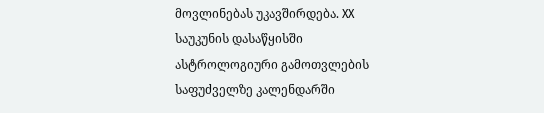მოვლინებას უკავშირდება. XX საუკუნის დასაწყისში ასტროლოგიური გამოთვლების საფუძველზე კალენდარში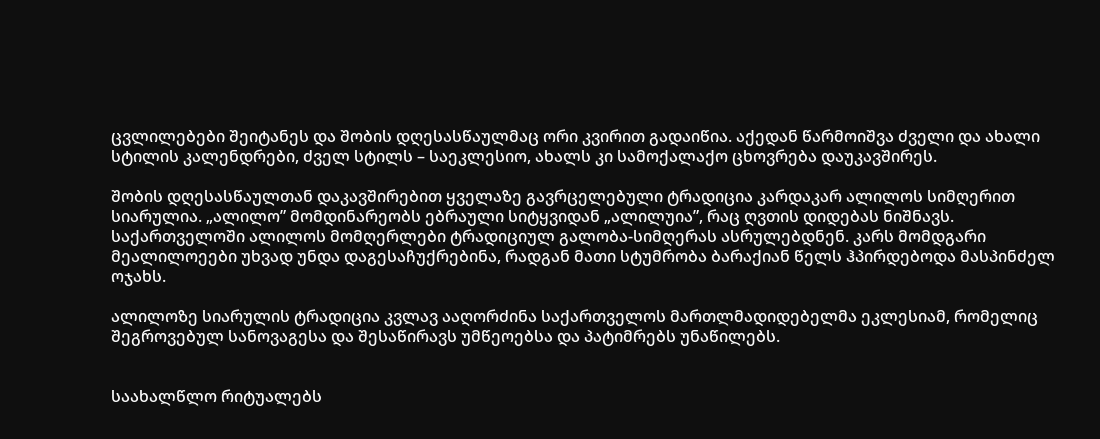ცვლილებები შეიტანეს და შობის დღესასწაულმაც ორი კვირით გადაიწია. აქედან წარმოიშვა ძველი და ახალი სტილის კალენდრები, ძველ სტილს – საეკლესიო, ახალს კი სამოქალაქო ცხოვრება დაუკავშირეს.

შობის დღესასწაულთან დაკავშირებით ყველაზე გავრცელებული ტრადიცია კარდაკარ ალილოს სიმღერით სიარულია. „ალილო” მომდინარეობს ებრაული სიტყვიდან „ალილუია”, რაც ღვთის დიდებას ნიშნავს. საქართველოში ალილოს მომღერლები ტრადიციულ გალობა-სიმღერას ასრულებდნენ. კარს მომდგარი მეალილოეები უხვად უნდა დაგესაჩუქრებინა, რადგან მათი სტუმრობა ბარაქიან წელს ჰპირდებოდა მასპინძელ ოჯახს.

ალილოზე სიარულის ტრადიცია კვლავ ააღორძინა საქართველოს მართლმადიდებელმა ეკლესიამ, რომელიც შეგროვებულ სანოვაგესა და შესაწირავს უმწეოებსა და პატიმრებს უნაწილებს.


საახალწლო რიტუალებს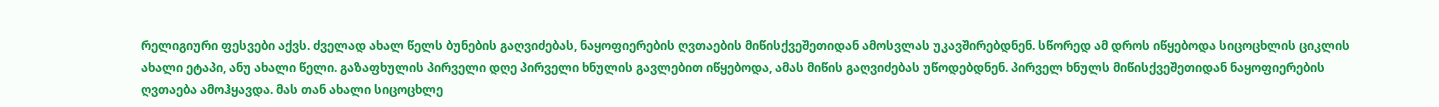რელიგიური ფესვები აქვს. ძველად ახალ წელს ბუნების გაღვიძებას, ნაყოფიერების ღვთაების მიწისქვეშეთიდან ამოსვლას უკავშირებდნენ. სწორედ ამ დროს იწყებოდა სიცოცხლის ციკლის ახალი ეტაპი, ანუ ახალი წელი. გაზაფხულის პირველი დღე პირველი ხნულის გავლებით იწყებოდა, ამას მიწის გაღვიძებას უწოდებდნენ. პირველ ხნულს მიწისქვეშეთიდან ნაყოფიერების ღვთაება ამოჰყავდა. მას თან ახალი სიცოცხლე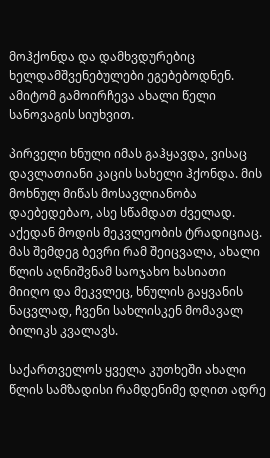მოჰქონდა და დამხვდურებიც ხელდამშვენებულები ეგებებოდნენ. ამიტომ გამოირჩევა ახალი წელი სანოვაგის სიუხვით.

პირველი ხნული იმას გაჰყავდა, ვისაც დავლათიანი კაცის სახელი ჰქონდა. მის მოხნულ მიწას მოსავლიანობა დაებედებაო, ასე სწამდათ ძველად. აქედან მოდის მეკვლეობის ტრადიციაც. მას შემდეგ ბევრი რამ შეიცვალა, ახალი წლის აღნიშვნამ საოჯახო ხასიათი მიიღო და მეკვლეც, ხნულის გაყვანის ნაცვლად, ჩვენი სახლისკენ მომავალ ბილიკს კვალავს.

საქართველოს ყველა კუთხეში ახალი წლის სამზადისი რამდენიმე დღით ადრე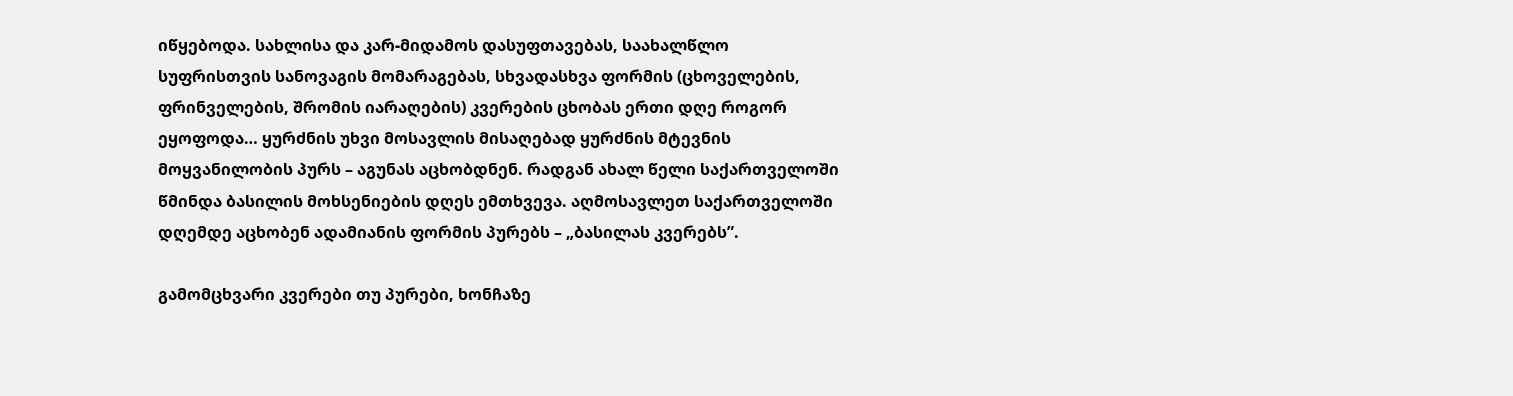იწყებოდა. სახლისა და კარ-მიდამოს დასუფთავებას, საახალწლო სუფრისთვის სანოვაგის მომარაგებას, სხვადასხვა ფორმის (ცხოველების, ფრინველების, შრომის იარაღების) კვერების ცხობას ერთი დღე როგორ ეყოფოდა… ყურძნის უხვი მოსავლის მისაღებად ყურძნის მტევნის მოყვანილობის პურს – აგუნას აცხობდნენ. რადგან ახალ წელი საქართველოში წმინდა ბასილის მოხსენიების დღეს ემთხვევა. აღმოსავლეთ საქართველოში დღემდე აცხობენ ადამიანის ფორმის პურებს – „ბასილას კვერებს”.

გამომცხვარი კვერები თუ პურები, ხონჩაზე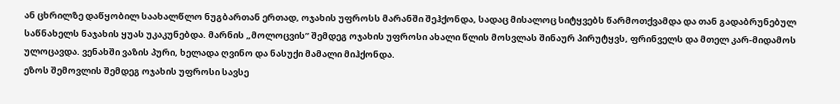ან ცხრილზე დაწყობილ საახალწლო ნუგბართან ერთად, ოჯახის უფროსს მარანში შეჰქონდა, სადაც მისალოც სიტყვებს წარმოთქვამდა და თან გადაბრუნებულ საწნახელს ნაჯახის ყუას უკაკუნებდა. მარნის „მოლოცვის” შემდეგ ოჯახის უფროსი ახალი წლის მოსვლას შინაურ პირუტყვს, ფრინველს და მთელ კარ-მიდამოს ულოცავდა. ვენახში ვაზის პური, ხელადა ღვინო და ნასუქი მამალი მიჰქონდა.
ეზოს შემოვლის შემდეგ ოჯახის უფროსი სავსე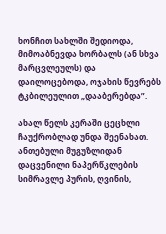ხონჩით სახლში შედიოდა, მიმოაბნევდა ხორბალს (ან სხვა მარცვლეულს) და დაილოცებოდა, ოჯახის წევრებს ტკბილეულით „დააბერებდა”.

ახალ წელს კერაში ცეცხლი ჩაუქრობლად უნდა შეენახათ. ანთებული მუგუზლიდან დაცვენილი ნაპერწკლების სიმრავლე პურის, ღვინის,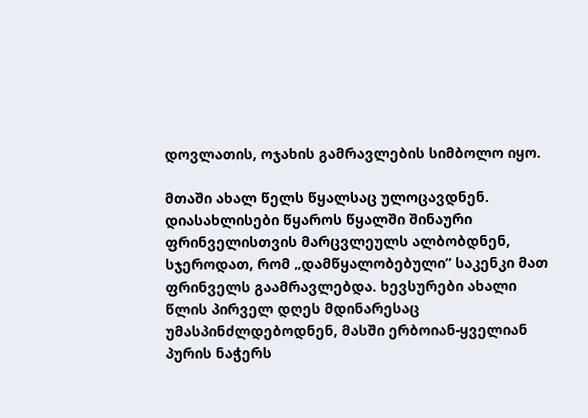დოვლათის, ოჯახის გამრავლების სიმბოლო იყო.

მთაში ახალ წელს წყალსაც ულოცავდნენ. დიასახლისები წყაროს წყალში შინაური ფრინველისთვის მარცვლეულს ალბობდნენ, სჯეროდათ, რომ „დამწყალობებული” საკენკი მათ ფრინველს გაამრავლებდა. ხევსურები ახალი წლის პირველ დღეს მდინარესაც უმასპინძლდებოდნენ, მასში ერბოიან-ყველიან პურის ნაჭერს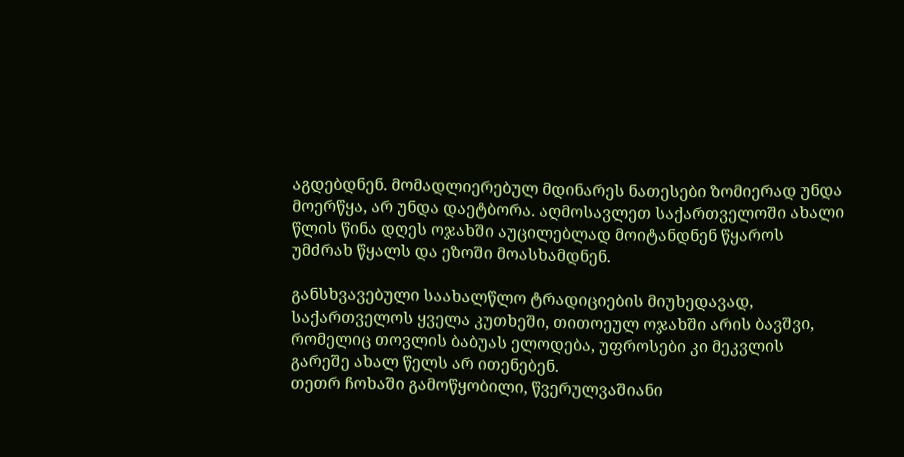აგდებდნენ. მომადლიერებულ მდინარეს ნათესები ზომიერად უნდა მოერწყა, არ უნდა დაეტბორა. აღმოსავლეთ საქართველოში ახალი წლის წინა დღეს ოჯახში აუცილებლად მოიტანდნენ წყაროს უმძრახ წყალს და ეზოში მოასხამდნენ.

განსხვავებული საახალწლო ტრადიციების მიუხედავად, საქართველოს ყველა კუთხეში, თითოეულ ოჯახში არის ბავშვი, რომელიც თოვლის ბაბუას ელოდება, უფროსები კი მეკვლის გარეშე ახალ წელს არ ითენებენ.
თეთრ ჩოხაში გამოწყობილი, წვერულვაშიანი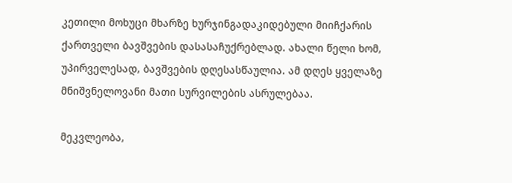კეთილი მოხუცი მხარზე ხურჯინგადაკიდებული მიიჩქარის ქართველი ბავშვების დასასაჩუქრებლად. ახალი წელი ხომ, უპირველესად, ბავშვების დღესასწაულია. ამ დღეს ყველაზე მნიშვნელოვანი მათი სურვილების ასრულებაა.

მეკვლეობა,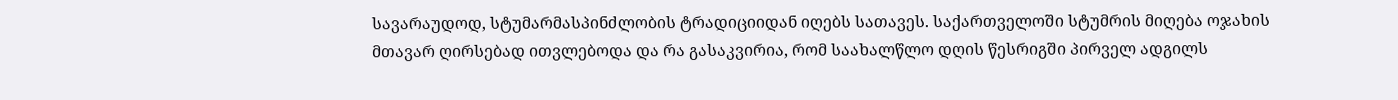სავარაუდოდ, სტუმარმასპინძლობის ტრადიციიდან იღებს სათავეს. საქართველოში სტუმრის მიღება ოჯახის მთავარ ღირსებად ითვლებოდა და რა გასაკვირია, რომ საახალწლო დღის წესრიგში პირველ ადგილს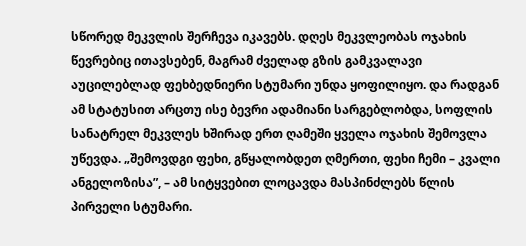სწორედ მეკვლის შერჩევა იკავებს. დღეს მეკვლეობას ოჯახის წევრებიც ითავსებენ, მაგრამ ძველად გზის გამკვალავი აუცილებლად ფეხბედნიერი სტუმარი უნდა ყოფილიყო. და რადგან ამ სტატუსით არცთუ ისე ბევრი ადამიანი სარგებლობდა, სოფლის სანატრელ მეკვლეს ხშირად ერთ ღამეში ყველა ოჯახის შემოვლა უწევდა. „შემოვდგი ფეხი, გწყალობდეთ ღმერთი, ფეხი ჩემი – კვალი ანგელოზისა”, – ამ სიტყვებით ლოცავდა მასპინძლებს წლის პირველი სტუმარი.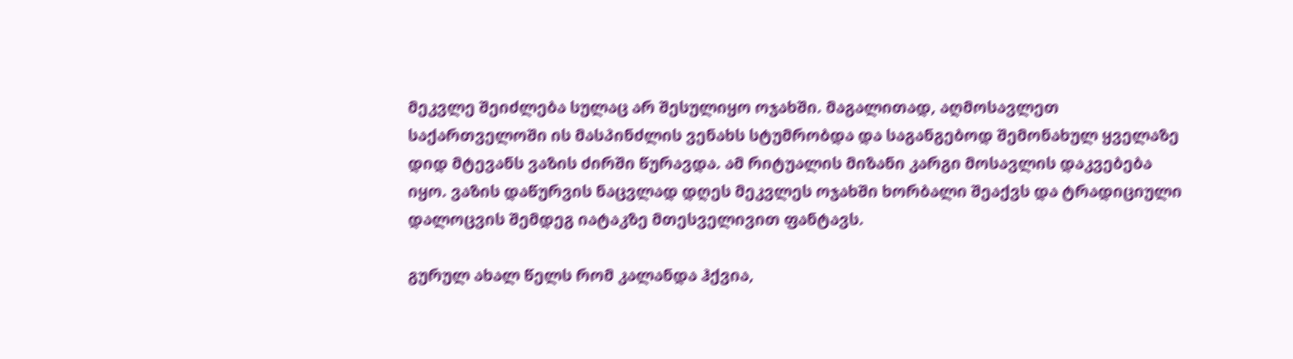მეკვლე შეიძლება სულაც არ შესულიყო ოჯახში. მაგალითად, აღმოსავლეთ საქართველოში ის მასპინძლის ვენახს სტუმრობდა და საგანგებოდ შემონახულ ყველაზე დიდ მტევანს ვაზის ძირში წურავდა. ამ რიტუალის მიზანი კარგი მოსავლის დაკვებება იყო. ვაზის დაწურვის ნაცვლად დღეს მეკვლეს ოჯახში ხორბალი შეაქვს და ტრადიციული დალოცვის შემდეგ იატაკზე მთესველივით ფანტავს.

გურულ ახალ წელს რომ კალანდა ჰქვია,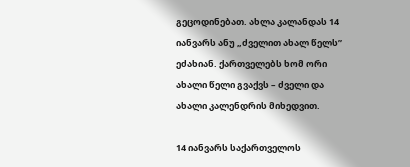გეცოდინებათ. ახლა კალანდას 14 იანვარს ანუ „ძველით ახალ წელს” ეძახიან. ქართველებს ხომ ორი ახალი წელი გვაქვს – ძველი და ახალი კალენდრის მიხედვით.

14 იანვარს საქართველოს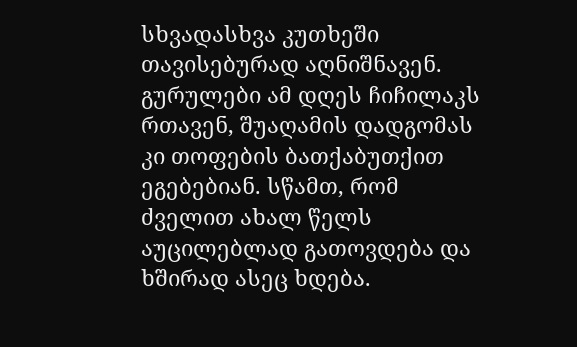სხვადასხვა კუთხეში თავისებურად აღნიშნავენ. გურულები ამ დღეს ჩიჩილაკს რთავენ, შუაღამის დადგომას კი თოფების ბათქაბუთქით ეგებებიან. სწამთ, რომ ძველით ახალ წელს აუცილებლად გათოვდება და ხშირად ასეც ხდება.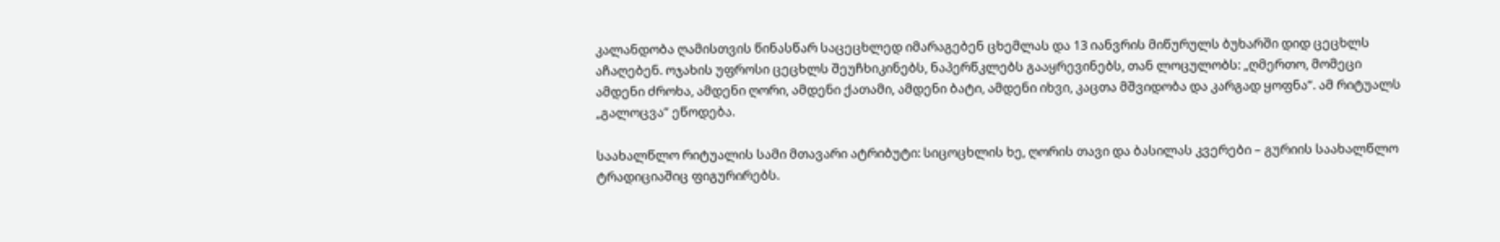კალანდობა ღამისთვის წინასწარ საცეცხლედ იმარაგებენ ცხემლას და 13 იანვრის მიწურულს ბუხარში დიდ ცეცხლს აჩაღებენ. ოჯახის უფროსი ცეცხლს შეუჩხიკინებს, ნაპერწკლებს გააყრევინებს, თან ლოცულობს: „ღმერთო, მომეცი ამდენი ძროხა, ამდენი ღორი, ამდენი ქათამი, ამდენი ბატი, ამდენი იხვი, კაცთა მშვიდობა და კარგად ყოფნა”. ამ რიტუალს „გალოცვა” ეწოდება.

საახალწლო რიტუალის სამი მთავარი ატრიბუტი: სიცოცხლის ხე, ღორის თავი და ბასილას კვერები – გურიის საახალწლო ტრადიციაშიც ფიგურირებს.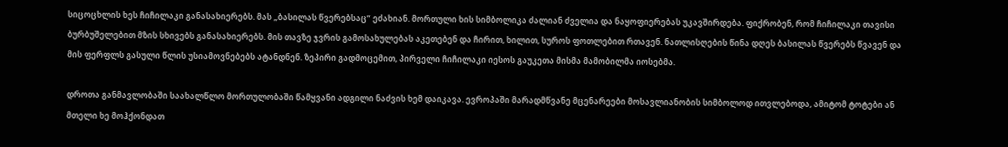სიცოცხლის ხეს ჩიჩილაკი განასახიერებს. მას „ბასილას წვერებსაც” ეძახიან. მორთული ხის სიმბოლიკა ძალიან ძველია და ნაყოფიერებას უკავშირდება. ფიქრობენ, რომ ჩიჩილაკი თავისი ბურბუშელებით მზის სხივებს განასახიერებს. მის თავზე ჯვრის გამოსახულებას აკეთებენ და ჩირით, ხილით, სუროს ფოთლებით რთავენ. ნათლისღების წინა დღეს ბასილას წვერებს წვავენ და მის ფერფლს გასული წლის უსიამოვნებებს ატანდნენ. ზეპირი გადმოცემით, პირველი ჩიჩილაკი იესოს გაუკეთა მისმა მამობილმა იოსებმა.

დროთა განმავლობაში საახალწლო მორთულობაში წამყვანი ადგილი ნაძვის ხემ დაიკავა. ევროპაში მარადმწვანე მცენარეები მოსავლიანობის სიმბოლოდ ითვლებოდა, ამიტომ ტოტები ან მთელი ხე მოჰქონდათ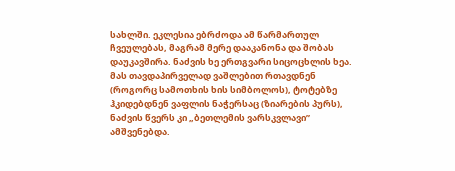სახლში. ეკლესია ებრძოდა ამ წარმართულ ჩვეულებას, მაგრამ მერე დააკანონა და შობას დაუკავშირა. ნაძვის ხე ერთგვარი სიცოცხლის ხეა. მას თავდაპირველად ვაშლებით რთავდნენ (როგორც სამოთხის ხის სიმბოლოს), ტოტებზე ჰკიდებდნენ ვაფლის ნაჭერსაც (ზიარების პურს), ნაძვის წვერს კი „ბეთლემის ვარსკვლავი” ამშვენებდა.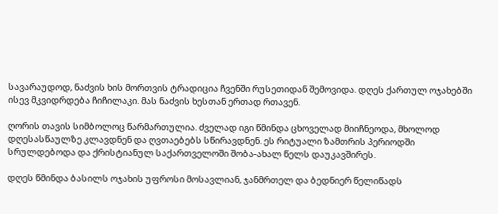სავარაუდოდ, ნაძვის ხის მორთვის ტრადიცია ჩვენში რუსეთიდან შემოვიდა. დღეს ქართულ ოჯახებში ისევ მკვიდრდება ჩიჩილაკი. მას ნაძვის ხესთან ერთად რთავენ.

ღორის თავის სიმბოლოც წარმართულია. ძველად იგი წმინდა ცხოველად მიიჩნეოდა, მხოლოდ დღესასწაულზე კლავდნენ და ღვთაებებს სწირავდნენ. ეს რიტუალი ზამთრის პერიოდში სრულდებოდა და ქრისტიანულ საქართველოში შობა-ახალ წელს დაუკავშირეს.

დღეს წმინდა ბასილს ოჯახის უფროსი მოსავლიან, ჯანმრთელ და ბედნიერ წელიწადს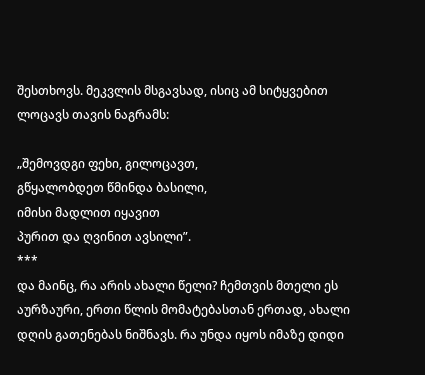შესთხოვს. მეკვლის მსგავსად, ისიც ამ სიტყვებით ლოცავს თავის ნაგრამს:

„შემოვდგი ფეხი, გილოცავთ,
გწყალობდეთ წმინდა ბასილი,
იმისი მადლით იყავით
პურით და ღვინით ავსილი”.
***
და მაინც, რა არის ახალი წელი? ჩემთვის მთელი ეს აურზაური, ერთი წლის მომატებასთან ერთად, ახალი დღის გათენებას ნიშნავს. რა უნდა იყოს იმაზე დიდი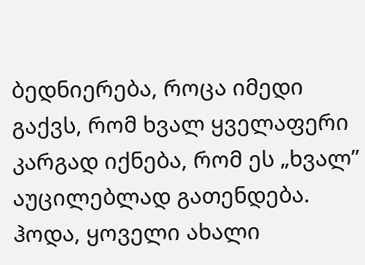ბედნიერება, როცა იმედი გაქვს, რომ ხვალ ყველაფერი კარგად იქნება, რომ ეს „ხვალ” აუცილებლად გათენდება. ჰოდა, ყოველი ახალი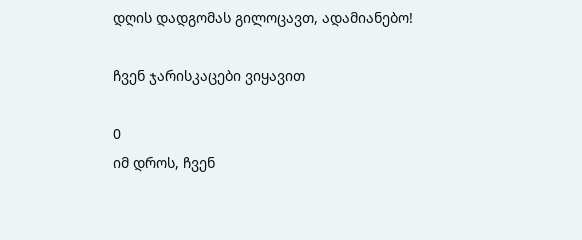დღის დადგომას გილოცავთ, ადამიანებო!

ჩვენ ჯარისკაცები ვიყავით

0
იმ დროს, ჩვენ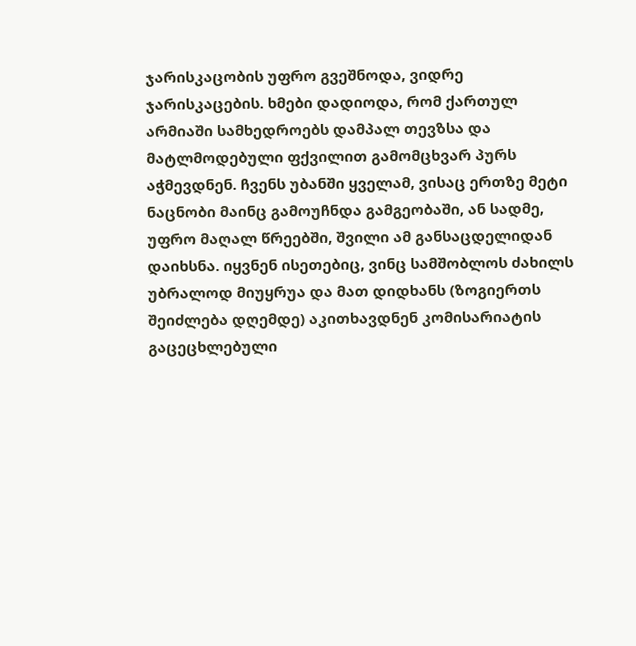ჯარისკაცობის უფრო გვეშნოდა, ვიდრე ჯარისკაცების. ხმები დადიოდა, რომ ქართულ არმიაში სამხედროებს დამპალ თევზსა და მატლმოდებული ფქვილით გამომცხვარ პურს აჭმევდნენ. ჩვენს უბანში ყველამ, ვისაც ერთზე მეტი ნაცნობი მაინც გამოუჩნდა გამგეობაში, ან სადმე, უფრო მაღალ წრეებში, შვილი ამ განსაცდელიდან დაიხსნა. იყვნენ ისეთებიც, ვინც სამშობლოს ძახილს უბრალოდ მიუყრუა და მათ დიდხანს (ზოგიერთს შეიძლება დღემდე) აკითხავდნენ კომისარიატის გაცეცხლებული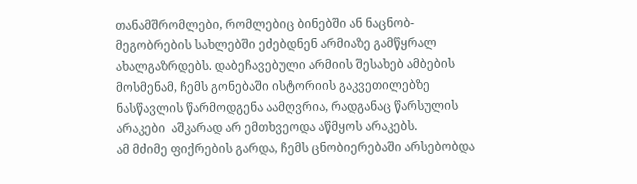თანამშრომლები, რომლებიც ბინებში ან ნაცნობ-მეგობრების სახლებში ეძებდნენ არმიაზე გამწყრალ ახალგაზრდებს. დაბეჩავებული არმიის შესახებ ამბების მოსმენამ, ჩემს გონებაში ისტორიის გაკვეთილებზე ნასწავლის წარმოდგენა აამღვრია, რადგანაც წარსულის არაკები  აშკარად არ ემთხვეოდა აწმყოს არაკებს.
ამ მძიმე ფიქრების გარდა, ჩემს ცნობიერებაში არსებობდა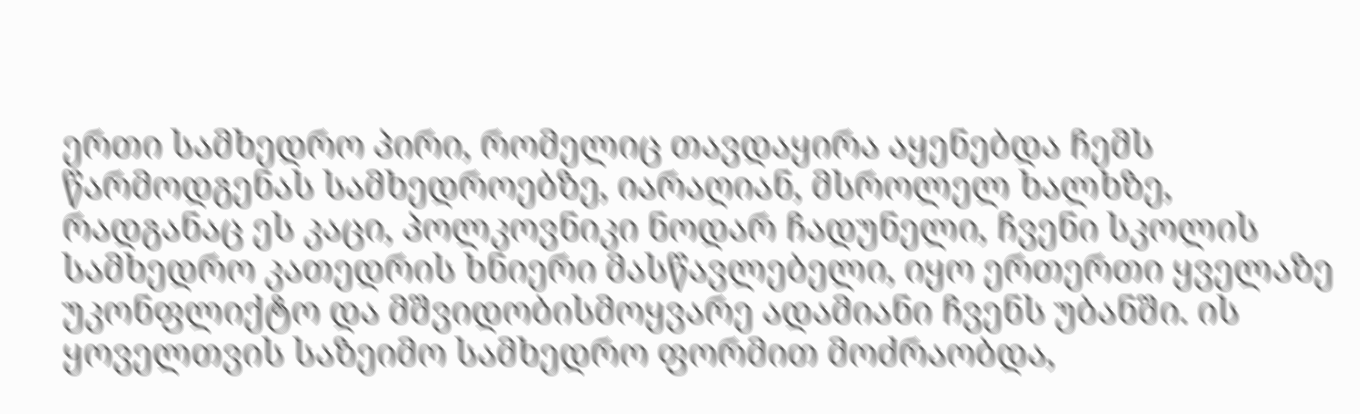ერთი სამხედრო პირი, რომელიც თავდაყირა აყენებდა ჩემს წარმოდგენას სამხედროებზე, იარაღიან, მსროლელ ხალხზე, რადგანაც ეს კაცი, პოლკოვნიკი ნოდარ ჩადუნელი, ჩვენი სკოლის სამხედრო კათედრის ხნიერი მასწავლებელი, იყო ერთერთი ყველაზე უკონფლიქტო და მშვიდობისმოყვარე ადამიანი ჩვენს უბანში. ის ყოველთვის საზეიმო სამხედრო ფორმით მოძრაობდა,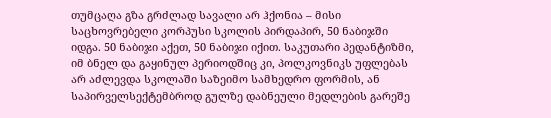თუმცაღა გზა გრძლად სავალი არ ჰქონია – მისი საცხოვრებელი კორპუსი სკოლის პირდაპირ, 50 ნაბიჯში იდგა. 50 ნაბიჯი აქეთ, 50 ნაბიჯი იქით. საკუთარი პედანტიზმი, იმ ბნელ და გაყინულ პერიოდშიც კი, პოლკოვნიკს უფლებას არ აძლევდა სკოლაში საზეიმო სამხედრო ფორმის, ან საპირველსექტემბროდ გულზე დაბნეული მედლების გარეშე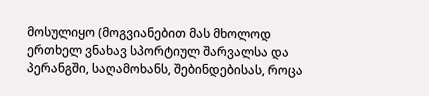მოსულიყო (მოგვიანებით მას მხოლოდ ერთხელ ვნახავ სპორტიულ შარვალსა და პერანგში, საღამოხანს, შებინდებისას, როცა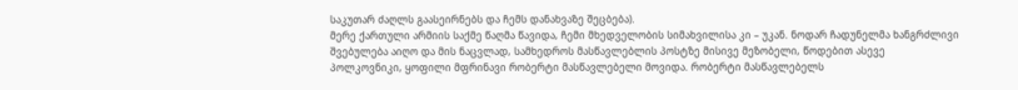საკუთარ ძაღლს გაასეირნებს და ჩემს დანახვაზე შეცბება).
მერე ქართული არმიის საქმე წაღმა წავიდა, ჩემი მხედველობის სიმახვილისა კი – უკან. ნოდარ ჩადუნელმა ხანგრძლივი შვებულება აიღო და მის ნაცვლად, სამხედროს მასწავლებლის პოსტზე მისივე მეზობელი, წოდებით ასევე პოლკოვნიკი, ყოფილი მფრინავი რობერტი მასწავლებელი მოვიდა. რობერტი მასწავლებელს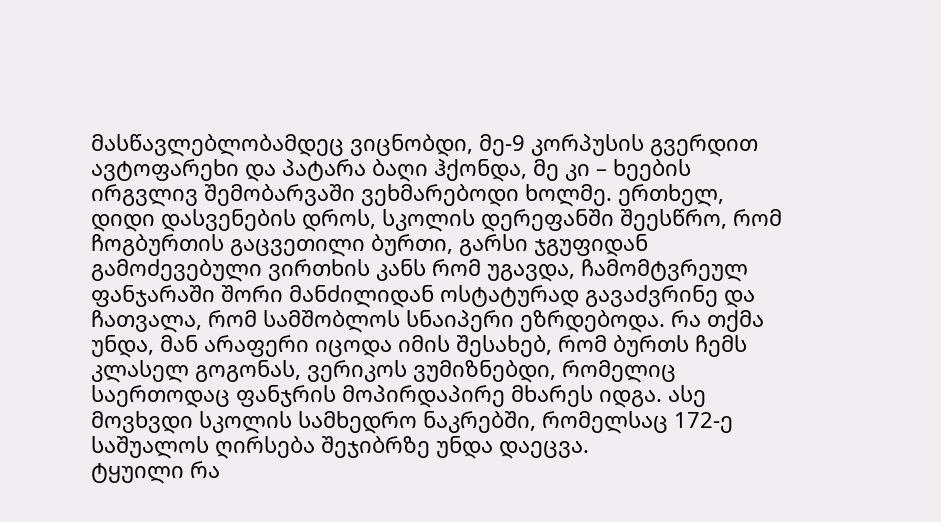მასწავლებლობამდეც ვიცნობდი, მე-9 კორპუსის გვერდით ავტოფარეხი და პატარა ბაღი ჰქონდა, მე კი – ხეების ირგვლივ შემობარვაში ვეხმარებოდი ხოლმე. ერთხელ, დიდი დასვენების დროს, სკოლის დერეფანში შეესწრო, რომ ჩოგბურთის გაცვეთილი ბურთი, გარსი ჯგუფიდან გამოძევებული ვირთხის კანს რომ უგავდა, ჩამომტვრეულ ფანჯარაში შორი მანძილიდან ოსტატურად გავაძვრინე და ჩათვალა, რომ სამშობლოს სნაიპერი ეზრდებოდა. რა თქმა უნდა, მან არაფერი იცოდა იმის შესახებ, რომ ბურთს ჩემს კლასელ გოგონას, ვერიკოს ვუმიზნებდი, რომელიც საერთოდაც ფანჯრის მოპირდაპირე მხარეს იდგა. ასე მოვხვდი სკოლის სამხედრო ნაკრებში, რომელსაც 172-ე საშუალოს ღირსება შეჯიბრზე უნდა დაეცვა.
ტყუილი რა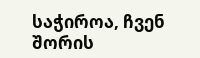საჭიროა, ჩვენ შორის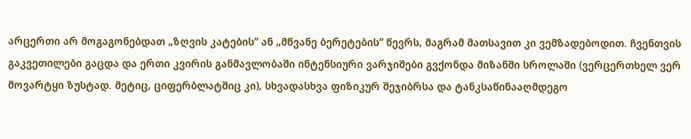არცერთი არ მოგაგონებდათ „ზღვის კატების” ან „მწვანე ბერეტების” წევრს, მაგრამ მათსავით კი ვემზადებოდით. ჩვენთვის გაკვეთილები გაცდა და ერთი კვირის განმავლობაში ინტენსიური ვარჯიშები გვქონდა მიზანში სროლაში (ვერცერთხელ ვერ მოვარტყი ზუსტად. მეტიც, ციფერბლატშიც კი), სხვადასხვა ფიზიკურ შეჯიბრსა და ტანკსაწინააღმდეგო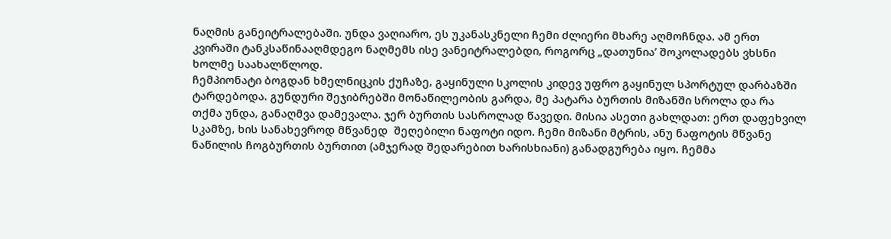ნაღმის განეიტრალებაში. უნდა ვაღიარო, ეს უკანასკნელი ჩემი ძლიერი მხარე აღმოჩნდა. ამ ერთ კვირაში ტანკსაწინააღმდეგო ნაღმემს ისე ვანეიტრალებდი, როგორც „დათუნია’ შოკოლადებს ვხსნი ხოლმე საახალწლოდ.
ჩემპიონატი ბოგდან ხმელნიცკის ქუჩაზე, გაყინული სკოლის კიდევ უფრო გაყინულ სპორტულ დარბაზში ტარდებოდა. გუნდური შეჯიბრებში მონაწილეობის გარდა, მე პატარა ბურთის მიზანში სროლა და რა თქმა უნდა, განაღმვა დამევალა. ჯერ ბურთის სასროლად წავედი. მისია ასეთი გახლდათ: ერთ დაფეხვილ სკამზე, ხის სანახევროდ მწვანედ  შეღებილი ნაფოტი იდო. ჩემი მიზანი მტრის, ანუ ნაფოტის მწვანე ნაწილის ჩოგბურთის ბურთით (ამჯერად შედარებით ხარისხიანი) განადგურება იყო. ჩემმა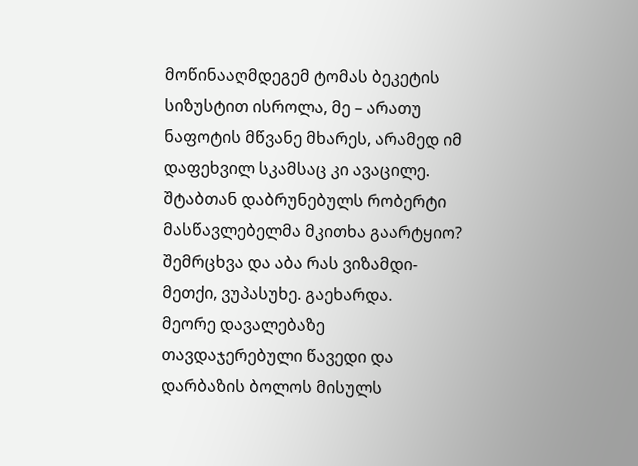მოწინააღმდეგემ ტომას ბეკეტის სიზუსტით ისროლა, მე – არათუ ნაფოტის მწვანე მხარეს, არამედ იმ დაფეხვილ სკამსაც კი ავაცილე. შტაბთან დაბრუნებულს რობერტი მასწავლებელმა მკითხა გაარტყიო? შემრცხვა და აბა რას ვიზამდი-მეთქი, ვუპასუხე. გაეხარდა.
მეორე დავალებაზე თავდაჯერებული წავედი და დარბაზის ბოლოს მისულს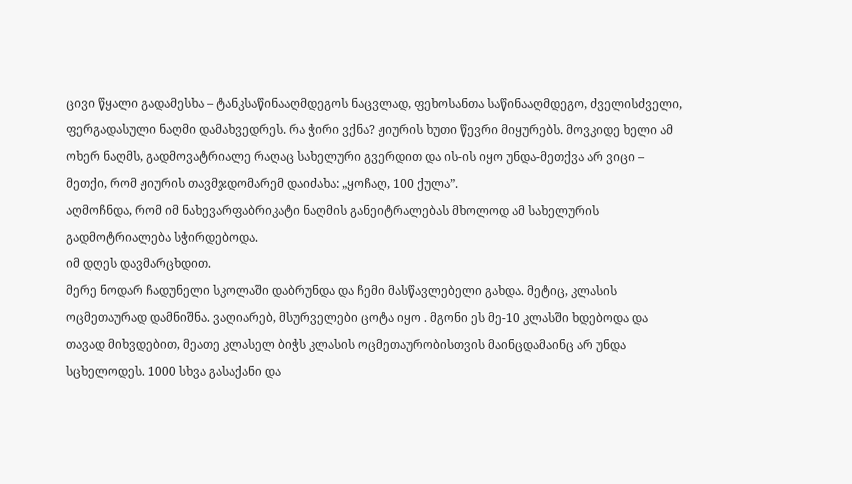ცივი წყალი გადამესხა – ტანკსაწინააღმდეგოს ნაცვლად, ფეხოსანთა საწინააღმდეგო, ძველისძველი, ფერგადასული ნაღმი დამახვედრეს. რა ჭირი ვქნა? ჟიურის ხუთი წევრი მიყურებს. მოვკიდე ხელი ამ ოხერ ნაღმს, გადმოვატრიალე რაღაც სახელური გვერდით და ის-ის იყო უნდა-მეთქვა არ ვიცი – მეთქი, რომ ჟიურის თავმჯდომარემ დაიძახა: „ყოჩაღ, 100 ქულა”.
აღმოჩნდა, რომ იმ ნახევარფაბრიკატი ნაღმის განეიტრალებას მხოლოდ ამ სახელურის გადმოტრიალება სჭირდებოდა.
იმ დღეს დავმარცხდით.
მერე ნოდარ ჩადუნელი სკოლაში დაბრუნდა და ჩემი მასწავლებელი გახდა. მეტიც, კლასის ოცმეთაურად დამნიშნა. ვაღიარებ, მსურველები ცოტა იყო . მგონი ეს მე-10 კლასში ხდებოდა და თავად მიხვდებით, მეათე კლასელ ბიჭს კლასის ოცმეთაურობისთვის მაინცდამაინც არ უნდა სცხელოდეს. 1000 სხვა გასაქანი და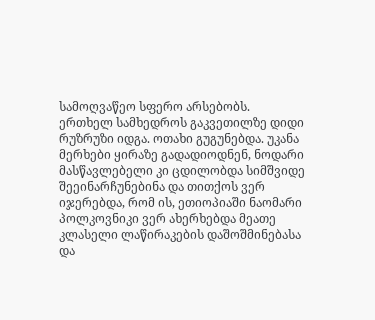სამოღვაწეო სფერო არსებობს.
ერთხელ სამხედროს გაკვეთილზე დიდი რუზრუზი იდგა. ოთახი გუგუნებდა. უკანა მერხები ყირაზე გადადიოდნენ, ნოდარი მასწავლებელი კი ცდილობდა სიმშვიდე შეეინარჩუნებინა და თითქოს ვერ იჯერებდა, რომ ის, ეთიოპიაში ნაომარი პოლკოვნიკი ვერ ახერხებდა მეათე კლასელი ლაწირაკების დაშოშმინებასა და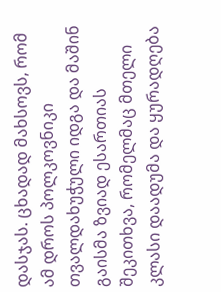დასჯას. ცხადად მახსოვს, რომ ამ დროს პოლკოვნიკი თვალდახუჭული იდგა და მაშინ გაისმა ზვიად ესართიას შეკითხვა, რომელმაც მთელი კლასი დაადუმა და ყურადღება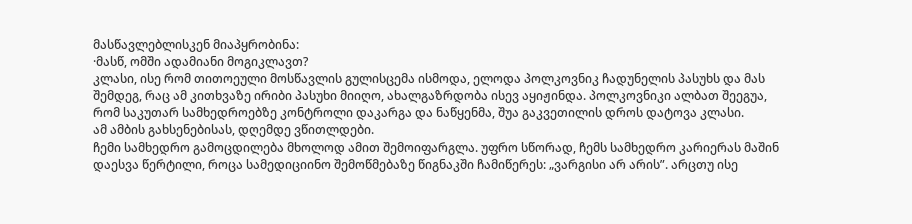მასწავლებლისკენ მიაპყრობინა:
·მასწ, ომში ადამიანი მოგიკლავთ?
კლასი, ისე რომ თითოეული მოსწავლის გულისცემა ისმოდა, ელოდა პოლკოვნიკ ჩადუნელის პასუხს და მას შემდეგ, რაც ამ კითხვაზე ირიბი პასუხი მიიღო, ახალგაზრდობა ისევ აყიჟინდა. პოლკოვნიკი ალბათ შეეგუა, რომ საკუთარ სამხედროებზე კონტროლი დაკარგა და ნაწყენმა, შუა გაკვეთილის დროს დატოვა კლასი.
ამ ამბის გახსენებისას, დღემდე ვწითლდები.
ჩემი სამხედრო გამოცდილება მხოლოდ ამით შემოიფარგლა. უფრო სწორად, ჩემს სამხედრო კარიერას მაშინ დაესვა წერტილი, როცა სამედიციინო შემოწმებაზე წიგნაკში ჩამიწერეს: „ვარგისი არ არის”. არცთუ ისე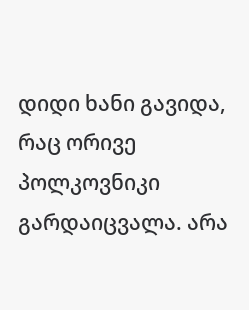დიდი ხანი გავიდა, რაც ორივე პოლკოვნიკი გარდაიცვალა. არა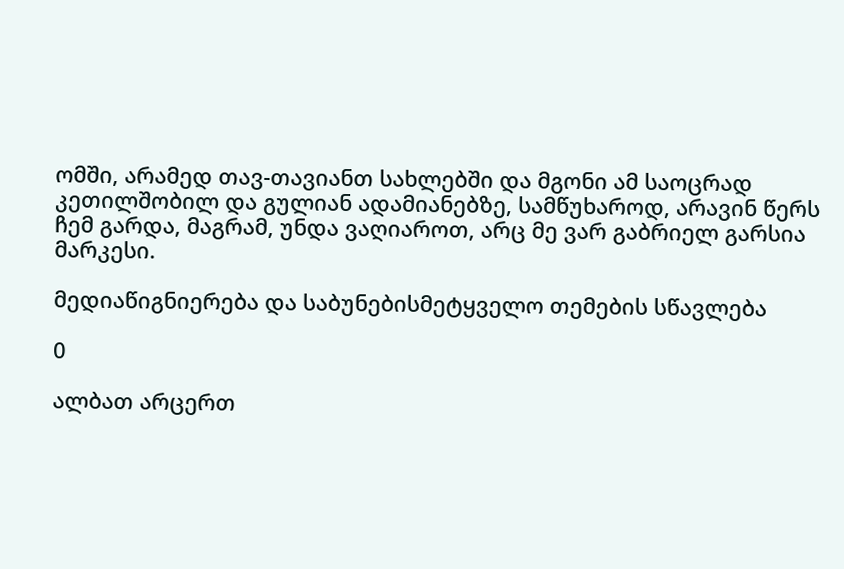ომში, არამედ თავ-თავიანთ სახლებში და მგონი ამ საოცრად კეთილშობილ და გულიან ადამიანებზე, სამწუხაროდ, არავინ წერს ჩემ გარდა, მაგრამ, უნდა ვაღიაროთ, არც მე ვარ გაბრიელ გარსია მარკესი.

მედიაწიგნიერება და საბუნებისმეტყველო თემების სწავლება

0

ალბათ არცერთ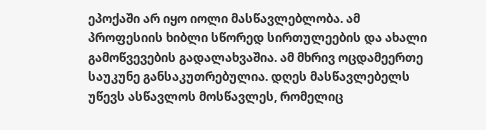ეპოქაში არ იყო იოლი მასწავლებლობა. ამ პროფესიის ხიბლი სწორედ სირთულეების და ახალი გამოწვევების გადალახვაშია. ამ მხრივ ოცდამეერთე საუკუნე განსაკუთრებულია. დღეს მასწავლებელს უწევს ასწავლოს მოსწავლეს, რომელიც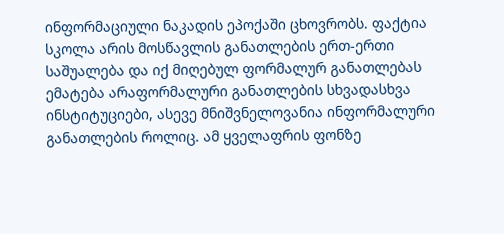ინფორმაციული ნაკადის ეპოქაში ცხოვრობს. ფაქტია სკოლა არის მოსწავლის განათლების ერთ-ერთი საშუალება და იქ მიღებულ ფორმალურ განათლებას ემატება არაფორმალური განათლების სხვადასხვა ინსტიტუციები, ასევე მნიშვნელოვანია ინფორმალური განათლების როლიც. ამ ყველაფრის ფონზე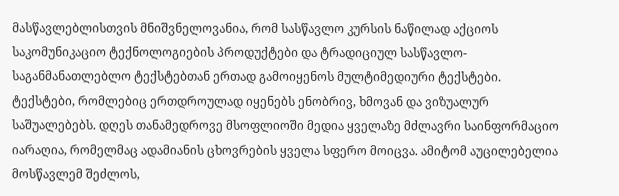მასწავლებლისთვის მნიშვნელოვანია, რომ სასწავლო კურსის ნაწილად აქციოს საკომუნიკაციო ტექნოლოგიების პროდუქტები და ტრადიციულ სასწავლო-საგანმანათლებლო ტექსტებთან ერთად გამოიყენოს მულტიმედიური ტექსტები. ტექსტები, რომლებიც ერთდროულად იყენებს ენობრივ, ხმოვან და ვიზუალურ საშუალებებს. დღეს თანამედროვე მსოფლიოში მედია ყველაზე მძლავრი საინფორმაციო იარაღია, რომელმაც ადამიანის ცხოვრების ყველა სფერო მოიცვა. ამიტომ აუცილებელია მოსწავლემ შეძლოს,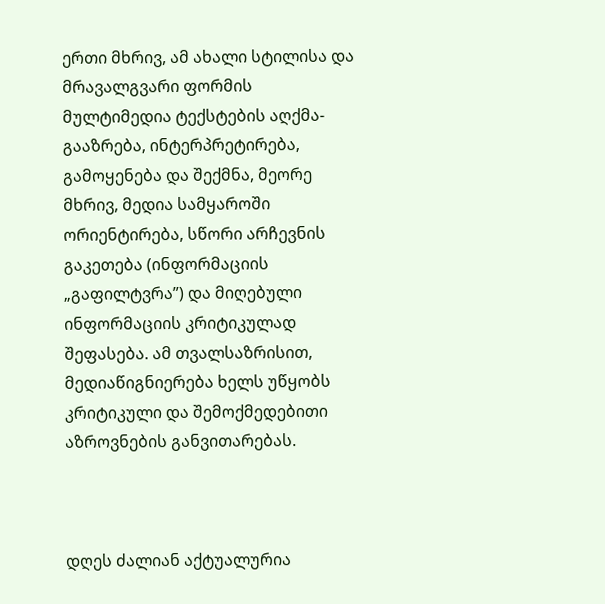ერთი მხრივ, ამ ახალი სტილისა და მრავალგვარი ფორმის მულტიმედია ტექსტების აღქმა-გააზრება, ინტერპრეტირება, გამოყენება და შექმნა, მეორე მხრივ, მედია სამყაროში ორიენტირება, სწორი არჩევნის გაკეთება (ინფორმაციის „გაფილტვრა”) და მიღებული ინფორმაციის კრიტიკულად შეფასება. ამ თვალსაზრისით, მედიაწიგნიერება ხელს უწყობს კრიტიკული და შემოქმედებითი აზროვნების განვითარებას.



დღეს ძალიან აქტუალურია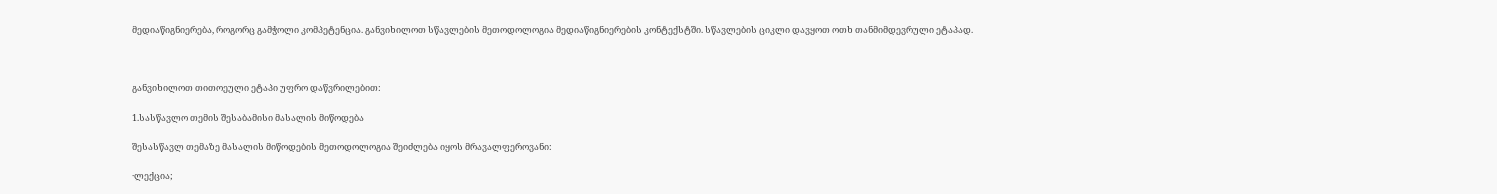მედიაწიგნიერება, როგორც გამჭოლი კომპეტენცია. განვიხილოთ სწავლების მეთოდოლოგია მედიაწიგნიერების კონტექსტში. სწავლების ციკლი დავყოთ ოთხ თანმიმდევრული ეტაპად.



განვიხილოთ თითოეული ეტაპი უფრო დაწვრილებით:

1.სასწავლო თემის შესაბამისი მასალის მიწოდება

შესასწავლ თემაზე მასალის მიწოდების მეთოდოლოგია შეიძლება იყოს მრავალფეროვანი:

·ლექცია;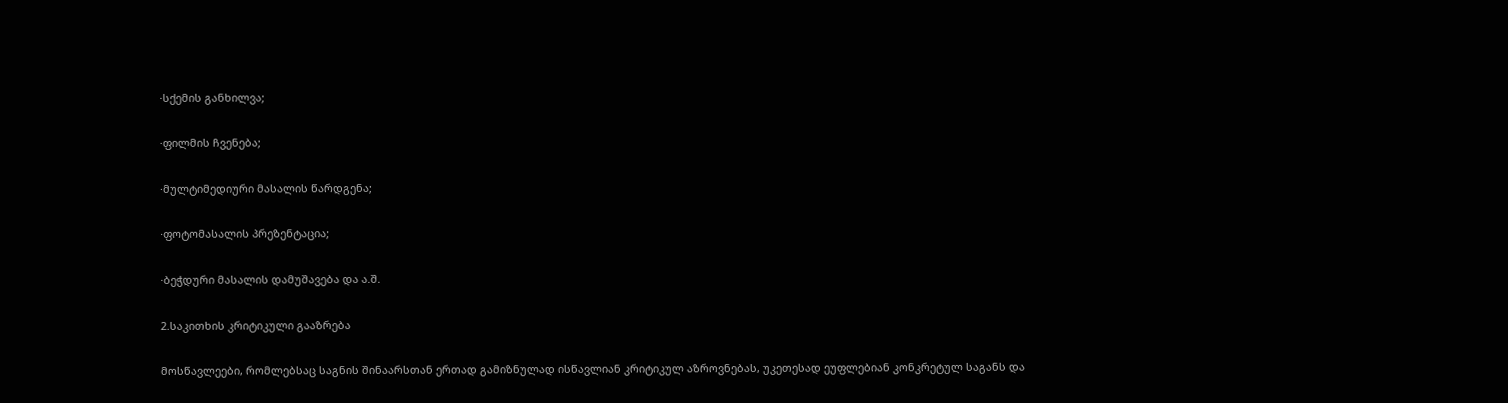·სქემის განხილვა;

·ფილმის ჩვენება;

·მულტიმედიური მასალის წარდგენა;

·ფოტომასალის პრეზენტაცია;

·ბეჭდური მასალის დამუშავება და ა.შ.

2.საკითხის კრიტიკული გააზრება

მოსწავლეები, რომლებსაც საგნის შინაარსთან ერთად გამიზნულად ისწავლიან კრიტიკულ აზროვნებას, უკეთესად ეუფლებიან კონკრეტულ საგანს და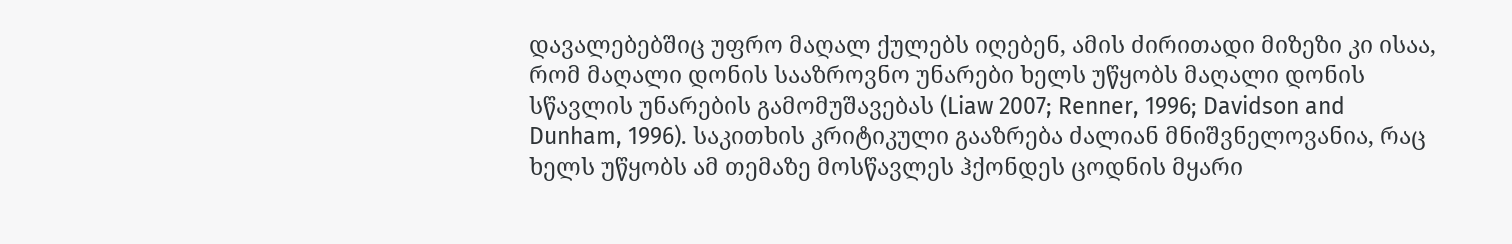დავალებებშიც უფრო მაღალ ქულებს იღებენ, ამის ძირითადი მიზეზი კი ისაა, რომ მაღალი დონის სააზროვნო უნარები ხელს უწყობს მაღალი დონის სწავლის უნარების გამომუშავებას (Liaw 2007; Renner, 1996; Davidson and Dunham, 1996). საკითხის კრიტიკული გააზრება ძალიან მნიშვნელოვანია, რაც ხელს უწყობს ამ თემაზე მოსწავლეს ჰქონდეს ცოდნის მყარი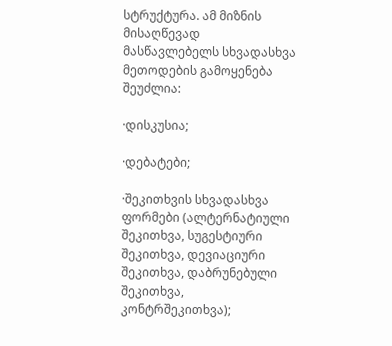სტრუქტურა. ამ მიზნის მისაღწევად მასწავლებელს სხვადასხვა მეთოდების გამოყენება შეუძლია:

·დისკუსია;

·დებატები;

·შეკითხვის სხვადასხვა ფორმები (ალტერნატიული შეკითხვა, სუგესტიური შეკითხვა, დევიაციური შეკითხვა, დაბრუნებული შეკითხვა, კონტრშეკითხვა);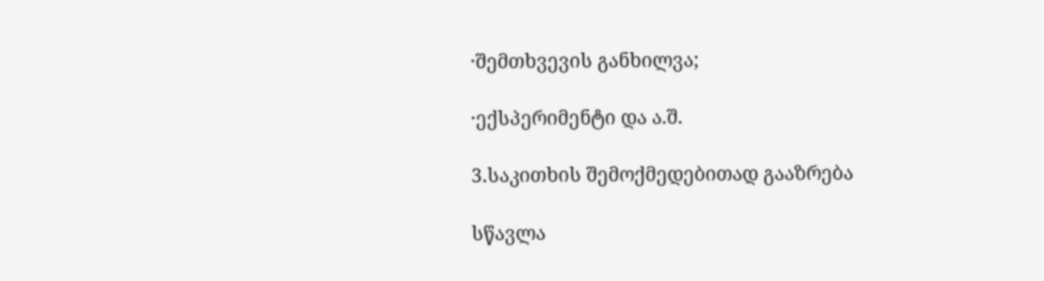·შემთხვევის განხილვა;

·ექსპერიმენტი და ა.შ.

3.საკითხის შემოქმედებითად გააზრება

სწავლა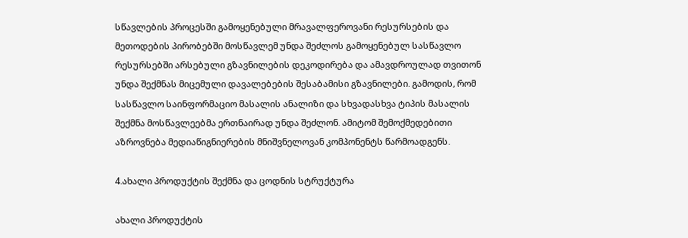სწავლების პროცესში გამოყენებული მრავალფეროვანი რესურსების და მეთოდების პირობებში მოსწავლემ უნდა შეძლოს გამოყენებულ სასწავლო რესურსებში არსებული გზავნილების დეკოდირება და ამავდროულად თვითონ უნდა შექმნას მიცემული დავალებების შესაბამისი გზავნილები. გამოდის, რომ სასწავლო საინფორმაციო მასალის ანალიზი და სხვადასხვა ტიპის მასალის შექმნა მოსწავლეებმა ერთნაირად უნდა შეძლონ. ამიტომ შემოქმედებითი აზროვნება მედიაწიგნიერების მნიშვნელოვან კომპონენტს წარმოადგენს.

4.ახალი პროდუქტის შექმნა და ცოდნის სტრუქტურა

ახალი პროდუქტის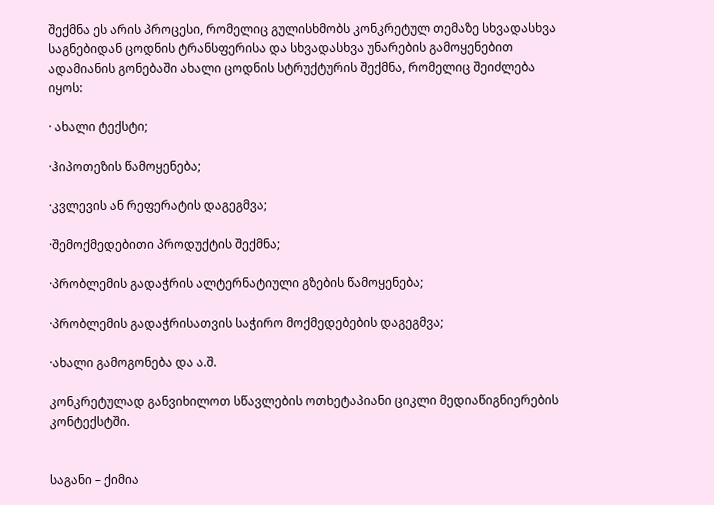შექმნა ეს არის პროცესი, რომელიც გულისხმობს კონკრეტულ თემაზე სხვადასხვა საგნებიდან ცოდნის ტრანსფერისა და სხვადასხვა უნარების გამოყენებით ადამიანის გონებაში ახალი ცოდნის სტრუქტურის შექმნა, რომელიც შეიძლება იყოს:

· ახალი ტექსტი;

·ჰიპოთეზის წამოყენება;

·კვლევის ან რეფერატის დაგეგმვა;

·შემოქმედებითი პროდუქტის შექმნა;

·პრობლემის გადაჭრის ალტერნატიული გზების წამოყენება;

·პრობლემის გადაჭრისათვის საჭირო მოქმედებების დაგეგმვა;

·ახალი გამოგონება და ა.შ.

კონკრეტულად განვიხილოთ სწავლების ოთხეტაპიანი ციკლი მედიაწიგნიერების კონტექსტში.


საგანი – ქიმია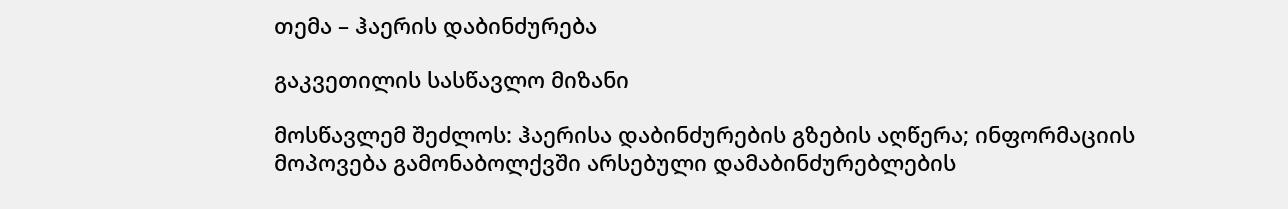თემა – ჰაერის დაბინძურება

გაკვეთილის სასწავლო მიზანი

მოსწავლემ შეძლოს: ჰაერისა დაბინძურების გზების აღწერა; ინფორმაციის მოპოვება გამონაბოლქვში არსებული დამაბინძურებლების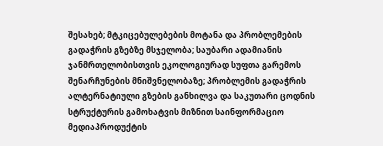შესახებ; მტკიცებულებების მოტანა და პრობლემების გადაჭრის გზებზე მსჯელობა; საუბარი ადამიანის ჯანმრთელობისთვის ეკოლოგიურად სუფთა გარემოს შენარჩუნების მნიშვნელობაზე; პრობლემის გადაჭრის ალტერნატიული გზების განხილვა და საკუთარი ცოდნის სტრუქტურის გამოხატვის მიზნით საინფორმაციო მედიაპროდუქტის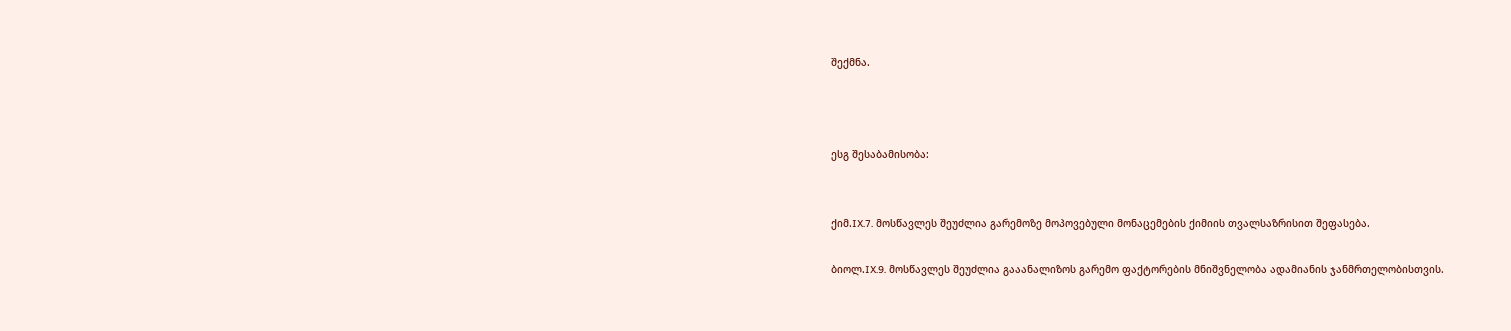შექმნა.



ესგ შესაბამისობა:


ქიმ.IX.7. მოსწავლეს შეუძლია გარემოზე მოპოვებული მონაცემების ქიმიის თვალსაზრისით შეფასება.

ბიოლ.IX.9. მოსწავლეს შეუძლია გააანალიზოს გარემო ფაქტორების მნიშვნელობა ადამიანის ჯანმრთელობისთვის.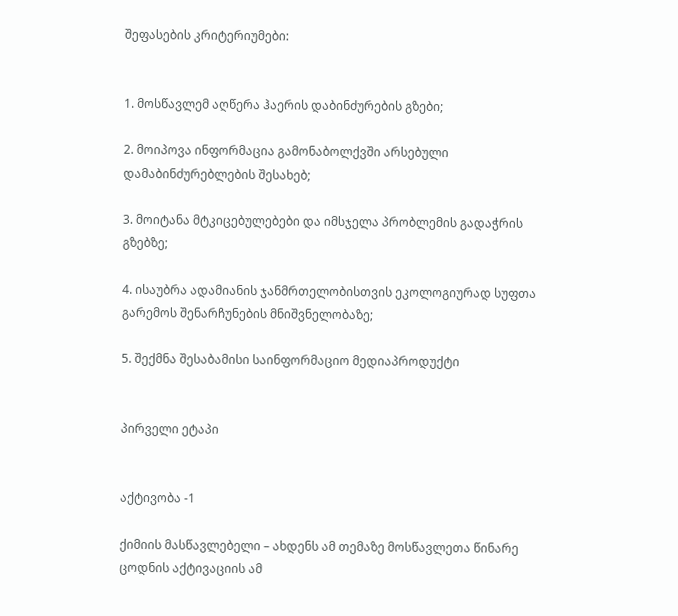შეფასების კრიტერიუმები:


1. მოსწავლემ აღწერა ჰაერის დაბინძურების გზები;

2. მოიპოვა ინფორმაცია გამონაბოლქვში არსებული დამაბინძურებლების შესახებ;

3. მოიტანა მტკიცებულებები და იმსჯელა პრობლემის გადაჭრის გზებზე;

4. ისაუბრა ადამიანის ჯანმრთელობისთვის ეკოლოგიურად სუფთა გარემოს შენარჩუნების მნიშვნელობაზე;

5. შექმნა შესაბამისი საინფორმაციო მედიაპროდუქტი


პირველი ეტაპი


აქტივობა -1

ქიმიის მასწავლებელი – ახდენს ამ თემაზე მოსწავლეთა წინარე ცოდნის აქტივაციის ამ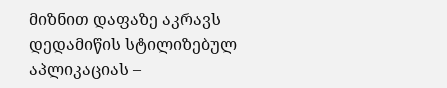მიზნით დაფაზე აკრავს დედამიწის სტილიზებულ აპლიკაციას –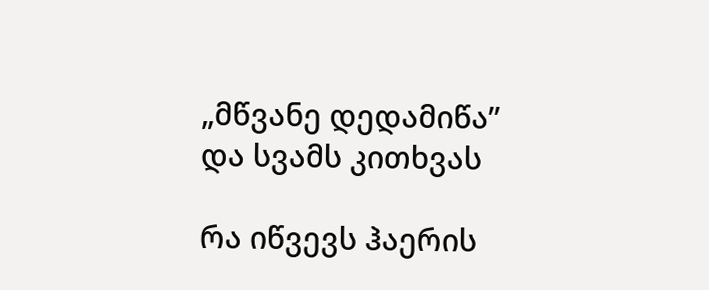„მწვანე დედამიწა” და სვამს კითხვას

რა იწვევს ჰაერის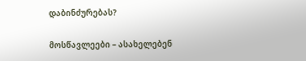დაბინძურებას?

მოსწავლეები – ასახელებენ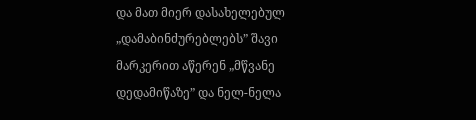და მათ მიერ დასახელებულ „დამაბინძურებლებს” შავი მარკერით აწერენ „მწვანე დედამიწაზე” და ნელ-ნელა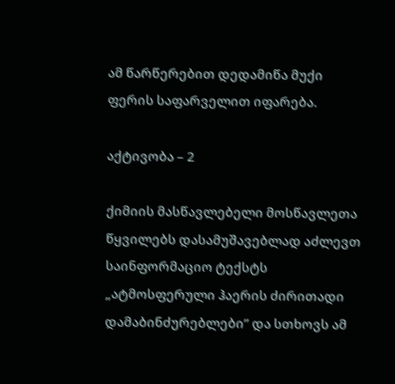ამ წარწერებით დედამიწა მუქი ფერის საფარველით იფარება.

აქტივობა – 2

ქიმიის მასწავლებელი მოსწავლეთა წყვილებს დასამუშავებლად აძლევთ საინფორმაციო ტექსტს „ატმოსფერული ჰაერის ძირითადი დამაბინძურებლები” და სთხოვს ამ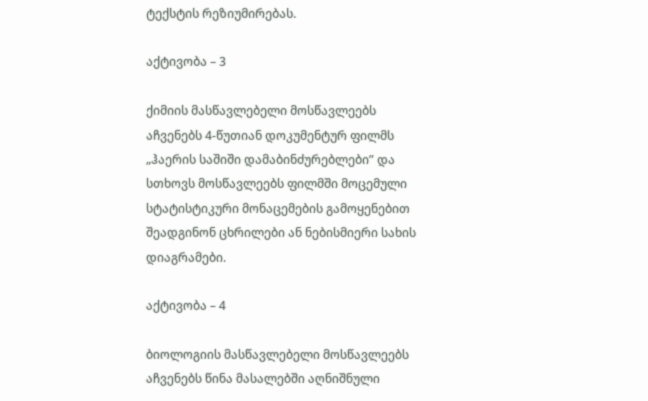ტექსტის რეზიუმირებას.

აქტივობა – 3

ქიმიის მასწავლებელი მოსწავლეებს აჩვენებს 4-წუთიან დოკუმენტურ ფილმს „ჰაერის საშიში დამაბინძურებლები” და სთხოვს მოსწავლეებს ფილმში მოცემული სტატისტიკური მონაცემების გამოყენებით შეადგინონ ცხრილები ან ნებისმიერი სახის დიაგრამები.

აქტივობა – 4

ბიოლოგიის მასწავლებელი მოსწავლეებს აჩვენებს წინა მასალებში აღნიშნული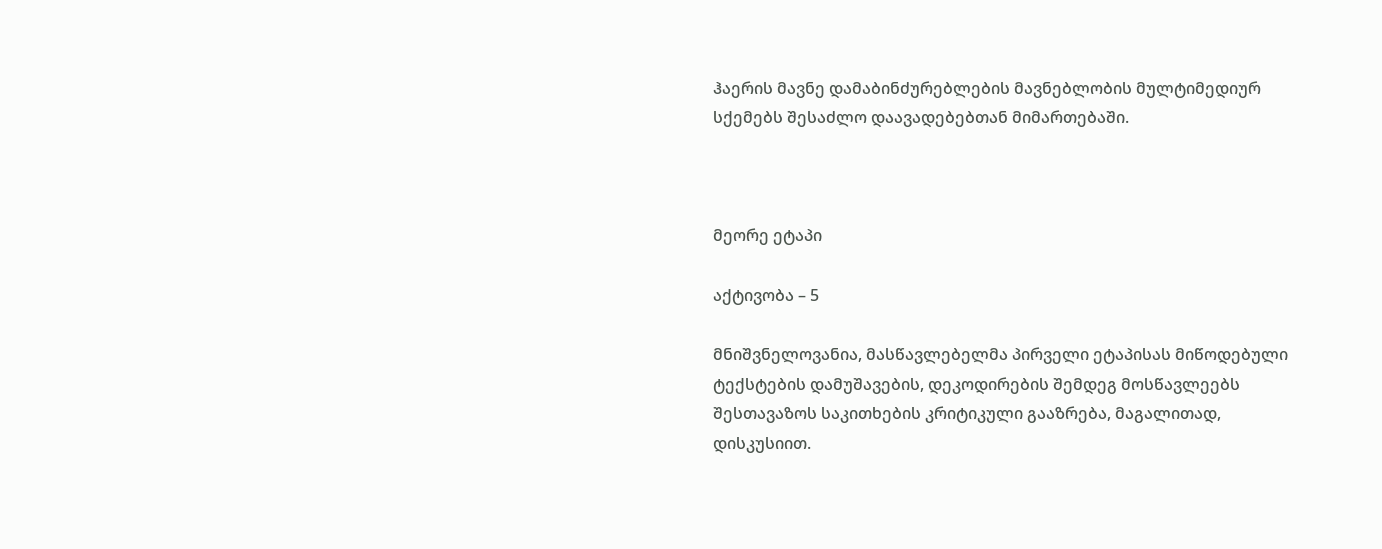ჰაერის მავნე დამაბინძურებლების მავნებლობის მულტიმედიურ სქემებს შესაძლო დაავადებებთან მიმართებაში.



მეორე ეტაპი

აქტივობა – 5

მნიშვნელოვანია, მასწავლებელმა პირველი ეტაპისას მიწოდებული ტექსტების დამუშავების, დეკოდირების შემდეგ მოსწავლეებს შესთავაზოს საკითხების კრიტიკული გააზრება, მაგალითად, დისკუსიით.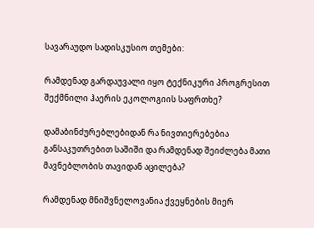სავარაუდო სადისკუსიო თემები:

რამდენად გარდაუვალი იყო ტექნიკური პროგრესით შექმნილი ჰაერის ეკოლოგიის საფრთხე?

დამაბინძურებლებიდან რა ნივთიერებებია განსაკუთრებით საშიში და რამდენად შეიძლება მათი მავნებლობის თავიდან აცილება?

რამდენად მნიშვნელოვანია ქვეყნების მიერ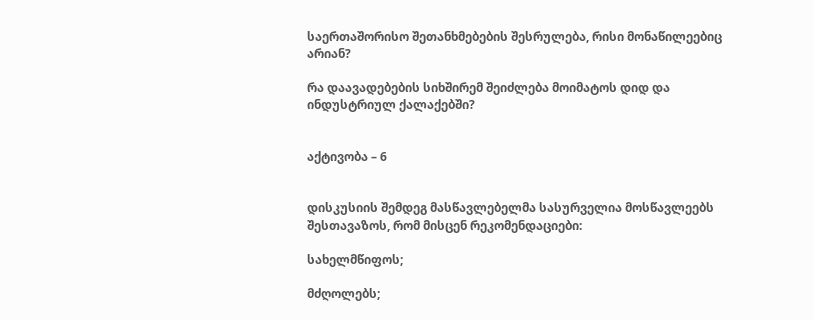საერთაშორისო შეთანხმებების შესრულება, რისი მონაწილეებიც არიან?

რა დაავადებების სიხშირემ შეიძლება მოიმატოს დიდ და ინდუსტრიულ ქალაქებში?


აქტივობა – 6


დისკუსიის შემდეგ მასწავლებელმა სასურველია მოსწავლეებს შესთავაზოს, რომ მისცენ რეკომენდაციები:

სახელმწიფოს;

მძღოლებს;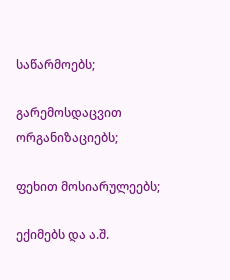საწარმოებს;

გარემოსდაცვით ორგანიზაციებს;

ფეხით მოსიარულეებს;

ექიმებს და ა.შ.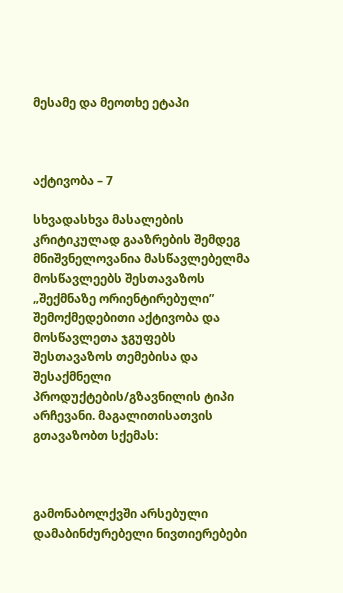მესამე და მეოთხე ეტაპი



აქტივობა – 7

სხვადასხვა მასალების კრიტიკულად გააზრების შემდეგ მნიშვნელოვანია მასწავლებელმა მოსწავლეებს შესთავაზოს „შექმნაზე ორიენტირებული” შემოქმედებითი აქტივობა და მოსწავლეთა ჯგუფებს შესთავაზოს თემებისა და შესაქმნელი პროდუქტების/გზავნილის ტიპი არჩევანი. მაგალითისათვის გთავაზობთ სქემას:



გამონაბოლქვში არსებული დამაბინძურებელი ნივთიერებები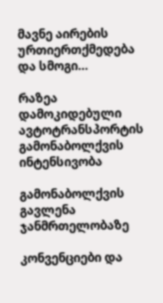მავნე აირების ურთიერთქმედება და სმოგი…

რაზეა დამოკიდებული ავტოტრანსპორტის გამონაბოლქვის ინტენსივობა

გამონაბოლქვის გავლენა ჯანმრთელობაზე

კონვენციები და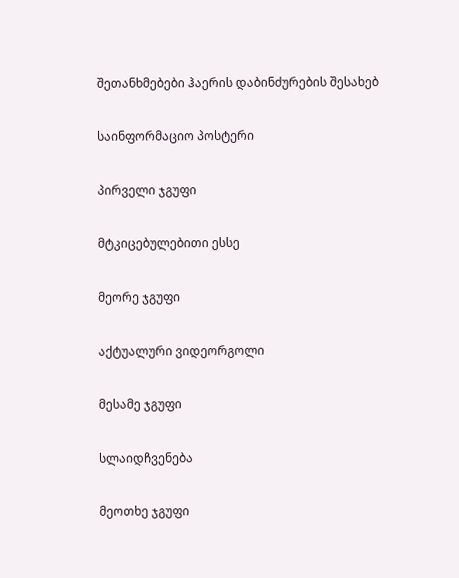შეთანხმებები ჰაერის დაბინძურების შესახებ

საინფორმაციო პოსტერი

პირველი ჯგუფი

მტკიცებულებითი ესსე

მეორე ჯგუფი

აქტუალური ვიდეორგოლი

მესამე ჯგუფი

სლაიდჩვენება

მეოთხე ჯგუფი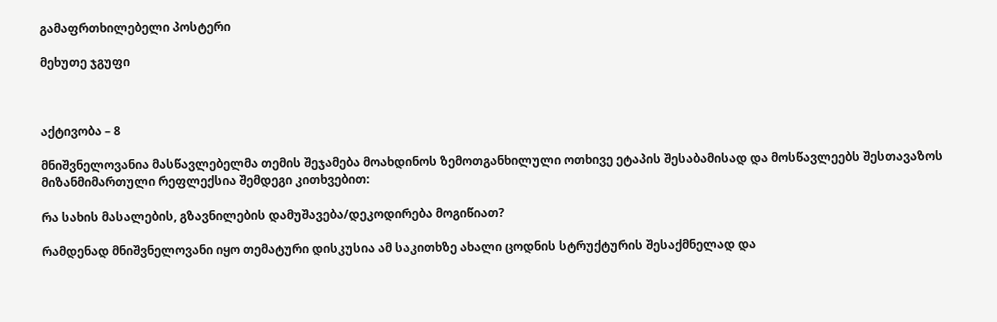გამაფრთხილებელი პოსტერი

მეხუთე ჯგუფი



აქტივობა – 8

მნიშვნელოვანია მასწავლებელმა თემის შეჯამება მოახდინოს ზემოთგანხილული ოთხივე ეტაპის შესაბამისად და მოსწავლეებს შესთავაზოს მიზანმიმართული რეფლექსია შემდეგი კითხვებით:

რა სახის მასალების, გზავნილების დამუშავება/დეკოდირება მოგიწიათ?

რამდენად მნიშვნელოვანი იყო თემატური დისკუსია ამ საკითხზე ახალი ცოდნის სტრუქტურის შესაქმნელად და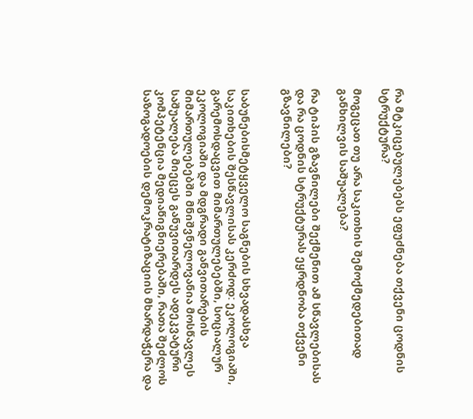რა მტკიცებულებებს ეფუძნება თქვენი ცოდნის სტრუქტურა?

მოგეცათ თუ არა საკითხის შემოქმედებითად განხილვის საშუალება?

რა ტიპის გზავნილები შექმენით ამ სწავლებისას და რა ცოდნის სტრუქტურას ეყრდნობა თქვენი გზავნილები?


საბუნებისმეტყველო საგნების სხვადასხვა საკითხების შესწავლისას კერძოდ: ეკოლოგიაში, გარემოსდაცვით მიმართულებებში, სოციალურ ეკოლოგიაში და მდგრადი განვითარების მიმართულებებში მნიშვნელოვანია მოსწავლეს საშუალება მიეცეს განუვითარდეს ადეკვატური კომპეტენცია მედიაწიგნიერებაში, რათა შეძლოს საზოგადოების დემოკრატიზაციის მხარდაჭერა და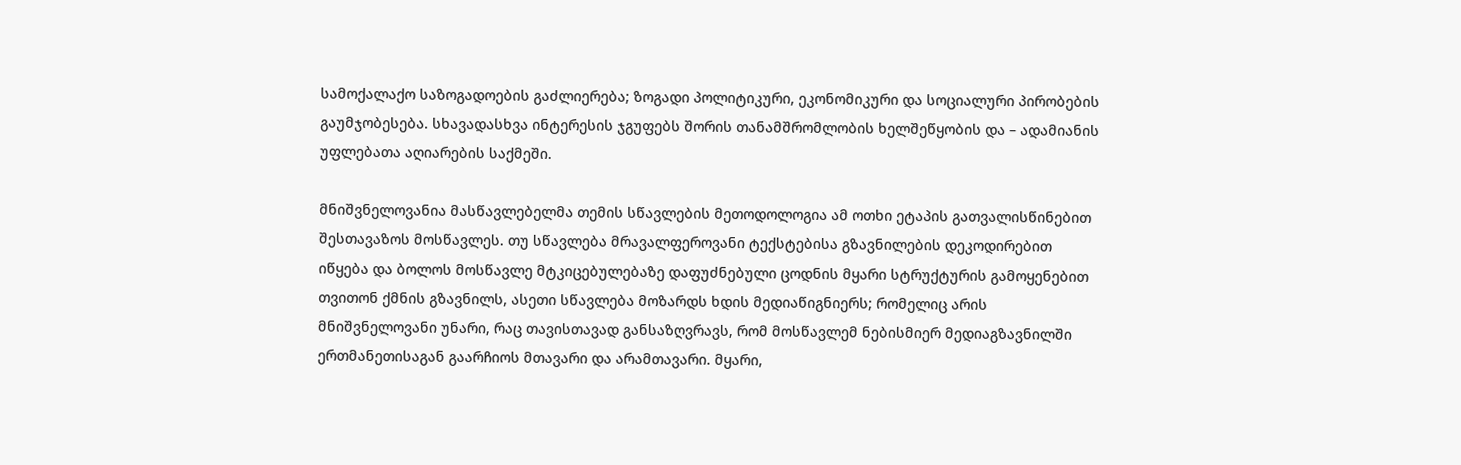სამოქალაქო საზოგადოების გაძლიერება; ზოგადი პოლიტიკური, ეკონომიკური და სოციალური პირობების გაუმჯობესება. სხავადასხვა ინტერესის ჯგუფებს შორის თანამშრომლობის ხელშეწყობის და – ადამიანის უფლებათა აღიარების საქმეში.

მნიშვნელოვანია მასწავლებელმა თემის სწავლების მეთოდოლოგია ამ ოთხი ეტაპის გათვალისწინებით შესთავაზოს მოსწავლეს. თუ სწავლება მრავალფეროვანი ტექსტებისა გზავნილების დეკოდირებით იწყება და ბოლოს მოსწავლე მტკიცებულებაზე დაფუძნებული ცოდნის მყარი სტრუქტურის გამოყენებით თვითონ ქმნის გზავნილს, ასეთი სწავლება მოზარდს ხდის მედიაწიგნიერს; რომელიც არის მნიშვნელოვანი უნარი, რაც თავისთავად განსაზღვრავს, რომ მოსწავლემ ნებისმიერ მედიაგზავნილში ერთმანეთისაგან გაარჩიოს მთავარი და არამთავარი. მყარი,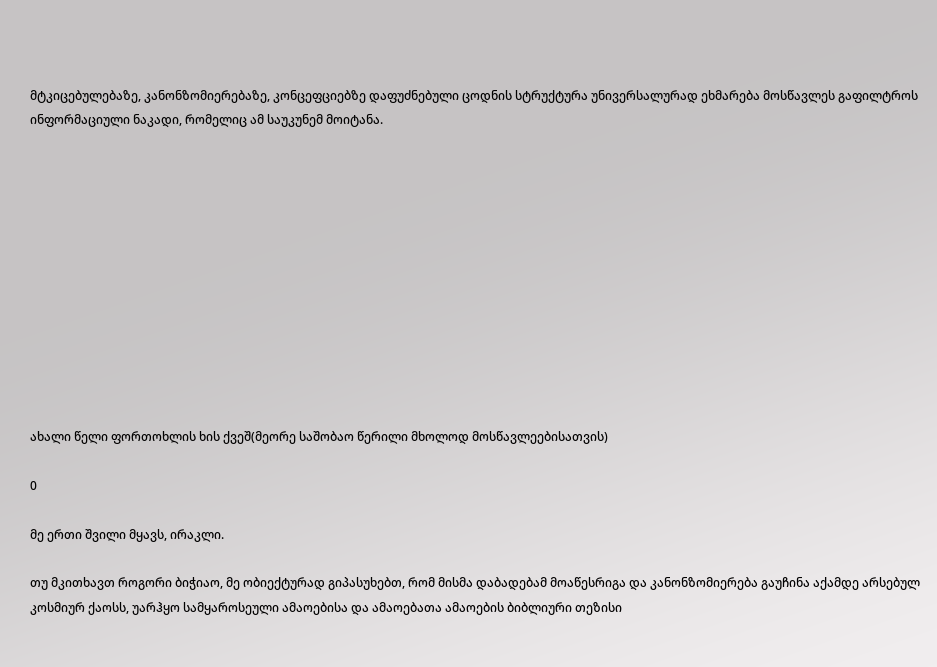მტკიცებულებაზე, კანონზომიერებაზე, კონცეფციებზე დაფუძნებული ცოდნის სტრუქტურა უნივერსალურად ეხმარება მოსწავლეს გაფილტროს ინფორმაციული ნაკადი, რომელიც ამ საუკუნემ მოიტანა.












ახალი წელი ფორთოხლის ხის ქვეშ(მეორე საშობაო წერილი მხოლოდ მოსწავლეებისათვის)

0

მე ერთი შვილი მყავს, ირაკლი.

თუ მკითხავთ როგორი ბიჭიაო, მე ობიექტურად გიპასუხებთ, რომ მისმა დაბადებამ მოაწესრიგა და კანონზომიერება გაუჩინა აქამდე არსებულ კოსმიურ ქაოსს, უარჰყო სამყაროსეული ამაოებისა და ამაოებათა ამაოების ბიბლიური თეზისი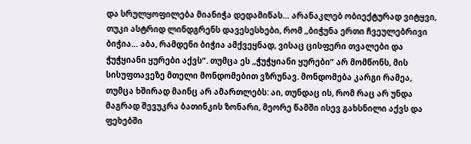და სრულყოფილება მიანიჭა დედამიწას… არანაკლებ ობიექტურად ვიტყვი, თუკი ასტრიდ ლინდგრენს დავესესხები, რომ ,,ბიჭუნა ერთი ჩვეულებრივი ბიჭია… აბა, რამდენი ბიჭია ამქვეყნად, ვისაც ცისფერი თვალები და ჭუჭყიანი ყურები აქვს”. თუმცა ეს ,,ჭუჭყიანი ყურები” არ მომწონს, მის სისუფთავეზე მთელი მონდომებით ვზრუნავ. მონდომება კარგი რამეა, თუმცა ხშირად მაინც არ ამართლებს: აი, თუნდაც ის, რომ რაც არ უნდა მაგრად შევუკრა ბათინკის ზონარი, მეორე წამში ისევ გახსნილი აქვს და ფეხებში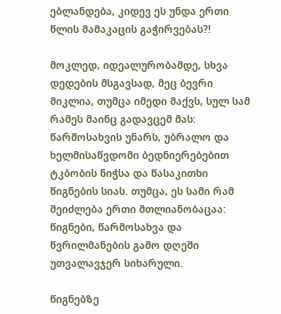ებლანდება, კიდევ ეს უნდა ერთი წლის მამაკაცის გაჭირვებას?!

მოკლედ, იდეალურობამდე, სხვა დედების მსგავსად, მეც ბევრი მიკლია, თუმცა იმედი მაქვს, სულ სამ რამეს მაინც გადავცემ მას: წარმოსახვის უნარს, უბრალო და ხელმისაწვდომი ბედნიერებებით ტკბობის ნიჭსა და წასაკითხი წიგნების სიას. თუმცა, ეს სამი რამ შეიძლება ერთი მთლიანობაცაა: წიგნები, წარმოსახვა და წვრილმანების გამო დღეში უთვალავჯერ სიხარული.

წიგნებზე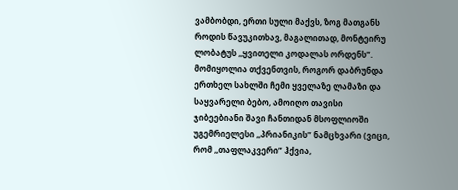ვამბობდი, ერთი სული მაქვს, ზოგ მათგანს როდის წავუკითხავ, მაგალითად, მონტეირუ ლობატუს ,,ყვითელი კოდალას ორდენს”. მომიყოლია თქვენთვის, როგორ დაბრუნდა ერთხელ სახლში ჩემი ყველაზე ლამაზი და საყვარელი ბებო, ამოიღო თავისი ჯიბეებიანი შავი ჩანთიდან მსოფლიოში უგემრიელესი ,,პრიანიკის” ნამცხვარი (ვიცი, რომ ,,თაფლაკვერი” ჰქვია,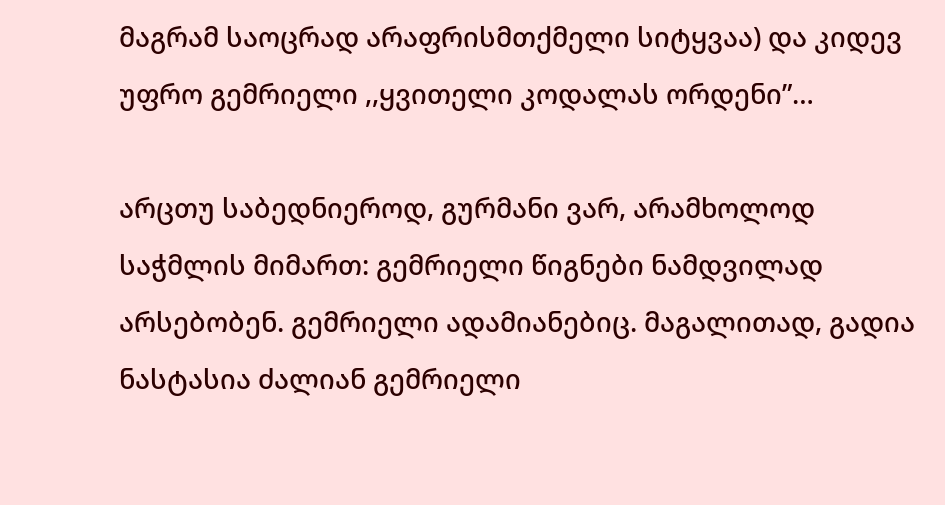მაგრამ საოცრად არაფრისმთქმელი სიტყვაა) და კიდევ უფრო გემრიელი ,,ყვითელი კოდალას ორდენი”…

არცთუ საბედნიეროდ, გურმანი ვარ, არამხოლოდ საჭმლის მიმართ: გემრიელი წიგნები ნამდვილად არსებობენ. გემრიელი ადამიანებიც. მაგალითად, გადია ნასტასია ძალიან გემრიელი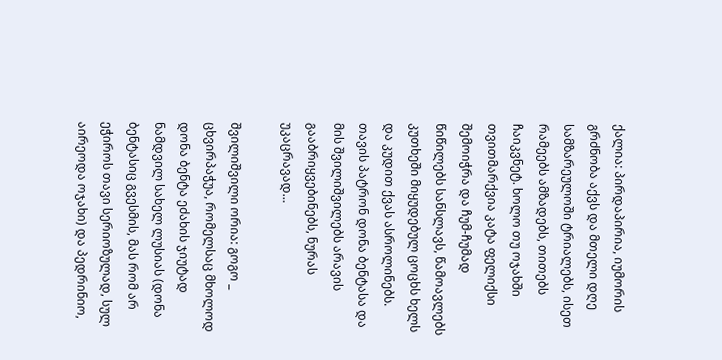ქალია: პირდაპირია, იუმორის გრძნობა აქვს და მთელი დღე სამზარეულოში ტრიალებს, ისეთ რამეებს ამზადებს, თითებს ჩაიკვნეტ. ხოლო თუ ოჯახში თვითმარქვია კატა ფელიქსი შემოიჭრა და ჩუმ-ჩუმად წიწილებს სანსლავს, წამოავლებს კუთხეში მიყუდებულ ცოცხს ხელს და კუდით ქვას ასროლინებს. თავის პატრონ დონა ბენტასა და მის შვილიშვილებს არავის გააბრიყვებინებს, ნურას უკაცრავად…

შვილიშვილი ორია: გოგო _ ცხვირპაჭუა, რომელსაც მხოლოდ დონა ბენტა ეძახის ჯიუტად ნამდვილ სახელ ლუსიას (დონა ბენტასიც გვესმის, მას რომ არ ეჭიროს თავი სერიოზულად, სულ აირეოდა ოჯახი) და პედრინიო,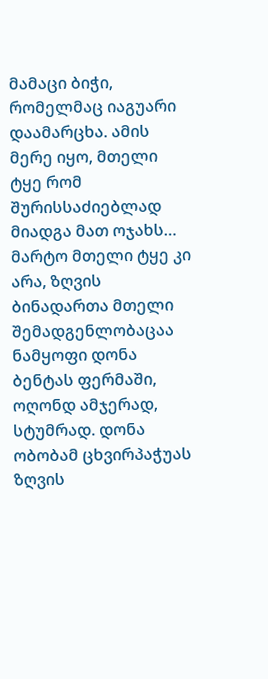მამაცი ბიჭი, რომელმაც იაგუარი დაამარცხა. ამის მერე იყო, მთელი ტყე რომ შურისსაძიებლად მიადგა მათ ოჯახს…
მარტო მთელი ტყე კი არა, ზღვის ბინადართა მთელი შემადგენლობაცაა ნამყოფი დონა ბენტას ფერმაში, ოღონდ ამჯერად, სტუმრად. დონა ობობამ ცხვირპაჭუას ზღვის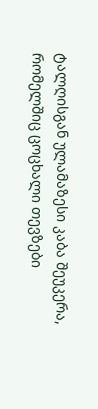ტალღისგან ულამაზესი კაბა შეუკერა, რომელშიც ცოცხალი თევზები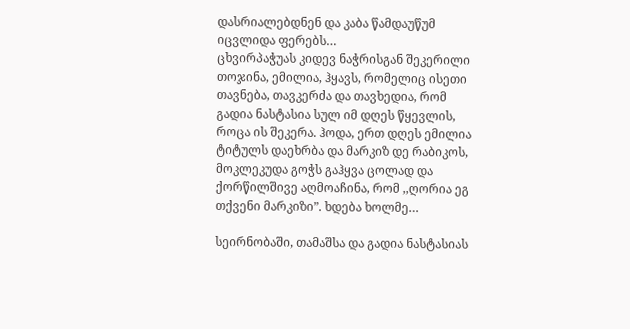დასრიალებდნენ და კაბა წამდაუწუმ იცვლიდა ფერებს…
ცხვირპაჭუას კიდევ ნაჭრისგან შეკერილი თოჯინა, ემილია, ჰყავს, რომელიც ისეთი თავნება, თავკერძა და თავხედია, რომ გადია ნასტასია სულ იმ დღეს წყევლის, როცა ის შეკერა. ჰოდა, ერთ დღეს ემილია ტიტულს დაეხრბა და მარკიზ დე რაბიკოს, მოკლეკუდა გოჭს გაჰყვა ცოლად და ქორწილშივე აღმოაჩინა, რომ ,,ღორია ეგ თქვენი მარკიზი”. ხდება ხოლმე…

სეირნობაში, თამაშსა და გადია ნასტასიას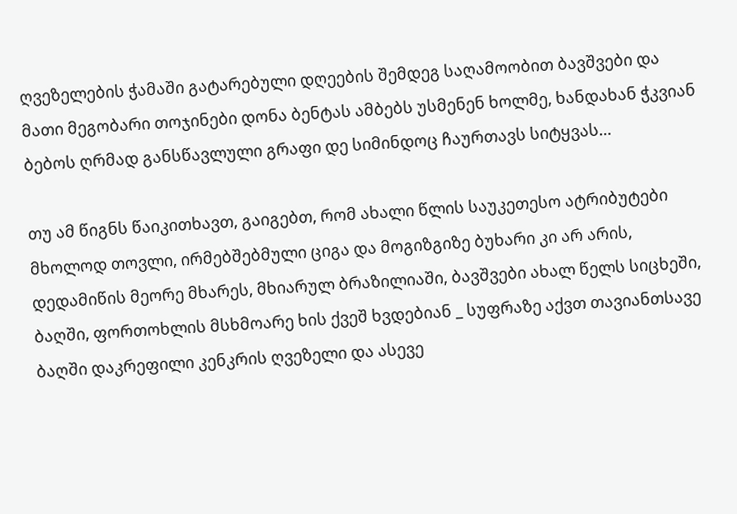ღვეზელების ჭამაში გატარებული დღეების შემდეგ საღამოობით ბავშვები და მათი მეგობარი თოჯინები დონა ბენტას ამბებს უსმენენ ხოლმე, ხანდახან ჭკვიან ბებოს ღრმად განსწავლული გრაფი დე სიმინდოც ჩაურთავს სიტყვას…

თუ ამ წიგნს წაიკითხავთ, გაიგებთ, რომ ახალი წლის საუკეთესო ატრიბუტები მხოლოდ თოვლი, ირმებშებმული ციგა და მოგიზგიზე ბუხარი კი არ არის, დედამიწის მეორე მხარეს, მხიარულ ბრაზილიაში, ბავშვები ახალ წელს სიცხეში, ბაღში, ფორთოხლის მსხმოარე ხის ქვეშ ხვდებიან _ სუფრაზე აქვთ თავიანთსავე ბაღში დაკრეფილი კენკრის ღვეზელი და ასევე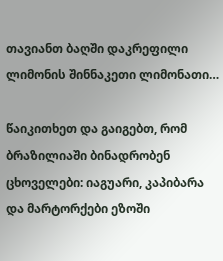თავიანთ ბაღში დაკრეფილი ლიმონის შინნაკეთი ლიმონათი…

წაიკითხეთ და გაიგებთ, რომ ბრაზილიაში ბინადრობენ ცხოველები: იაგუარი, კაპიბარა და მარტორქები ეზოში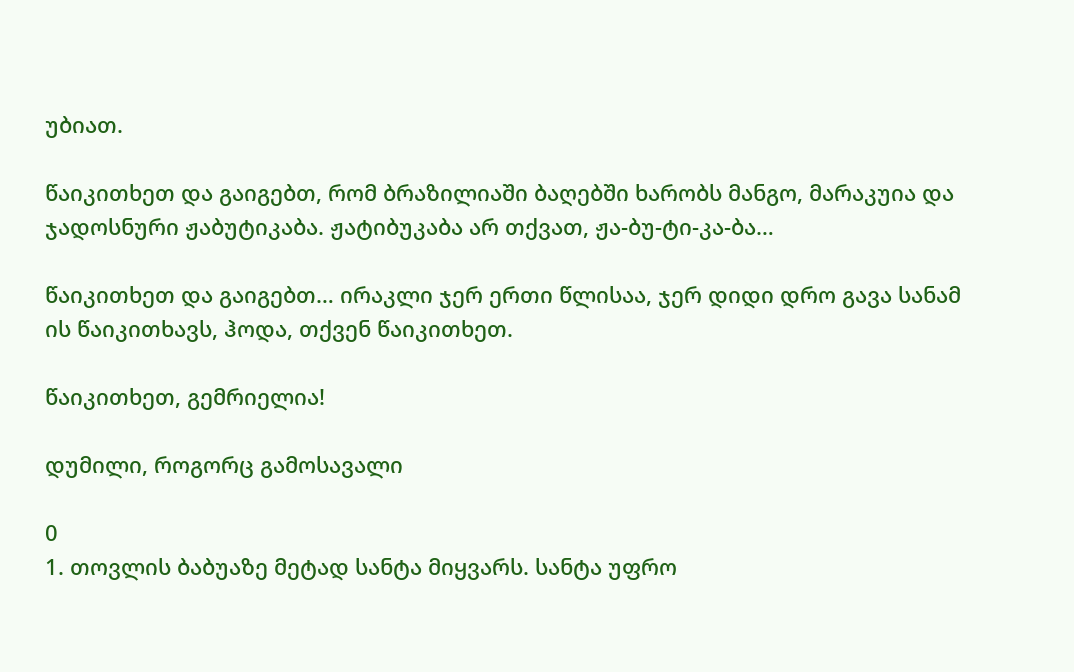უბიათ.

წაიკითხეთ და გაიგებთ, რომ ბრაზილიაში ბაღებში ხარობს მანგო, მარაკუია და ჯადოსნური ჟაბუტიკაბა. ჟატიბუკაბა არ თქვათ, ჟა-ბუ-ტი-კა-ბა…

წაიკითხეთ და გაიგებთ… ირაკლი ჯერ ერთი წლისაა, ჯერ დიდი დრო გავა სანამ ის წაიკითხავს, ჰოდა, თქვენ წაიკითხეთ.

წაიკითხეთ, გემრიელია!

დუმილი, როგორც გამოსავალი

0
1. თოვლის ბაბუაზე მეტად სანტა მიყვარს. სანტა უფრო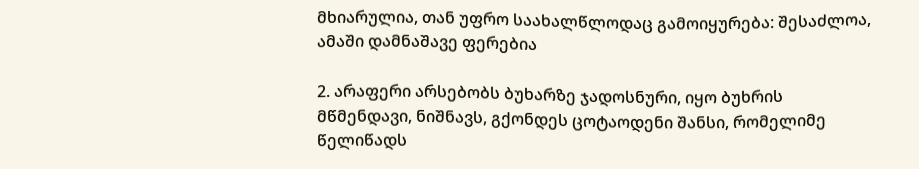მხიარულია, თან უფრო საახალწლოდაც გამოიყურება: შესაძლოა, ამაში დამნაშავე ფერებია

2. არაფერი არსებობს ბუხარზე ჯადოსნური, იყო ბუხრის მწმენდავი, ნიშნავს, გქონდეს ცოტაოდენი შანსი, რომელიმე წელიწადს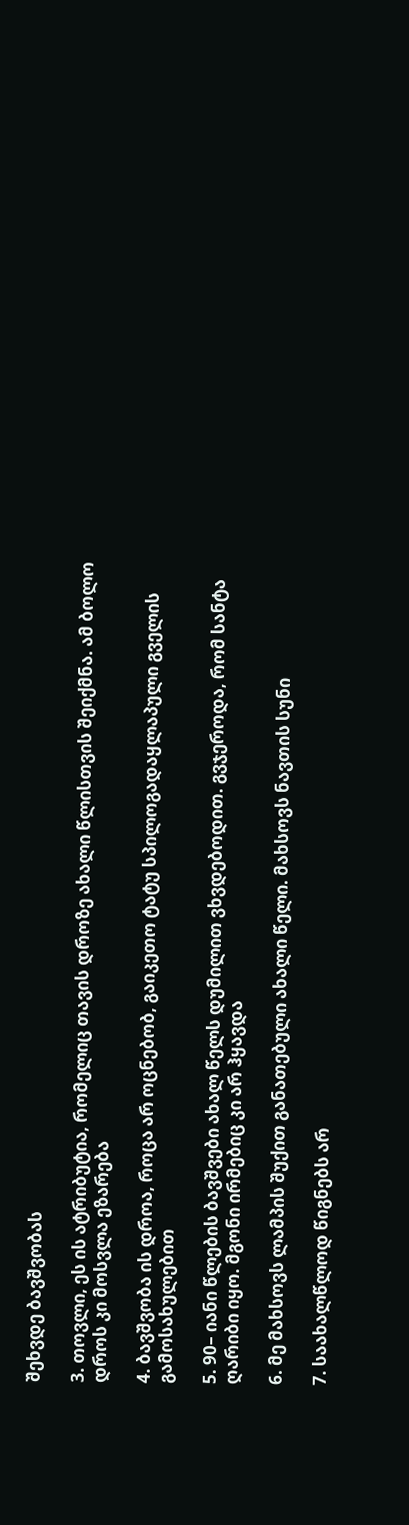შეხვდე ბავშვობას

3. თოვლი, ეს ის ატრიბუტია, რომელიც თავის დროზე ახალი წლისთვის შეიქმნა. ამ ბოლო დროს კი მოსვლა ეზარება

4. ბავშვობა ის დროა, როცა არ ოცნებობ, გაიკეთო ტატუ სპილოგადაყლაპული გველის გამოსახულებით

5. 90– იანი წლების ბავშვები ახალ წელს დუმილით ვხვდებოდით. გვჯეროდა, რომ სანტა ღარიბი იყო. მგონი ირმებიც კი არ ჰყავდა

6. მე მახსოვს ლამპის შუქით განათებული ახალი წელი. მახსოვს ნავთის სუნი

7. საახალწლოდ წიგნებს არ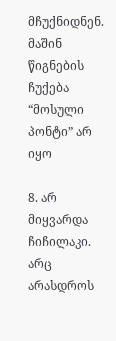მჩუქნიდნენ. მაშინ წიგნების ჩუქება “მოსული პონტი” არ იყო

8. არ მიყვარდა ჩიჩილაკი. არც არასდროს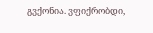გვქონია. ვფიქრობდი,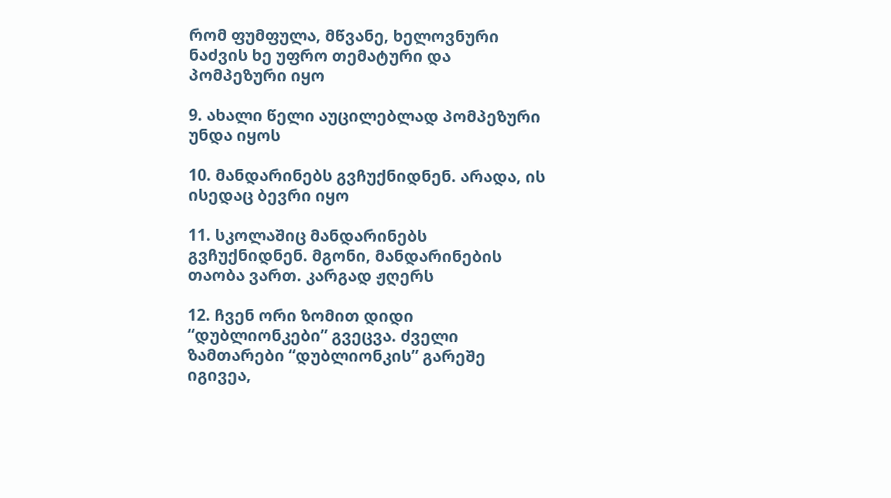რომ ფუმფულა, მწვანე, ხელოვნური ნაძვის ხე უფრო თემატური და პომპეზური იყო

9. ახალი წელი აუცილებლად პომპეზური უნდა იყოს

10. მანდარინებს გვჩუქნიდნენ. არადა, ის ისედაც ბევრი იყო

11. სკოლაშიც მანდარინებს გვჩუქნიდნენ. მგონი, მანდარინების თაობა ვართ. კარგად ჟღერს

12. ჩვენ ორი ზომით დიდი “დუბლიონკები” გვეცვა. ძველი ზამთარები “დუბლიონკის” გარეშე იგივეა,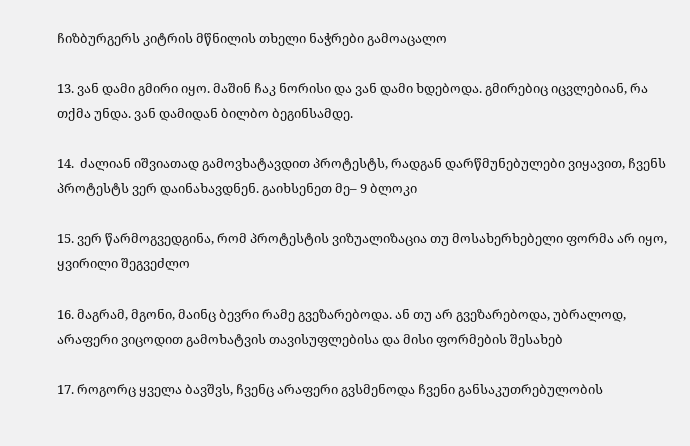ჩიზბურგერს კიტრის მწნილის თხელი ნაჭრები გამოაცალო

13. ვან დამი გმირი იყო. მაშინ ჩაკ ნორისი და ვან დამი ხდებოდა. გმირებიც იცვლებიან, რა თქმა უნდა. ვან დამიდან ბილბო ბეგინსამდე.

14.  ძალიან იშვიათად გამოვხატავდით პროტესტს, რადგან დარწმუნებულები ვიყავით, ჩვენს პროტესტს ვერ დაინახავდნენ. გაიხსენეთ მე– 9 ბლოკი

15. ვერ წარმოგვედგინა, რომ პროტესტის ვიზუალიზაცია თუ მოსახერხებელი ფორმა არ იყო, ყვირილი შეგვეძლო

16. მაგრამ, მგონი, მაინც ბევრი რამე გვეზარებოდა. ან თუ არ გვეზარებოდა, უბრალოდ, არაფერი ვიცოდით გამოხატვის თავისუფლებისა და მისი ფორმების შესახებ

17. როგორც ყველა ბავშვს, ჩვენც არაფერი გვსმენოდა ჩვენი განსაკუთრებულობის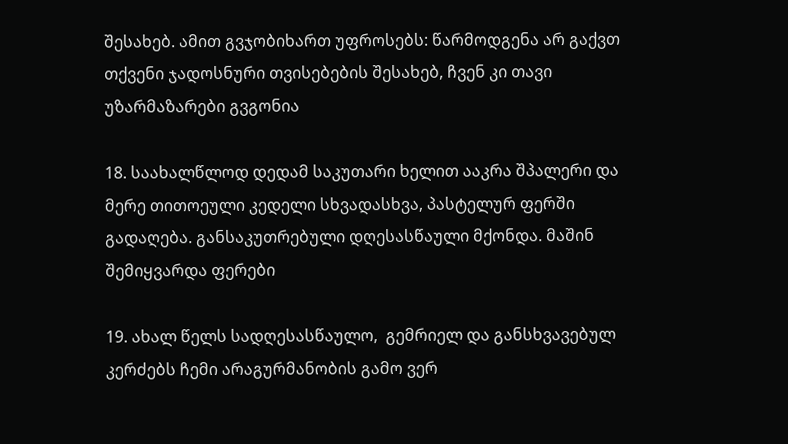შესახებ. ამით გვჯობიხართ უფროსებს: წარმოდგენა არ გაქვთ თქვენი ჯადოსნური თვისებების შესახებ, ჩვენ კი თავი უზარმაზარები გვგონია

18. საახალწლოდ დედამ საკუთარი ხელით ააკრა შპალერი და მერე თითოეული კედელი სხვადასხვა, პასტელურ ფერში გადაღება. განსაკუთრებული დღესასწაული მქონდა. მაშინ შემიყვარდა ფერები

19. ახალ წელს სადღესასწაულო,  გემრიელ და განსხვავებულ კერძებს ჩემი არაგურმანობის გამო ვერ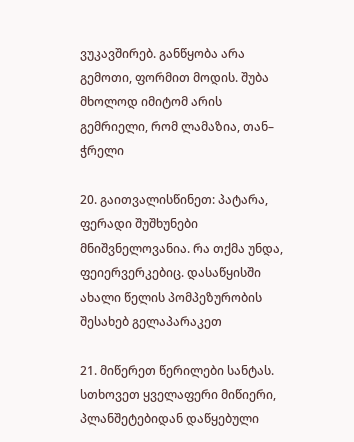ვუკავშირებ. განწყობა არა გემოთი, ფორმით მოდის. შუბა მხოლოდ იმიტომ არის გემრიელი, რომ ლამაზია, თან– ჭრელი

20. გაითვალისწინეთ: პატარა, ფერადი შუშხუნები მნიშვნელოვანია. რა თქმა უნდა, ფეიერვერკებიც. დასაწყისში ახალი წელის პომპეზურობის შესახებ გელაპარაკეთ

21. მიწერეთ წერილები სანტას. სთხოვეთ ყველაფერი მიწიერი, პლანშეტებიდან დაწყებული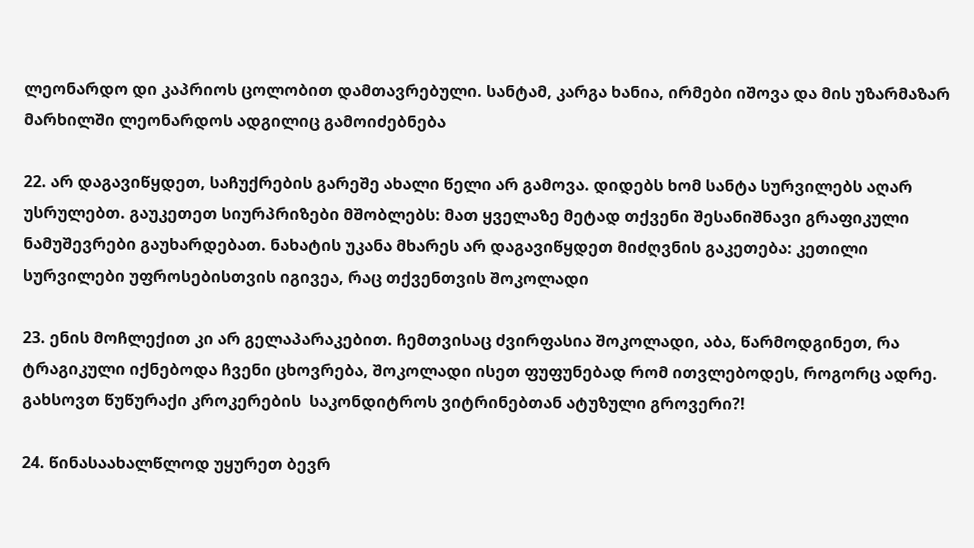ლეონარდო დი კაპრიოს ცოლობით დამთავრებული. სანტამ, კარგა ხანია, ირმები იშოვა და მის უზარმაზარ მარხილში ლეონარდოს ადგილიც გამოიძებნება

22. არ დაგავიწყდეთ, საჩუქრების გარეშე ახალი წელი არ გამოვა. დიდებს ხომ სანტა სურვილებს აღარ უსრულებთ. გაუკეთეთ სიურპრიზები მშობლებს: მათ ყველაზე მეტად თქვენი შესანიშნავი გრაფიკული ნამუშევრები გაუხარდებათ. ნახატის უკანა მხარეს არ დაგავიწყდეთ მიძღვნის გაკეთება: კეთილი სურვილები უფროსებისთვის იგივეა, რაც თქვენთვის შოკოლადი

23. ენის მოჩლექით კი არ გელაპარაკებით. ჩემთვისაც ძვირფასია შოკოლადი, აბა, წარმოდგინეთ, რა ტრაგიკული იქნებოდა ჩვენი ცხოვრება, შოკოლადი ისეთ ფუფუნებად რომ ითვლებოდეს, როგორც ადრე. გახსოვთ წუწურაქი კროკერების  საკონდიტროს ვიტრინებთან ატუზული გროვერი?!

24. წინასაახალწლოდ უყურეთ ბევრ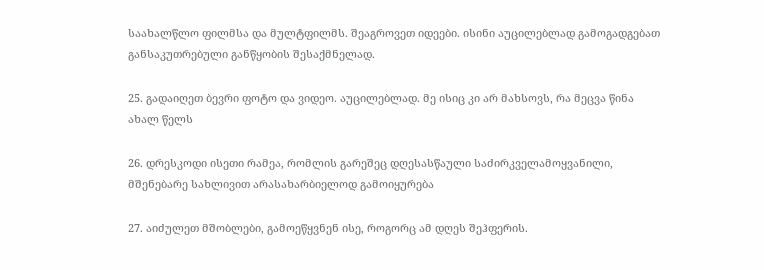საახალწლო ფილმსა და მულტფილმს. შეაგროვეთ იდეები. ისინი აუცილებლად გამოგადგებათ განსაკუთრებული განწყობის შესაქმნელად.

25. გადაიღეთ ბევრი ფოტო და ვიდეო. აუცილებლად. მე ისიც კი არ მახსოვს, რა მეცვა წინა ახალ წელს

26. დრესკოდი ისეთი რამეა, რომლის გარეშეც დღესასწაული საძირკველამოყვანილი, მშენებარე სახლივით არასახარბიელოდ გამოიყურება

27. აიძულეთ მშობლები, გამოეწყვნენ ისე, როგორც ამ დღეს შეჰფერის.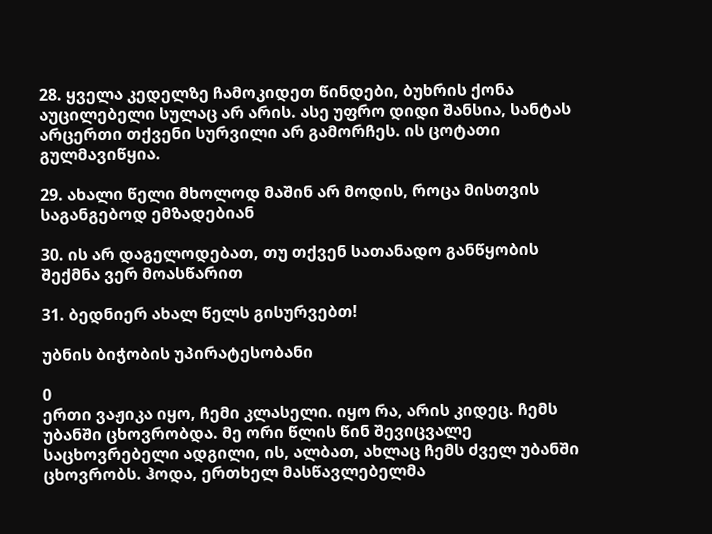28. ყველა კედელზე ჩამოკიდეთ წინდები, ბუხრის ქონა აუცილებელი სულაც არ არის. ასე უფრო დიდი შანსია, სანტას არცერთი თქვენი სურვილი არ გამორჩეს. ის ცოტათი გულმავიწყია.

29. ახალი წელი მხოლოდ მაშინ არ მოდის, როცა მისთვის საგანგებოდ ემზადებიან

30. ის არ დაგელოდებათ, თუ თქვენ სათანადო განწყობის შექმნა ვერ მოასწარით

31. ბედნიერ ახალ წელს გისურვებთ!

უბნის ბიჭობის უპირატესობანი

0
ერთი ვაჟიკა იყო, ჩემი კლასელი. იყო რა, არის კიდეც. ჩემს უბანში ცხოვრობდა. მე ორი წლის წინ შევიცვალე საცხოვრებელი ადგილი, ის, ალბათ, ახლაც ჩემს ძველ უბანში ცხოვრობს. ჰოდა, ერთხელ მასწავლებელმა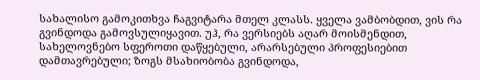სახალისო გამოკითხვა ჩაგვიტარა მთელ კლასს. ყველა ვამბობდით, ვის რა გვინდოდა გამოვსულიყავით. უჰ, რა ვერსიებს აღარ მოისმენდით, სახელოვნებო სფეროთი დაწყებული, არარსებული პროფესიებით დამთავრებული; ზოგს მსახიობობა გვინდოდა,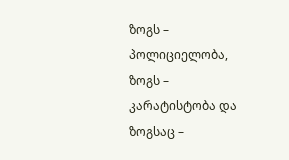ზოგს – პოლიციელობა, ზოგს – კარატისტობა და ზოგსაც –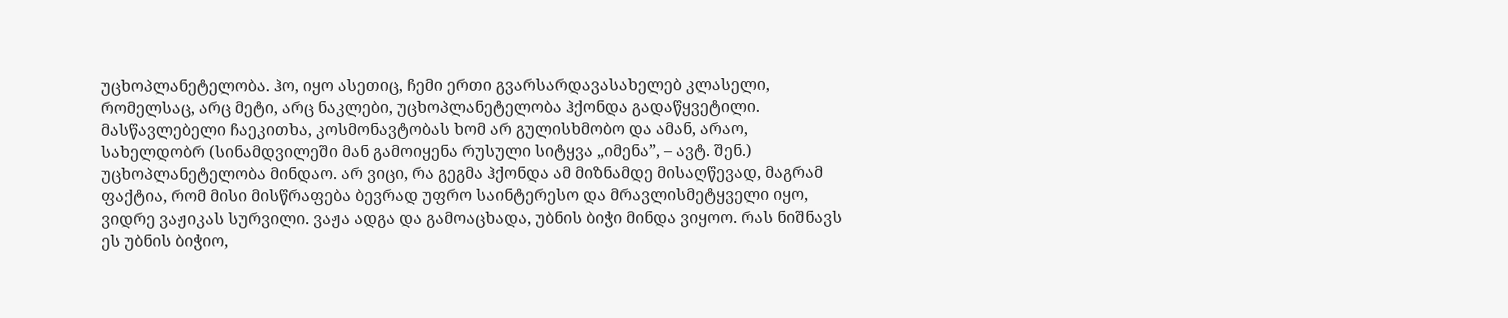უცხოპლანეტელობა. ჰო, იყო ასეთიც, ჩემი ერთი გვარსარდავასახელებ კლასელი, რომელსაც, არც მეტი, არც ნაკლები, უცხოპლანეტელობა ჰქონდა გადაწყვეტილი. მასწავლებელი ჩაეკითხა, კოსმონავტობას ხომ არ გულისხმობო და ამან, არაო, სახელდობრ (სინამდვილეში მან გამოიყენა რუსული სიტყვა „იმენა”, – ავტ. შენ.) უცხოპლანეტელობა მინდაო. არ ვიცი, რა გეგმა ჰქონდა ამ მიზნამდე მისაღწევად, მაგრამ ფაქტია, რომ მისი მისწრაფება ბევრად უფრო საინტერესო და მრავლისმეტყველი იყო, ვიდრე ვაჟიკას სურვილი. ვაჟა ადგა და გამოაცხადა, უბნის ბიჭი მინდა ვიყოო. რას ნიშნავს ეს უბნის ბიჭიო,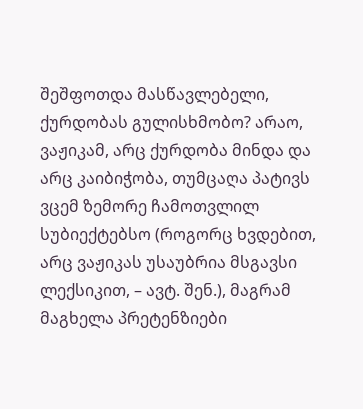შეშფოთდა მასწავლებელი, ქურდობას გულისხმობო? არაო, ვაჟიკამ, არც ქურდობა მინდა და არც კაიბიჭობა, თუმცაღა პატივს ვცემ ზემორე ჩამოთვლილ სუბიექტებსო (როგორც ხვდებით, არც ვაჟიკას უსაუბრია მსგავსი ლექსიკით, – ავტ. შენ.), მაგრამ მაგხელა პრეტენზიები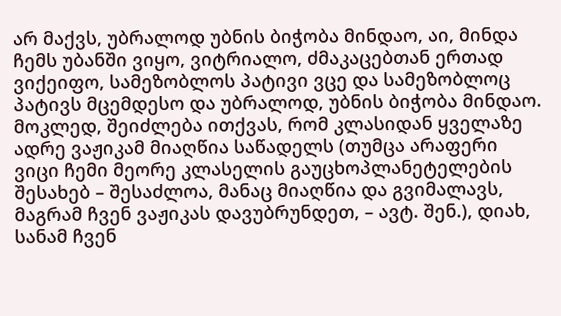არ მაქვს, უბრალოდ უბნის ბიჭობა მინდაო, აი, მინდა ჩემს უბანში ვიყო, ვიტრიალო, ძმაკაცებთან ერთად ვიქეიფო, სამეზობლოს პატივი ვცე და სამეზობლოც პატივს მცემდესო და უბრალოდ, უბნის ბიჭობა მინდაო. მოკლედ, შეიძლება ითქვას, რომ კლასიდან ყველაზე ადრე ვაჟიკამ მიაღწია საწადელს (თუმცა არაფერი ვიცი ჩემი მეორე კლასელის გაუცხოპლანეტელების შესახებ – შესაძლოა, მანაც მიაღწია და გვიმალავს, მაგრამ ჩვენ ვაჟიკას დავუბრუნდეთ, – ავტ. შენ.), დიახ, სანამ ჩვენ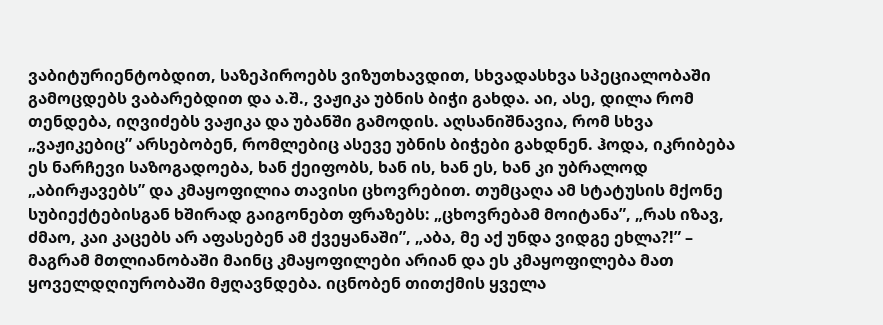ვაბიტურიენტობდით, საზეპიროებს ვიზუთხავდით, სხვადასხვა სპეციალობაში გამოცდებს ვაბარებდით და ა.შ., ვაჟიკა უბნის ბიჭი გახდა. აი, ასე, დილა რომ თენდება, იღვიძებს ვაჟიკა და უბანში გამოდის. აღსანიშნავია, რომ სხვა „ვაჟიკებიც” არსებობენ, რომლებიც ასევე უბნის ბიჭები გახდნენ. ჰოდა, იკრიბება ეს ნარჩევი საზოგადოება, ხან ქეიფობს, ხან ის, ხან ეს, ხან კი უბრალოდ „აბირჟავებს” და კმაყოფილია თავისი ცხოვრებით. თუმცაღა ამ სტატუსის მქონე სუბიექტებისგან ხშირად გაიგონებთ ფრაზებს: „ცხოვრებამ მოიტანა”, „რას იზავ, ძმაო, კაი კაცებს არ აფასებენ ამ ქვეყანაში”, „აბა, მე აქ უნდა ვიდგე ეხლა?!” – მაგრამ მთლიანობაში მაინც კმაყოფილები არიან და ეს კმაყოფილება მათ ყოველდღიურობაში მჟღავნდება. იცნობენ თითქმის ყველა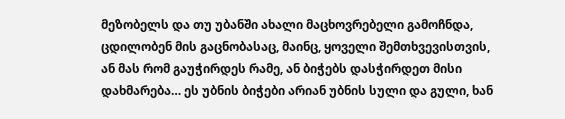მეზობელს და თუ უბანში ახალი მაცხოვრებელი გამოჩნდა, ცდილობენ მის გაცნობასაც, მაინც, ყოველი შემთხვევისთვის, ან მას რომ გაუჭირდეს რამე, ან ბიჭებს დასჭირდეთ მისი დახმარება… ეს უბნის ბიჭები არიან უბნის სული და გული, ხან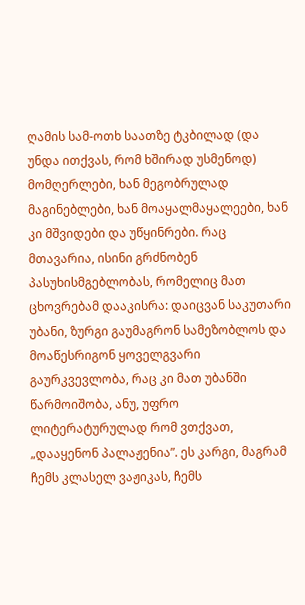ღამის სამ-ოთხ საათზე ტკბილად (და უნდა ითქვას, რომ ხშირად უსმენოდ) მომღერლები, ხან მეგობრულად მაგინებლები, ხან მოაყალმაყალეები, ხან კი მშვიდები და უწყინრები. რაც მთავარია, ისინი გრძნობენ პასუხისმგებლობას, რომელიც მათ ცხოვრებამ დააკისრა: დაიცვან საკუთარი უბანი, ზურგი გაუმაგრონ სამეზობლოს და მოაწესრიგონ ყოველგვარი გაურკვევლობა, რაც კი მათ უბანში წარმოიშობა, ანუ, უფრო ლიტერატურულად რომ ვთქვათ, „დააყენონ პალაჟენია”. ეს კარგი, მაგრამ ჩემს კლასელ ვაჟიკას, ჩემს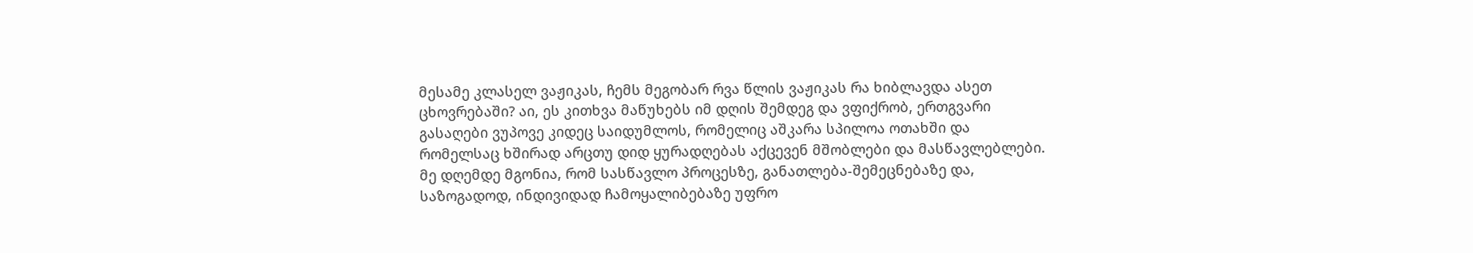მესამე კლასელ ვაჟიკას, ჩემს მეგობარ რვა წლის ვაჟიკას რა ხიბლავდა ასეთ ცხოვრებაში? აი, ეს კითხვა მაწუხებს იმ დღის შემდეგ და ვფიქრობ, ერთგვარი გასაღები ვუპოვე კიდეც საიდუმლოს, რომელიც აშკარა სპილოა ოთახში და რომელსაც ხშირად არცთუ დიდ ყურადღებას აქცევენ მშობლები და მასწავლებლები. მე დღემდე მგონია, რომ სასწავლო პროცესზე, განათლება-შემეცნებაზე და, საზოგადოდ, ინდივიდად ჩამოყალიბებაზე უფრო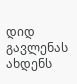დიდ გავლენას ახდენს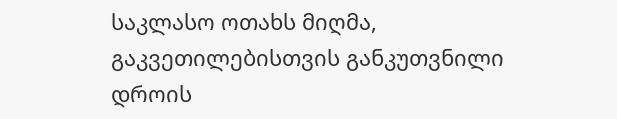საკლასო ოთახს მიღმა, გაკვეთილებისთვის განკუთვნილი დროის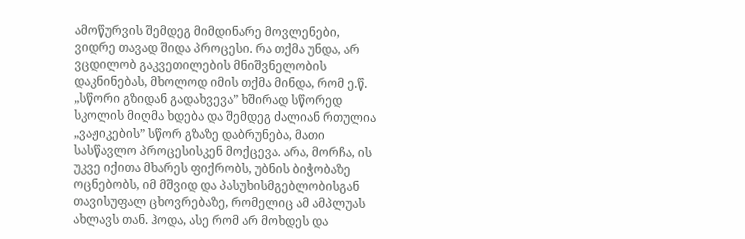ამოწურვის შემდეგ მიმდინარე მოვლენები, ვიდრე თავად შიდა პროცესი. რა თქმა უნდა, არ ვცდილობ გაკვეთილების მნიშვნელობის დაკნინებას, მხოლოდ იმის თქმა მინდა, რომ ე.წ. „სწორი გზიდან გადახვევა” ხშირად სწორედ სკოლის მიღმა ხდება და შემდეგ ძალიან რთულია „ვაჟიკების” სწორ გზაზე დაბრუნება, მათი სასწავლო პროცესისკენ მოქცევა. არა, მორჩა, ის უკვე იქითა მხარეს ფიქრობს, უბნის ბიჭობაზე ოცნებობს, იმ მშვიდ და პასუხისმგებლობისგან თავისუფალ ცხოვრებაზე, რომელიც ამ ამპლუას ახლავს თან. ჰოდა, ასე რომ არ მოხდეს და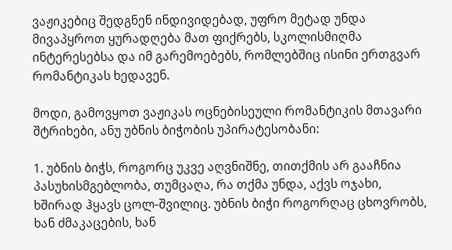ვაჟიკებიც შედგნენ ინდივიდებად, უფრო მეტად უნდა მივაპყროთ ყურადღება მათ ფიქრებს, სკოლისმიღმა ინტერესებსა და იმ გარემოებებს, რომლებშიც ისინი ერთგვარ რომანტიკას ხედავენ.

მოდი, გამოვყოთ ვაჟიკას ოცნებისეული რომანტიკის მთავარი შტრიხები, ანუ უბნის ბიჭობის უპირატესობანი:

1. უბნის ბიჭს, როგორც უკვე აღვნიშნე, თითქმის არ გააჩნია პასუხისმგებლობა, თუმცაღა, რა თქმა უნდა, აქვს ოჯახი, ხშირად ჰყავს ცოლ-შვილიც. უბნის ბიჭი როგორღაც ცხოვრობს, ხან ძმაკაცების, ხან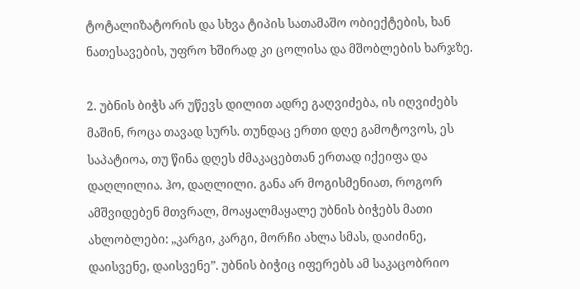ტოტალიზატორის და სხვა ტიპის სათამაშო ობიექტების, ხან ნათესავების, უფრო ხშირად კი ცოლისა და მშობლების ხარჯზე.

2. უბნის ბიჭს არ უწევს დილით ადრე გაღვიძება, ის იღვიძებს მაშინ, როცა თავად სურს. თუნდაც ერთი დღე გამოტოვოს, ეს საპატიოა, თუ წინა დღეს ძმაკაცებთან ერთად იქეიფა და დაღლილია. ჰო, დაღლილი. განა არ მოგისმენიათ, როგორ ამშვიდებენ მთვრალ, მოაყალმაყალე უბნის ბიჭებს მათი ახლობლები: „კარგი, კარგი, მორჩი ახლა სმას, დაიძინე, დაისვენე, დაისვენე”. უბნის ბიჭიც იფერებს ამ საკაცობრიო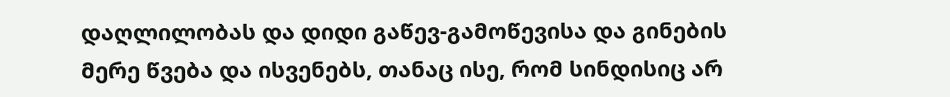დაღლილობას და დიდი გაწევ-გამოწევისა და გინების მერე წვება და ისვენებს, თანაც ისე, რომ სინდისიც არ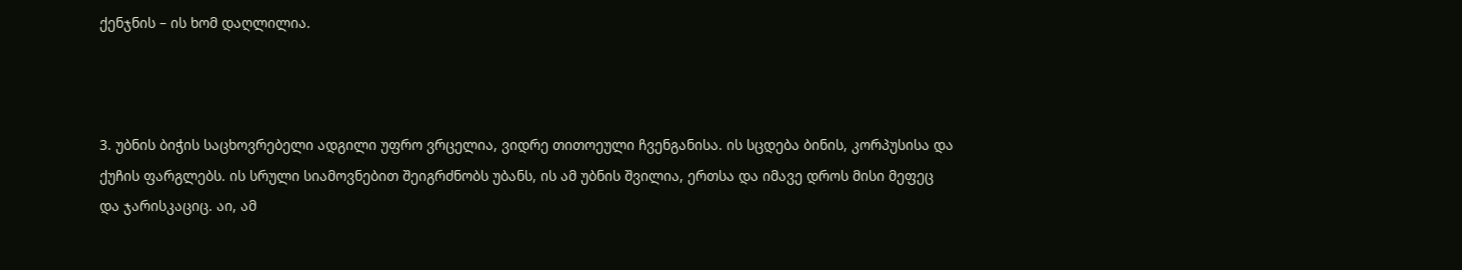ქენჯნის – ის ხომ დაღლილია.



3. უბნის ბიჭის საცხოვრებელი ადგილი უფრო ვრცელია, ვიდრე თითოეული ჩვენგანისა. ის სცდება ბინის, კორპუსისა და ქუჩის ფარგლებს. ის სრული სიამოვნებით შეიგრძნობს უბანს, ის ამ უბნის შვილია, ერთსა და იმავე დროს მისი მეფეც და ჯარისკაციც. აი, ამ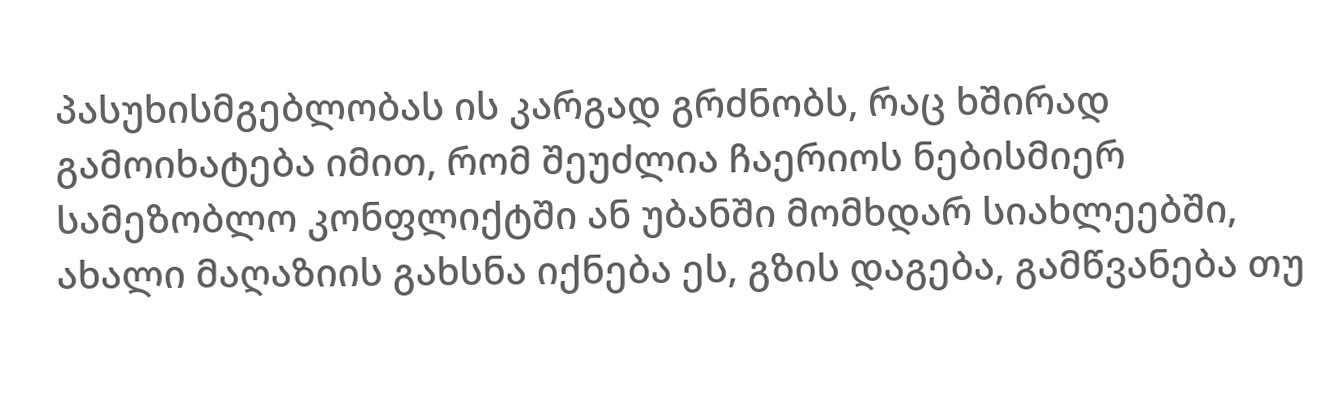პასუხისმგებლობას ის კარგად გრძნობს, რაც ხშირად გამოიხატება იმით, რომ შეუძლია ჩაერიოს ნებისმიერ სამეზობლო კონფლიქტში ან უბანში მომხდარ სიახლეებში, ახალი მაღაზიის გახსნა იქნება ეს, გზის დაგება, გამწვანება თუ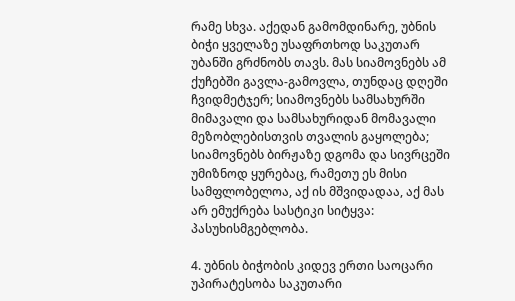რამე სხვა. აქედან გამომდინარე, უბნის ბიჭი ყველაზე უსაფრთხოდ საკუთარ უბანში გრძნობს თავს. მას სიამოვნებს ამ ქუჩებში გავლა-გამოვლა, თუნდაც დღეში ჩვიდმეტჯერ; სიამოვნებს სამსახურში მიმავალი და სამსახურიდან მომავალი მეზობლებისთვის თვალის გაყოლება; სიამოვნებს ბირჟაზე დგომა და სივრცეში უმიზნოდ ყურებაც, რამეთუ ეს მისი სამფლობელოა, აქ ის მშვიდადაა, აქ მას არ ემუქრება სასტიკი სიტყვა: პასუხისმგებლობა.

4. უბნის ბიჭობის კიდევ ერთი საოცარი უპირატესობა საკუთარი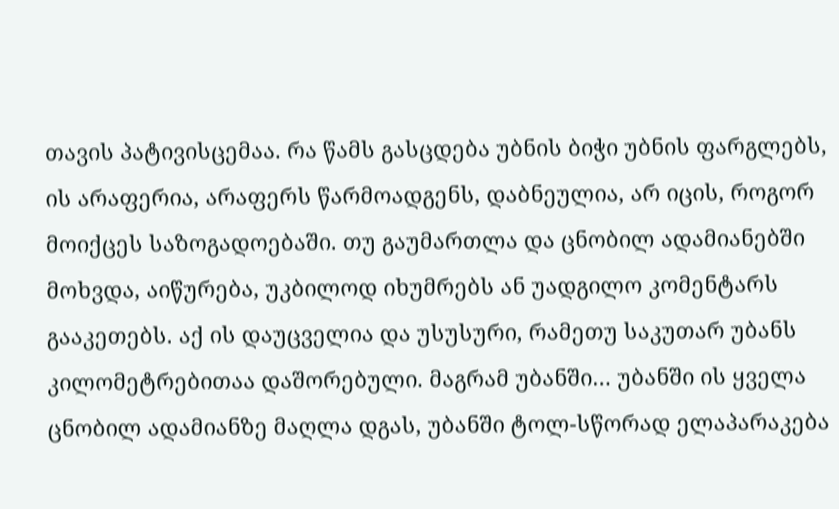თავის პატივისცემაა. რა წამს გასცდება უბნის ბიჭი უბნის ფარგლებს, ის არაფერია, არაფერს წარმოადგენს, დაბნეულია, არ იცის, როგორ მოიქცეს საზოგადოებაში. თუ გაუმართლა და ცნობილ ადამიანებში მოხვდა, აიწურება, უკბილოდ იხუმრებს ან უადგილო კომენტარს გააკეთებს. აქ ის დაუცველია და უსუსური, რამეთუ საკუთარ უბანს კილომეტრებითაა დაშორებული. მაგრამ უბანში… უბანში ის ყველა ცნობილ ადამიანზე მაღლა დგას, უბანში ტოლ-სწორად ელაპარაკება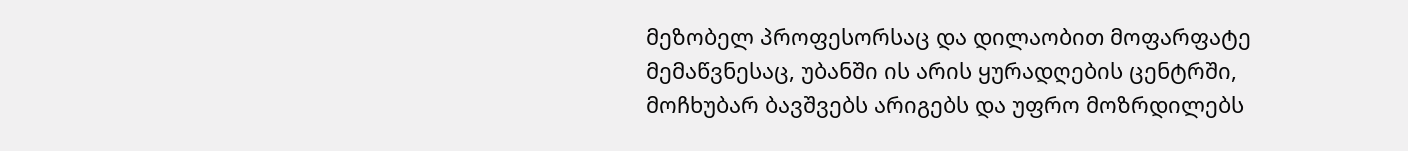მეზობელ პროფესორსაც და დილაობით მოფარფატე მემაწვნესაც, უბანში ის არის ყურადღების ცენტრში, მოჩხუბარ ბავშვებს არიგებს და უფრო მოზრდილებს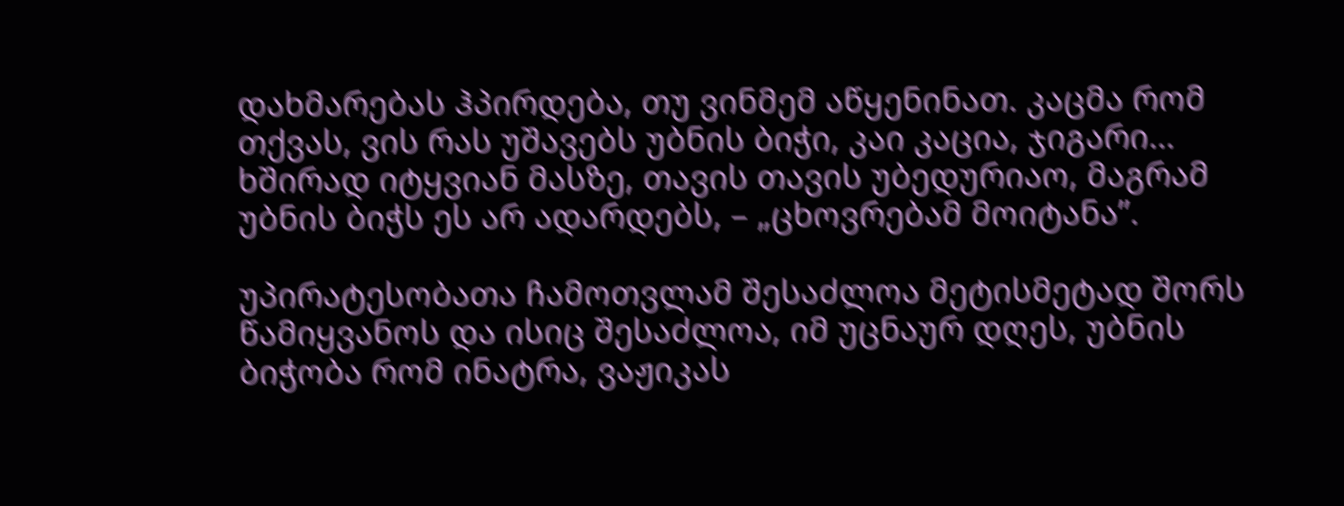დახმარებას ჰპირდება, თუ ვინმემ აწყენინათ. კაცმა რომ თქვას, ვის რას უშავებს უბნის ბიჭი, კაი კაცია, ჯიგარი… ხშირად იტყვიან მასზე, თავის თავის უბედურიაო, მაგრამ უბნის ბიჭს ეს არ ადარდებს, – „ცხოვრებამ მოიტანა”.

უპირატესობათა ჩამოთვლამ შესაძლოა მეტისმეტად შორს წამიყვანოს და ისიც შესაძლოა, იმ უცნაურ დღეს, უბნის ბიჭობა რომ ინატრა, ვაჟიკას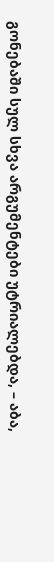გონებაში სულ სხვა არგუმენტები უტრიალებდა, – აბა,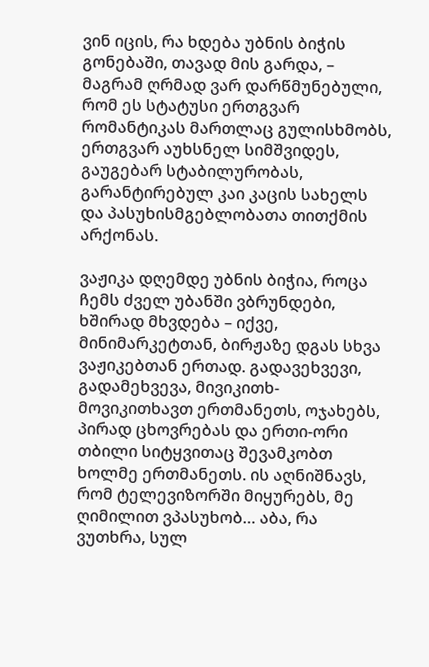ვინ იცის, რა ხდება უბნის ბიჭის გონებაში, თავად მის გარდა, – მაგრამ ღრმად ვარ დარწმუნებული, რომ ეს სტატუსი ერთგვარ რომანტიკას მართლაც გულისხმობს, ერთგვარ აუხსნელ სიმშვიდეს, გაუგებარ სტაბილურობას, გარანტირებულ კაი კაცის სახელს და პასუხისმგებლობათა თითქმის არქონას.

ვაჟიკა დღემდე უბნის ბიჭია, როცა ჩემს ძველ უბანში ვბრუნდები, ხშირად მხვდება – იქვე, მინიმარკეტთან, ბირჟაზე დგას სხვა ვაჟიკებთან ერთად. გადავეხვევი, გადამეხვევა, მივიკითხ-მოვიკითხავთ ერთმანეთს, ოჯახებს, პირად ცხოვრებას და ერთი-ორი თბილი სიტყვითაც შევამკობთ ხოლმე ერთმანეთს. ის აღნიშნავს, რომ ტელევიზორში მიყურებს, მე ღიმილით ვპასუხობ… აბა, რა ვუთხრა, სულ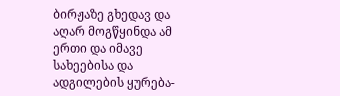ბირჟაზე გხედავ და აღარ მოგწყინდა ამ ერთი და იმავე სახეებისა და ადგილების ყურება-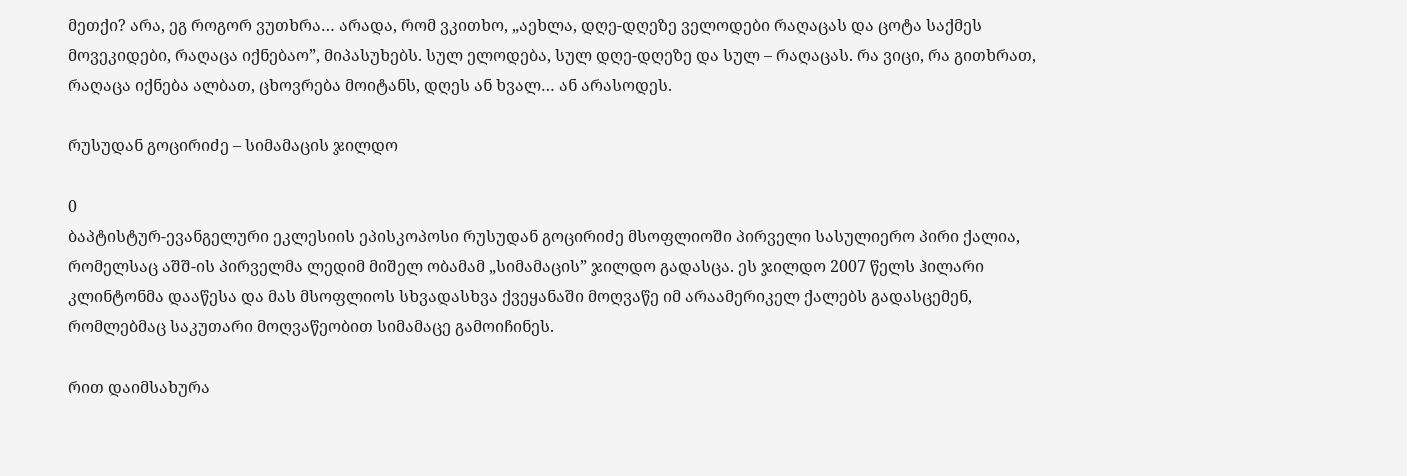მეთქი? არა, ეგ როგორ ვუთხრა… არადა, რომ ვკითხო, „აეხლა, დღე-დღეზე ველოდები რაღაცას და ცოტა საქმეს მოვეკიდები, რაღაცა იქნებაო”, მიპასუხებს. სულ ელოდება, სულ დღე-დღეზე და სულ – რაღაცას. რა ვიცი, რა გითხრათ, რაღაცა იქნება ალბათ, ცხოვრება მოიტანს, დღეს ან ხვალ… ან არასოდეს.

რუსუდან გოცირიძე – სიმამაცის ჯილდო

0
ბაპტისტურ-ევანგელური ეკლესიის ეპისკოპოსი რუსუდან გოცირიძე მსოფლიოში პირველი სასულიერო პირი ქალია, რომელსაც აშშ-ის პირველმა ლედიმ მიშელ ობამამ „სიმამაცის” ჯილდო გადასცა. ეს ჯილდო 2007 წელს ჰილარი კლინტონმა დააწესა და მას მსოფლიოს სხვადასხვა ქვეყანაში მოღვაწე იმ არაამერიკელ ქალებს გადასცემენ, რომლებმაც საკუთარი მოღვაწეობით სიმამაცე გამოიჩინეს.

რით დაიმსახურა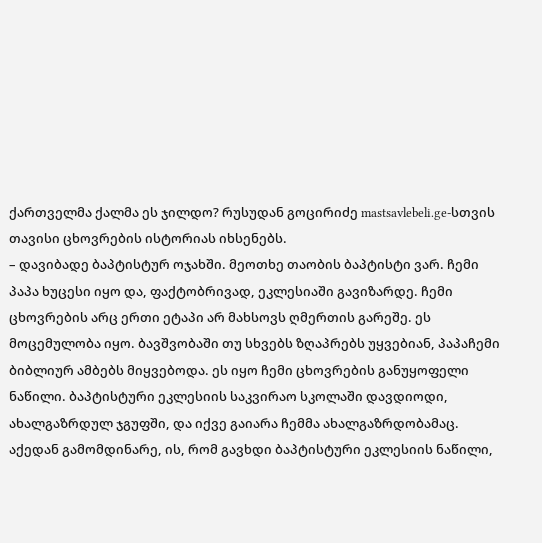ქართველმა ქალმა ეს ჯილდო? რუსუდან გოცირიძე mastsavlebeli.ge-სთვის თავისი ცხოვრების ისტორიას იხსენებს.
– დავიბადე ბაპტისტურ ოჯახში. მეოთხე თაობის ბაპტისტი ვარ. ჩემი პაპა ხუცესი იყო და, ფაქტობრივად, ეკლესიაში გავიზარდე. ჩემი ცხოვრების არც ერთი ეტაპი არ მახსოვს ღმერთის გარეშე. ეს მოცემულობა იყო. ბავშვობაში თუ სხვებს ზღაპრებს უყვებიან, პაპაჩემი ბიბლიურ ამბებს მიყვებოდა. ეს იყო ჩემი ცხოვრების განუყოფელი ნაწილი. ბაპტისტური ეკლესიის საკვირაო სკოლაში დავდიოდი, ახალგაზრდულ ჯგუფში, და იქვე გაიარა ჩემმა ახალგაზრდობამაც. აქედან გამომდინარე, ის, რომ გავხდი ბაპტისტური ეკლესიის ნაწილი,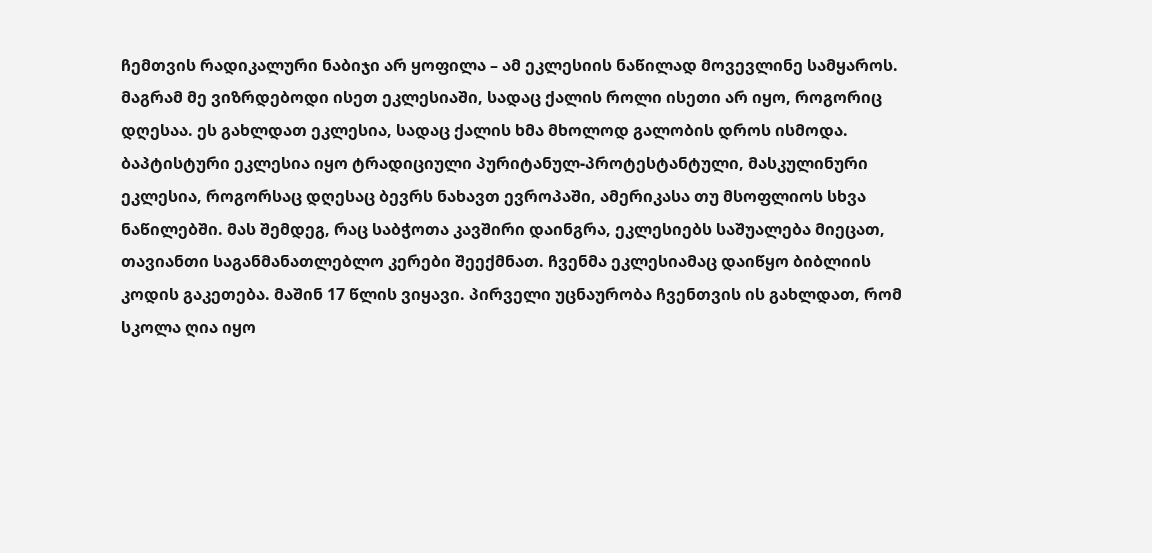ჩემთვის რადიკალური ნაბიჯი არ ყოფილა – ამ ეკლესიის ნაწილად მოვევლინე სამყაროს. მაგრამ მე ვიზრდებოდი ისეთ ეკლესიაში, სადაც ქალის როლი ისეთი არ იყო, როგორიც დღესაა. ეს გახლდათ ეკლესია, სადაც ქალის ხმა მხოლოდ გალობის დროს ისმოდა. ბაპტისტური ეკლესია იყო ტრადიციული პურიტანულ-პროტესტანტული, მასკულინური ეკლესია, როგორსაც დღესაც ბევრს ნახავთ ევროპაში, ამერიკასა თუ მსოფლიოს სხვა ნაწილებში. მას შემდეგ, რაც საბჭოთა კავშირი დაინგრა, ეკლესიებს საშუალება მიეცათ, თავიანთი საგანმანათლებლო კერები შეექმნათ. ჩვენმა ეკლესიამაც დაიწყო ბიბლიის კოდის გაკეთება. მაშინ 17 წლის ვიყავი. პირველი უცნაურობა ჩვენთვის ის გახლდათ, რომ სკოლა ღია იყო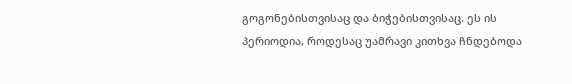გოგონებისთვისაც და ბიჭებისთვისაც. ეს ის პერიოდია, როდესაც უამრავი კითხვა ჩნდებოდა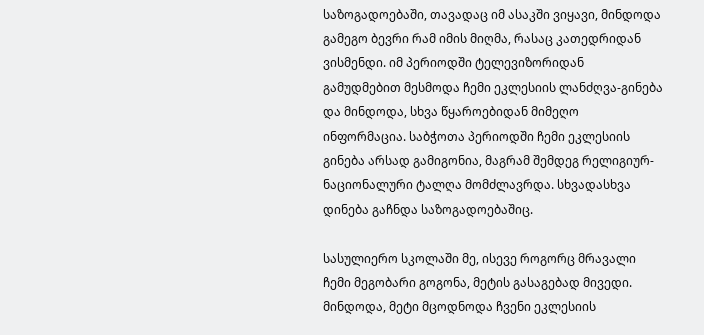საზოგადოებაში, თავადაც იმ ასაკში ვიყავი, მინდოდა გამეგო ბევრი რამ იმის მიღმა, რასაც კათედრიდან ვისმენდი. იმ პერიოდში ტელევიზორიდან გამუდმებით მესმოდა ჩემი ეკლესიის ლანძღვა-გინება და მინდოდა, სხვა წყაროებიდან მიმეღო ინფორმაცია. საბჭოთა პერიოდში ჩემი ეკლესიის გინება არსად გამიგონია, მაგრამ შემდეგ რელიგიურ-ნაციონალური ტალღა მომძლავრდა. სხვადასხვა დინება გაჩნდა საზოგადოებაშიც.

სასულიერო სკოლაში მე, ისევე როგორც მრავალი ჩემი მეგობარი გოგონა, მეტის გასაგებად მივედი. მინდოდა, მეტი მცოდნოდა ჩვენი ეკლესიის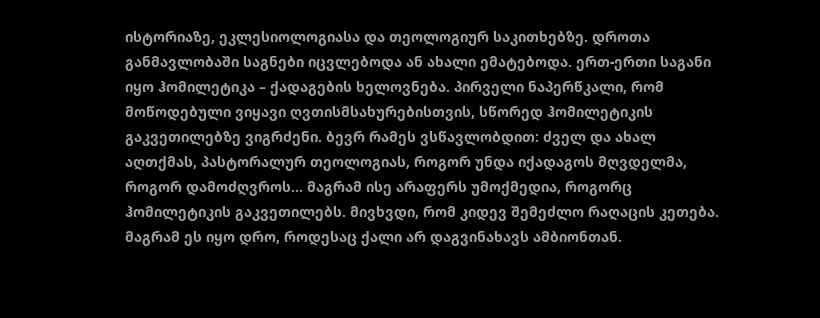ისტორიაზე, ეკლესიოლოგიასა და თეოლოგიურ საკითხებზე. დროთა განმავლობაში საგნები იცვლებოდა ან ახალი ემატებოდა. ერთ-ერთი საგანი იყო ჰომილეტიკა – ქადაგების ხელოვნება. პირველი ნაპერწკალი, რომ მოწოდებული ვიყავი ღვთისმსახურებისთვის, სწორედ ჰომილეტიკის გაკვეთილებზე ვიგრძენი. ბევრ რამეს ვსწავლობდით: ძველ და ახალ აღთქმას, პასტორალურ თეოლოგიას, როგორ უნდა იქადაგოს მღვდელმა, როგორ დამოძღვროს… მაგრამ ისე არაფერს უმოქმედია, როგორც ჰომილეტიკის გაკვეთილებს. მივხვდი, რომ კიდევ შემეძლო რაღაცის კეთება. მაგრამ ეს იყო დრო, როდესაც ქალი არ დაგვინახავს ამბიონთან.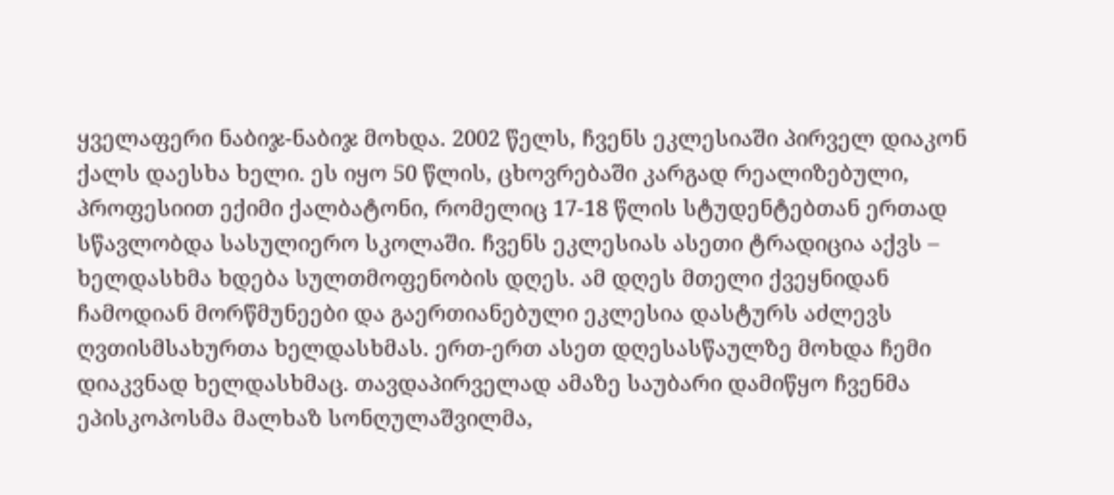ყველაფერი ნაბიჯ-ნაბიჯ მოხდა. 2002 წელს, ჩვენს ეკლესიაში პირველ დიაკონ ქალს დაესხა ხელი. ეს იყო 50 წლის, ცხოვრებაში კარგად რეალიზებული, პროფესიით ექიმი ქალბატონი, რომელიც 17-18 წლის სტუდენტებთან ერთად სწავლობდა სასულიერო სკოლაში. ჩვენს ეკლესიას ასეთი ტრადიცია აქვს – ხელდასხმა ხდება სულთმოფენობის დღეს. ამ დღეს მთელი ქვეყნიდან ჩამოდიან მორწმუნეები და გაერთიანებული ეკლესია დასტურს აძლევს ღვთისმსახურთა ხელდასხმას. ერთ-ერთ ასეთ დღესასწაულზე მოხდა ჩემი დიაკვნად ხელდასხმაც. თავდაპირველად ამაზე საუბარი დამიწყო ჩვენმა ეპისკოპოსმა მალხაზ სონღულაშვილმა,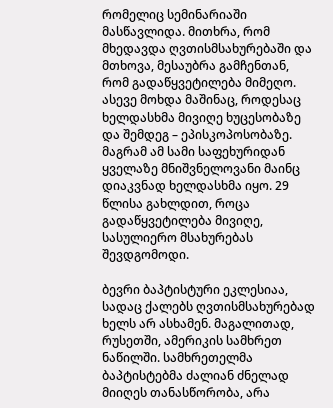რომელიც სემინარიაში მასწავლიდა. მითხრა, რომ მხედავდა ღვთისმსახურებაში და მთხოვა, მესაუბრა გამჩენთან, რომ გადაწყვეტილება მიმეღო. ასევე მოხდა მაშინაც, როდესაც ხელდასხმა მივიღე ხუცესობაზე და შემდეგ – ეპისკოპოსობაზე. მაგრამ ამ სამი საფეხურიდან ყველაზე მნიშვნელოვანი მაინც დიაკვნად ხელდასხმა იყო. 29 წლისა გახლდით, როცა გადაწყვეტილება მივიღე, სასულიერო მსახურებას შევდგომოდი.

ბევრი ბაპტისტური ეკლესიაა, სადაც ქალებს ღვთისმსახურებად ხელს არ ასხამენ. მაგალითად, რუსეთში, ამერიკის სამხრეთ ნაწილში. სამხრეთელმა ბაპტისტებმა ძალიან ძნელად მიიღეს თანასწორობა, არა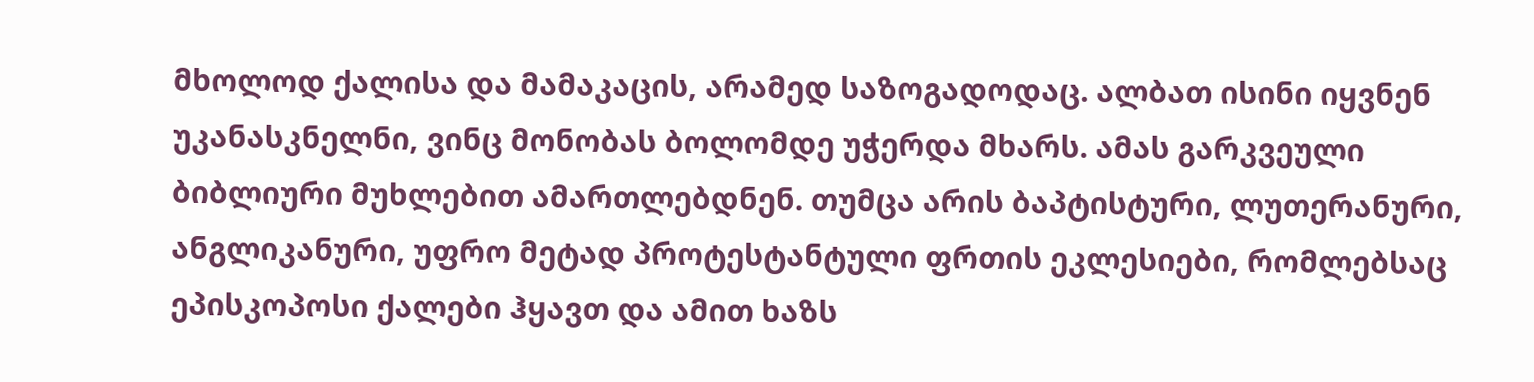მხოლოდ ქალისა და მამაკაცის, არამედ საზოგადოდაც. ალბათ ისინი იყვნენ უკანასკნელნი, ვინც მონობას ბოლომდე უჭერდა მხარს. ამას გარკვეული ბიბლიური მუხლებით ამართლებდნენ. თუმცა არის ბაპტისტური, ლუთერანური, ანგლიკანური, უფრო მეტად პროტესტანტული ფრთის ეკლესიები, რომლებსაც ეპისკოპოსი ქალები ჰყავთ და ამით ხაზს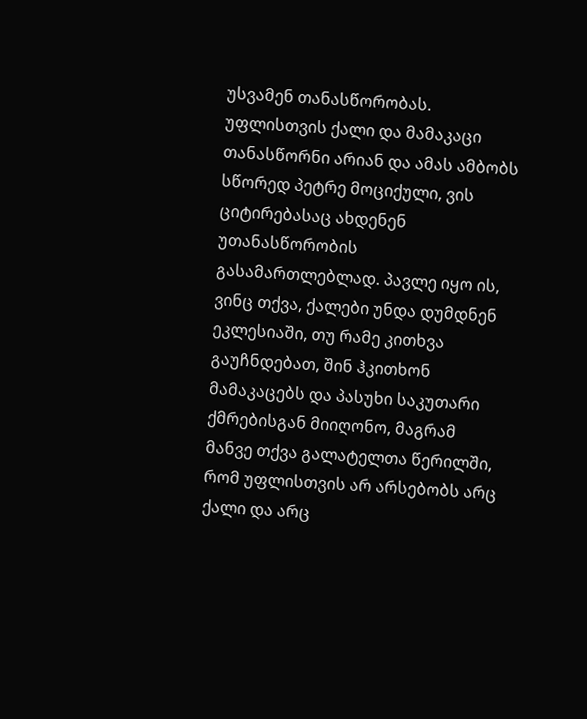უსვამენ თანასწორობას. უფლისთვის ქალი და მამაკაცი თანასწორნი არიან და ამას ამბობს სწორედ პეტრე მოციქული, ვის ციტირებასაც ახდენენ უთანასწორობის გასამართლებლად. პავლე იყო ის, ვინც თქვა, ქალები უნდა დუმდნენ ეკლესიაში, თუ რამე კითხვა გაუჩნდებათ, შინ ჰკითხონ მამაკაცებს და პასუხი საკუთარი ქმრებისგან მიიღონო, მაგრამ მანვე თქვა გალატელთა წერილში, რომ უფლისთვის არ არსებობს არც ქალი და არც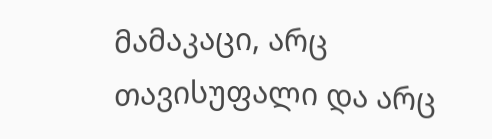მამაკაცი, არც თავისუფალი და არც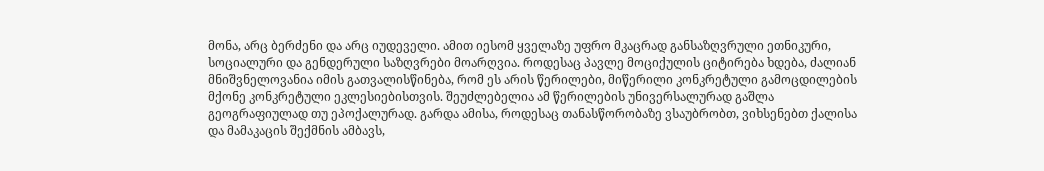მონა, არც ბერძენი და არც იუდეველი. ამით იესომ ყველაზე უფრო მკაცრად განსაზღვრული ეთნიკური, სოციალური და გენდერული საზღვრები მოარღვია. როდესაც პავლე მოციქულის ციტირება ხდება, ძალიან მნიშვნელოვანია იმის გათვალისწინება, რომ ეს არის წერილები, მიწერილი კონკრეტული გამოცდილების მქონე კონკრეტული ეკლესიებისთვის. შეუძლებელია ამ წერილების უნივერსალურად გაშლა გეოგრაფიულად თუ ეპოქალურად. გარდა ამისა, როდესაც თანასწორობაზე ვსაუბრობთ, ვიხსენებთ ქალისა და მამაკაცის შექმნის ამბავს,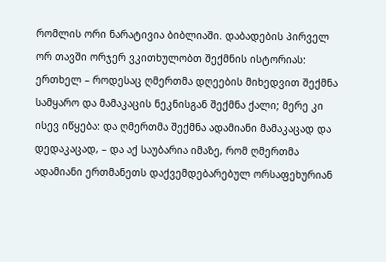რომლის ორი ნარატივია ბიბლიაში. დაბადების პირველ ორ თავში ორჯერ ვკითხულობთ შექმნის ისტორიას: ერთხელ – როდესაც ღმერთმა დღეების მიხედვით შექმნა სამყარო და მამაკაცის ნეკნისგან შექმნა ქალი; მერე კი ისევ იწყება: და ღმერთმა შექმნა ადამიანი მამაკაცად და დედაკაცად, – და აქ საუბარია იმაზე, რომ ღმერთმა ადამიანი ერთმანეთს დაქვემდებარებულ ორსაფეხურიან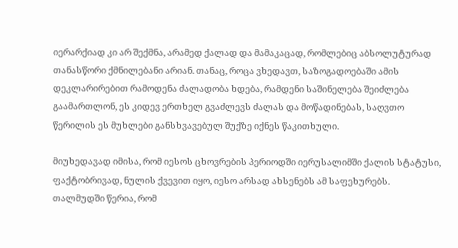იერარქიად კი არ შექმნა, არამედ ქალად და მამაკაცად, რომლებიც აბსოლუტურად თანასწორი ქმნილებანი არიან. თანაც, როცა ვხედავთ, საზოგადოებაში ამის დეკლარირებით რამოდენა ძალადობა ხდება, რამდენი საშინელება შეიძლება გაამართლონ, ეს კიდევ ერთხელ გვაძლევს ძალას და მოწადინებას, საღვთო წერილის ეს მუხლები განსხვავებულ შუქზე იქნეს წაკითხული.

მიუხედავად იმისა, რომ იესოს ცხოვრების პერიოდში იერუსალიმში ქალის სტატუსი, ფაქტობრივად, ნულის ქვევით იყო, იესო არსად ახსენებს ამ საფეხურებს. თალმუდში წერია, რომ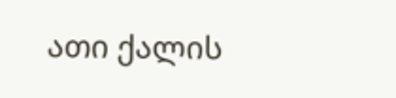ათი ქალის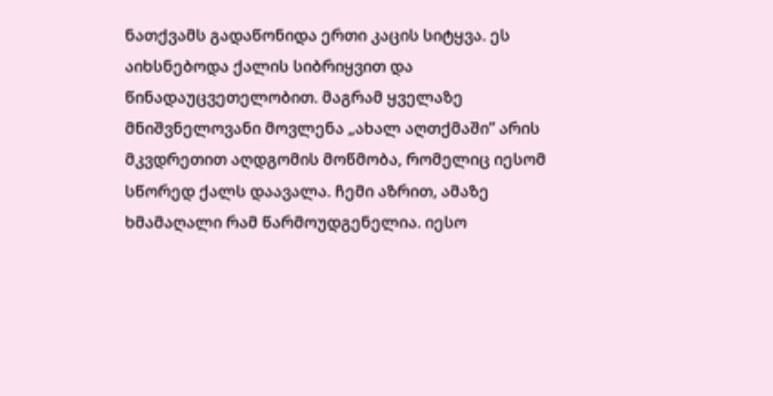ნათქვამს გადაწონიდა ერთი კაცის სიტყვა. ეს აიხსნებოდა ქალის სიბრიყვით და წინადაუცვეთელობით. მაგრამ ყველაზე მნიშვნელოვანი მოვლენა „ახალ აღთქმაში” არის მკვდრეთით აღდგომის მოწმობა, რომელიც იესომ სწორედ ქალს დაავალა. ჩემი აზრით, ამაზე ხმამაღალი რამ წარმოუდგენელია. იესო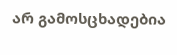არ გამოსცხადებია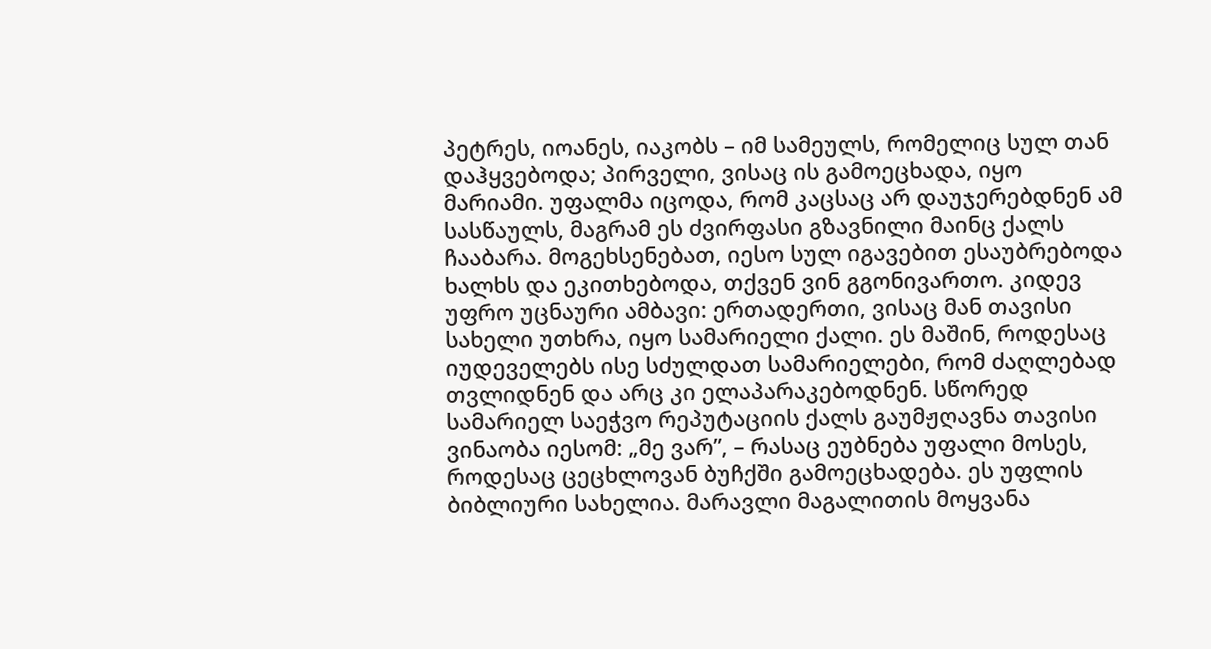პეტრეს, იოანეს, იაკობს – იმ სამეულს, რომელიც სულ თან დაჰყვებოდა; პირველი, ვისაც ის გამოეცხადა, იყო მარიამი. უფალმა იცოდა, რომ კაცსაც არ დაუჯერებდნენ ამ სასწაულს, მაგრამ ეს ძვირფასი გზავნილი მაინც ქალს ჩააბარა. მოგეხსენებათ, იესო სულ იგავებით ესაუბრებოდა ხალხს და ეკითხებოდა, თქვენ ვინ გგონივართო. კიდევ უფრო უცნაური ამბავი: ერთადერთი, ვისაც მან თავისი სახელი უთხრა, იყო სამარიელი ქალი. ეს მაშინ, როდესაც იუდეველებს ისე სძულდათ სამარიელები, რომ ძაღლებად თვლიდნენ და არც კი ელაპარაკებოდნენ. სწორედ სამარიელ საეჭვო რეპუტაციის ქალს გაუმჟღავნა თავისი ვინაობა იესომ: „მე ვარ”, – რასაც ეუბნება უფალი მოსეს, როდესაც ცეცხლოვან ბუჩქში გამოეცხადება. ეს უფლის ბიბლიური სახელია. მარავლი მაგალითის მოყვანა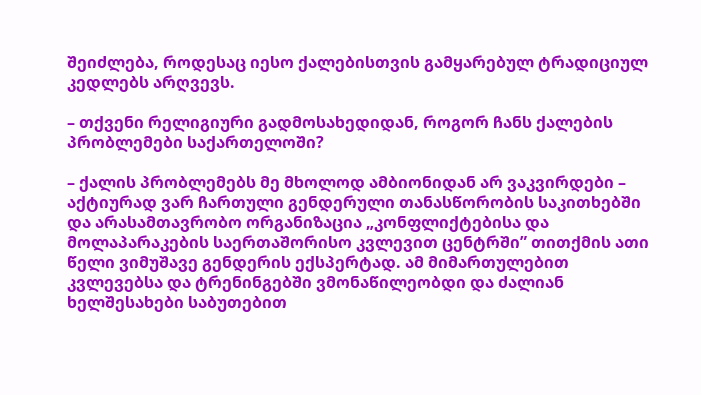შეიძლება, როდესაც იესო ქალებისთვის გამყარებულ ტრადიციულ კედლებს არღვევს.

– თქვენი რელიგიური გადმოსახედიდან, როგორ ჩანს ქალების პრობლემები საქართელოში?

– ქალის პრობლემებს მე მხოლოდ ამბიონიდან არ ვაკვირდები – აქტიურად ვარ ჩართული გენდერული თანასწორობის საკითხებში და არასამთავრობო ორგანიზაცია „კონფლიქტებისა და მოლაპარაკების საერთაშორისო კვლევით ცენტრში” თითქმის ათი წელი ვიმუშავე გენდერის ექსპერტად. ამ მიმართულებით კვლევებსა და ტრენინგებში ვმონაწილეობდი და ძალიან ხელშესახები საბუთებით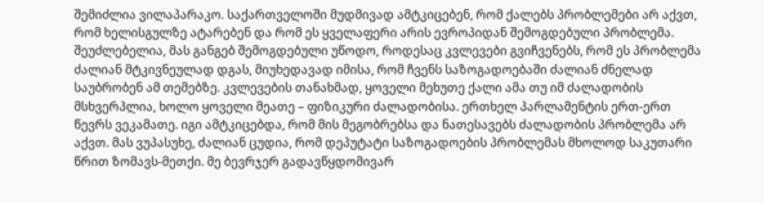შემიძლია ვილაპარაკო. საქართველოში მუდმივად ამტკიცებენ, რომ ქალებს პრობლემები არ აქვთ, რომ ხელისგულზე ატარებენ და რომ ეს ყველაფერი არის ევროპიდან შემოგდებული პრობლემა. შეუძლებელია, მას განგებ შემოგდებული უწოდო, როდესაც კვლევები გვიჩვენებს, რომ ეს პრობლემა ძალიან მტკივნეულად დგას, მიუხედავად იმისა, რომ ჩვენს საზოგადოებაში ძალიან ძნელად საუბრობენ ამ თემებზე. კვლევების თანახმად, ყოველი მეხუთე ქალი ამა თუ იმ ძალადობის მსხვერპლია, ხოლო ყოველი მეათე – ფიზიკური ძალადობისა. ერთხელ პარლამენტის ერთ-ერთ წევრს ვეკამათე. იგი ამტკიცებდა, რომ მის მეგობრებსა და ნათესავებს ძალადობის პრობლემა არ აქვთ. მას ვუპასუხე, ძალიან ცუდია, რომ დეპუტატი საზოგადოების პრობლემას მხოლოდ საკუთარი წრით ზომავს-მეთქი. მე ბევრჯერ გადავწყდომივარ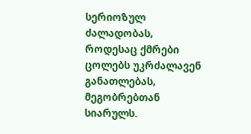სერიოზულ ძალადობას, როდესაც ქმრები ცოლებს უკრძალავენ განათლებას, მეგობრებთან სიარულს.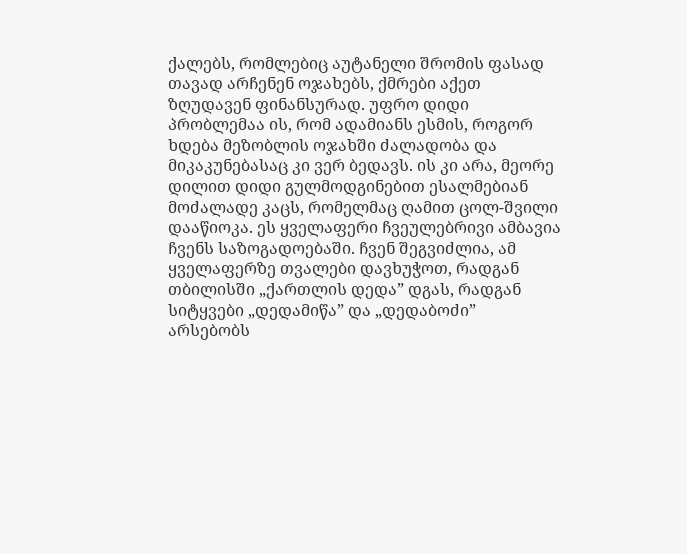ქალებს, რომლებიც აუტანელი შრომის ფასად თავად არჩენენ ოჯახებს, ქმრები აქეთ ზღუდავენ ფინანსურად. უფრო დიდი პრობლემაა ის, რომ ადამიანს ესმის, როგორ ხდება მეზობლის ოჯახში ძალადობა და მიკაკუნებასაც კი ვერ ბედავს. ის კი არა, მეორე დილით დიდი გულმოდგინებით ესალმებიან მოძალადე კაცს, რომელმაც ღამით ცოლ-შვილი დააწიოკა. ეს ყველაფერი ჩვეულებრივი ამბავია ჩვენს საზოგადოებაში. ჩვენ შეგვიძლია, ამ ყველაფერზე თვალები დავხუჭოთ, რადგან თბილისში „ქართლის დედა” დგას, რადგან სიტყვები „დედამიწა” და „დედაბოძი” არსებობს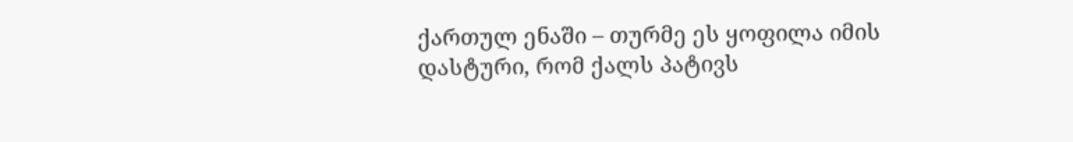ქართულ ენაში – თურმე ეს ყოფილა იმის დასტური, რომ ქალს პატივს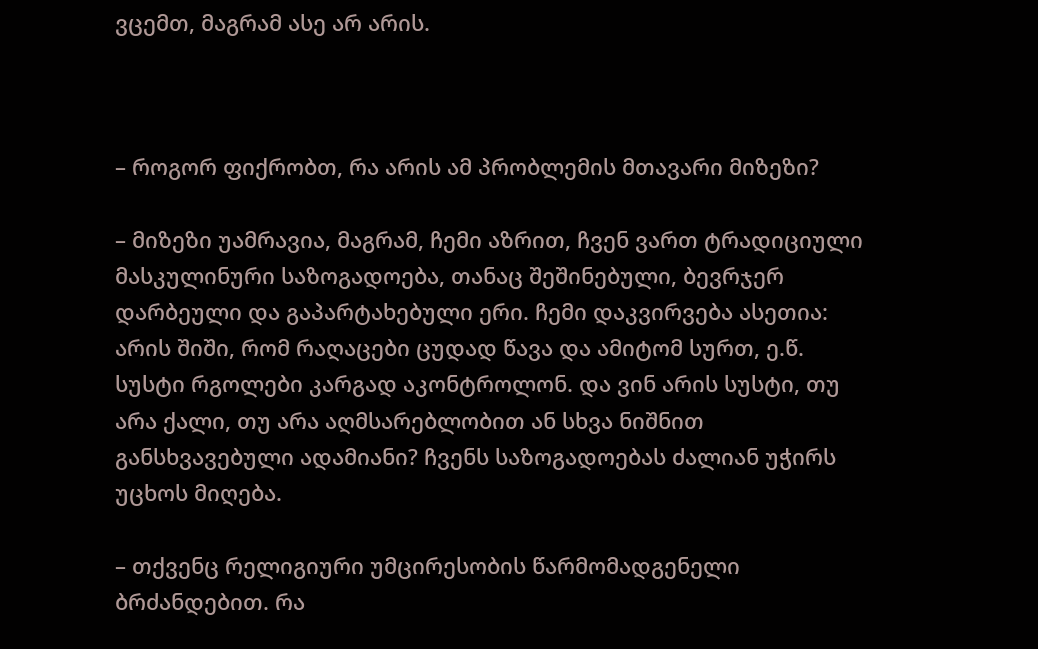ვცემთ, მაგრამ ასე არ არის.



– როგორ ფიქრობთ, რა არის ამ პრობლემის მთავარი მიზეზი?

– მიზეზი უამრავია, მაგრამ, ჩემი აზრით, ჩვენ ვართ ტრადიციული მასკულინური საზოგადოება, თანაც შეშინებული, ბევრჯერ დარბეული და გაპარტახებული ერი. ჩემი დაკვირვება ასეთია: არის შიში, რომ რაღაცები ცუდად წავა და ამიტომ სურთ, ე.წ. სუსტი რგოლები კარგად აკონტროლონ. და ვინ არის სუსტი, თუ არა ქალი, თუ არა აღმსარებლობით ან სხვა ნიშნით განსხვავებული ადამიანი? ჩვენს საზოგადოებას ძალიან უჭირს უცხოს მიღება.

– თქვენც რელიგიური უმცირესობის წარმომადგენელი ბრძანდებით. რა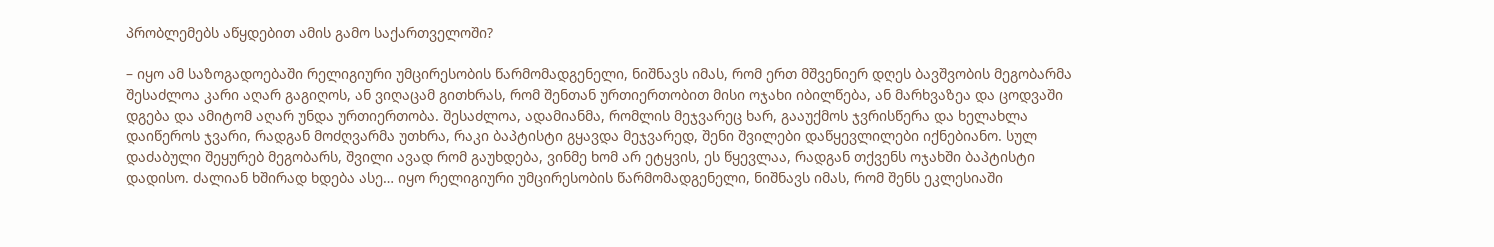პრობლემებს აწყდებით ამის გამო საქართველოში?

– იყო ამ საზოგადოებაში რელიგიური უმცირესობის წარმომადგენელი, ნიშნავს იმას, რომ ერთ მშვენიერ დღეს ბავშვობის მეგობარმა შესაძლოა კარი აღარ გაგიღოს, ან ვიღაცამ გითხრას, რომ შენთან ურთიერთობით მისი ოჯახი იბილწება, ან მარხვაზეა და ცოდვაში დგება და ამიტომ აღარ უნდა ურთიერთობა. შესაძლოა, ადამიანმა, რომლის მეჯვარეც ხარ, გააუქმოს ჯვრისწერა და ხელახლა დაიწეროს ჯვარი, რადგან მოძღვარმა უთხრა, რაკი ბაპტისტი გყავდა მეჯვარედ, შენი შვილები დაწყევლილები იქნებიანო. სულ დაძაბული შეყურებ მეგობარს, შვილი ავად რომ გაუხდება, ვინმე ხომ არ ეტყვის, ეს წყევლაა, რადგან თქვენს ოჯახში ბაპტისტი დადისო. ძალიან ხშირად ხდება ასე… იყო რელიგიური უმცირესობის წარმომადგენელი, ნიშნავს იმას, რომ შენს ეკლესიაში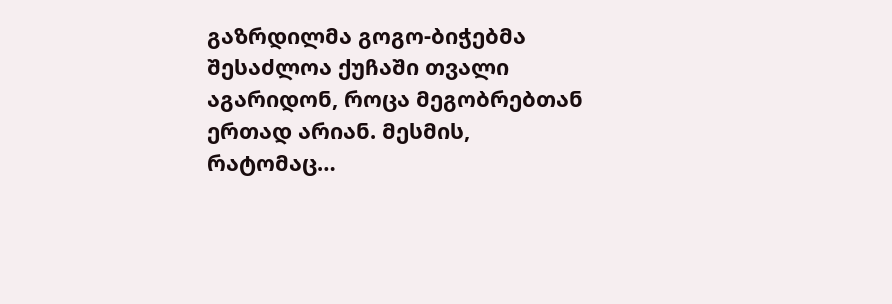გაზრდილმა გოგო-ბიჭებმა შესაძლოა ქუჩაში თვალი აგარიდონ, როცა მეგობრებთან ერთად არიან. მესმის, რატომაც…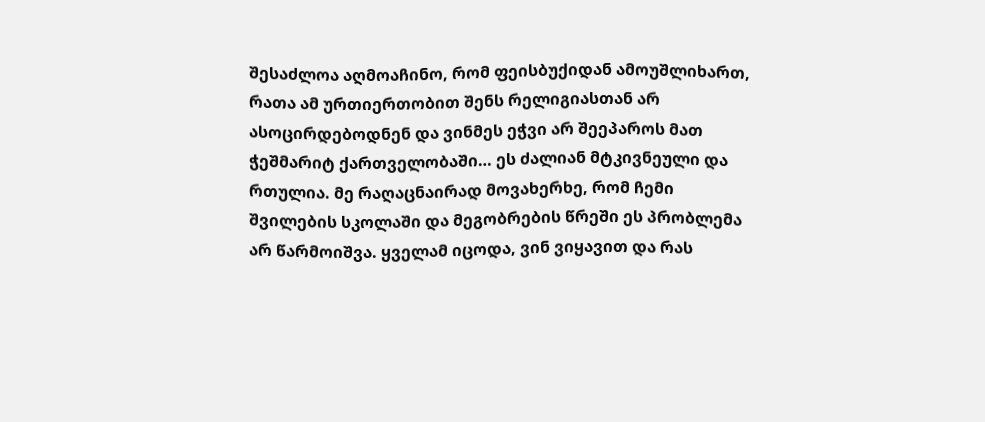შესაძლოა აღმოაჩინო, რომ ფეისბუქიდან ამოუშლიხართ, რათა ამ ურთიერთობით შენს რელიგიასთან არ ასოცირდებოდნენ და ვინმეს ეჭვი არ შეეპაროს მათ ჭეშმარიტ ქართველობაში… ეს ძალიან მტკივნეული და რთულია. მე რაღაცნაირად მოვახერხე, რომ ჩემი შვილების სკოლაში და მეგობრების წრეში ეს პრობლემა არ წარმოიშვა. ყველამ იცოდა, ვინ ვიყავით და რას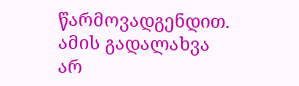წარმოვადგენდით. ამის გადალახვა არ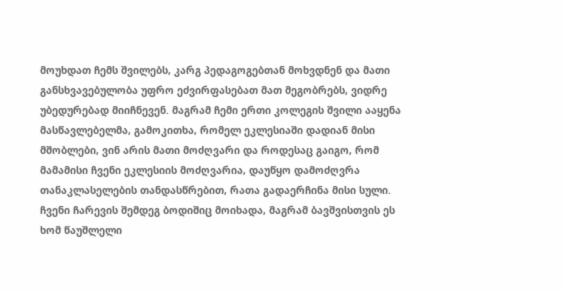მოუხდათ ჩემს შვილებს, კარგ პედაგოგებთან მოხვდნენ და მათი განსხვავებულობა უფრო ეძვირფასებათ მათ მეგობრებს, ვიდრე უბედურებად მიიჩნევენ. მაგრამ ჩემი ერთი კოლეგის შვილი ააყენა მასწავლებელმა, გამოკითხა, რომელ ეკლესიაში დადიან მისი მშობლები, ვინ არის მათი მოძღვარი და როდესაც გაიგო, რომ მამამისი ჩვენი ეკლესიის მოძღვარია, დაუწყო დამოძღვრა თანაკლასელების თანდასწრებით, რათა გადაერჩინა მისი სული. ჩვენი ჩარევის შემდეგ ბოდიშიც მოიხადა, მაგრამ ბავშვისთვის ეს ხომ წაუშლელი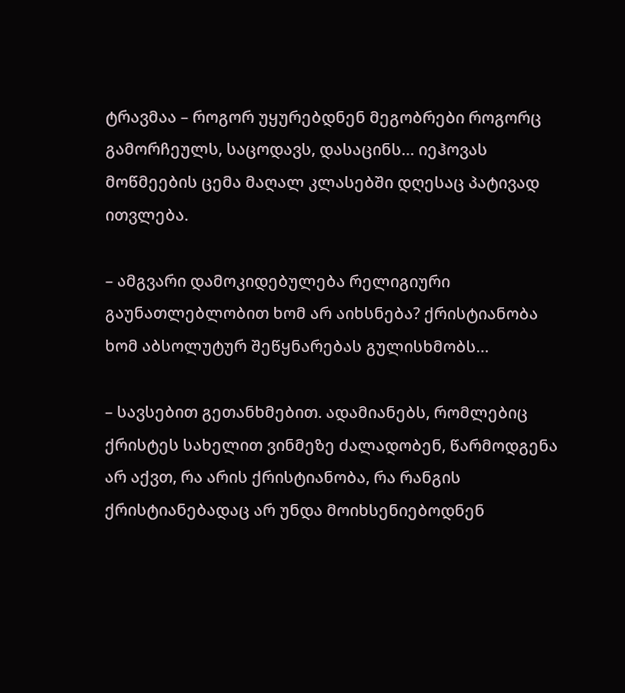ტრავმაა – როგორ უყურებდნენ მეგობრები როგორც გამორჩეულს, საცოდავს, დასაცინს… იეჰოვას მოწმეების ცემა მაღალ კლასებში დღესაც პატივად ითვლება.

– ამგვარი დამოკიდებულება რელიგიური გაუნათლებლობით ხომ არ აიხსნება? ქრისტიანობა ხომ აბსოლუტურ შეწყნარებას გულისხმობს…

– სავსებით გეთანხმებით. ადამიანებს, რომლებიც ქრისტეს სახელით ვინმეზე ძალადობენ, წარმოდგენა არ აქვთ, რა არის ქრისტიანობა, რა რანგის ქრისტიანებადაც არ უნდა მოიხსენიებოდნენ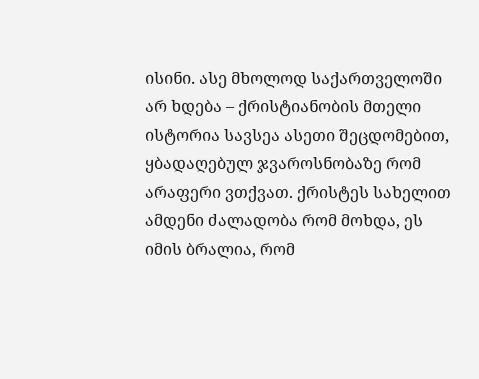ისინი. ასე მხოლოდ საქართველოში არ ხდება – ქრისტიანობის მთელი ისტორია სავსეა ასეთი შეცდომებით, ყბადაღებულ ჯვაროსნობაზე რომ არაფერი ვთქვათ. ქრისტეს სახელით ამდენი ძალადობა რომ მოხდა, ეს იმის ბრალია, რომ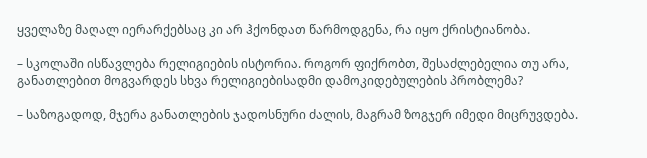ყველაზე მაღალ იერარქებსაც კი არ ჰქონდათ წარმოდგენა, რა იყო ქრისტიანობა.

– სკოლაში ისწავლება რელიგიების ისტორია. როგორ ფიქრობთ, შესაძლებელია თუ არა, განათლებით მოგვარდეს სხვა რელიგიებისადმი დამოკიდებულების პრობლემა?

– საზოგადოდ, მჯერა განათლების ჯადოსნური ძალის, მაგრამ ზოგჯერ იმედი მიცრუვდება.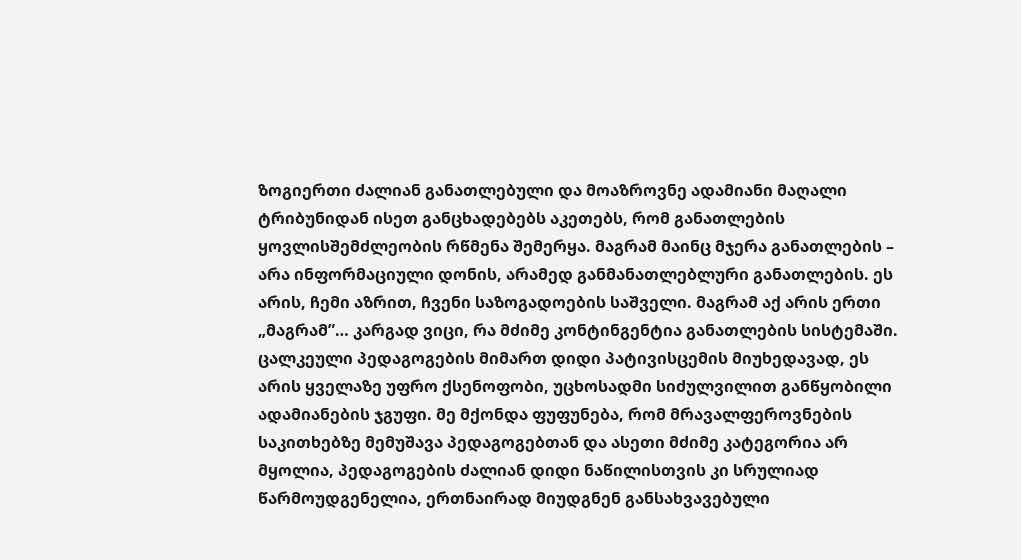ზოგიერთი ძალიან განათლებული და მოაზროვნე ადამიანი მაღალი ტრიბუნიდან ისეთ განცხადებებს აკეთებს, რომ განათლების ყოვლისშემძლეობის რწმენა შემერყა. მაგრამ მაინც მჯერა განათლების – არა ინფორმაციული დონის, არამედ განმანათლებლური განათლების. ეს არის, ჩემი აზრით, ჩვენი საზოგადოების საშველი. მაგრამ აქ არის ერთი „მაგრამ”… კარგად ვიცი, რა მძიმე კონტინგენტია განათლების სისტემაში. ცალკეული პედაგოგების მიმართ დიდი პატივისცემის მიუხედავად, ეს არის ყველაზე უფრო ქსენოფობი, უცხოსადმი სიძულვილით განწყობილი ადამიანების ჯგუფი. მე მქონდა ფუფუნება, რომ მრავალფეროვნების საკითხებზე მემუშავა პედაგოგებთან და ასეთი მძიმე კატეგორია არ მყოლია, პედაგოგების ძალიან დიდი ნაწილისთვის კი სრულიად წარმოუდგენელია, ერთნაირად მიუდგნენ განსახვავებული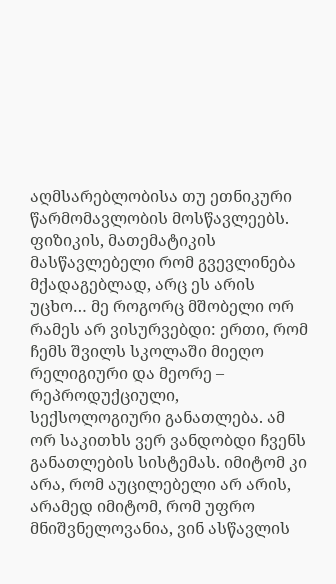აღმსარებლობისა თუ ეთნიკური წარმომავლობის მოსწავლეებს. ფიზიკის, მათემატიკის მასწავლებელი რომ გვევლინება მქადაგებლად, არც ეს არის უცხო… მე როგორც მშობელი ორ რამეს არ ვისურვებდი: ერთი, რომ ჩემს შვილს სკოლაში მიეღო რელიგიური და მეორე – რეპროდუქციული, სექსოლოგიური განათლება. ამ ორ საკითხს ვერ ვანდობდი ჩვენს განათლების სისტემას. იმიტომ კი არა, რომ აუცილებელი არ არის, არამედ იმიტომ, რომ უფრო მნიშვნელოვანია, ვინ ასწავლის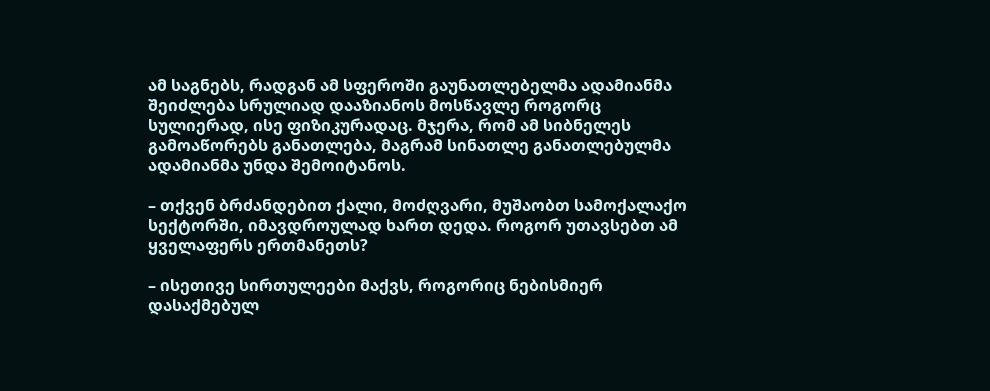ამ საგნებს, რადგან ამ სფეროში გაუნათლებელმა ადამიანმა შეიძლება სრულიად დააზიანოს მოსწავლე როგორც სულიერად, ისე ფიზიკურადაც. მჯერა, რომ ამ სიბნელეს გამოაწორებს განათლება, მაგრამ სინათლე განათლებულმა ადამიანმა უნდა შემოიტანოს.

– თქვენ ბრძანდებით ქალი, მოძღვარი, მუშაობთ სამოქალაქო სექტორში, იმავდროულად ხართ დედა. როგორ უთავსებთ ამ ყველაფერს ერთმანეთს?

– ისეთივე სირთულეები მაქვს, როგორიც ნებისმიერ დასაქმებულ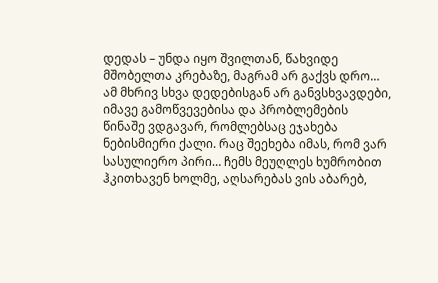დედას – უნდა იყო შვილთან, წახვიდე მშობელთა კრებაზე, მაგრამ არ გაქვს დრო… ამ მხრივ სხვა დედებისგან არ განვსხვავდები, იმავე გამოწვევებისა და პრობლემების წინაშე ვდგავარ, რომლებსაც ეჯახება ნებისმიერი ქალი. რაც შეეხება იმას, რომ ვარ სასულიერო პირი… ჩემს მეუღლეს ხუმრობით ჰკითხავენ ხოლმე, აღსარებას ვის აბარებ,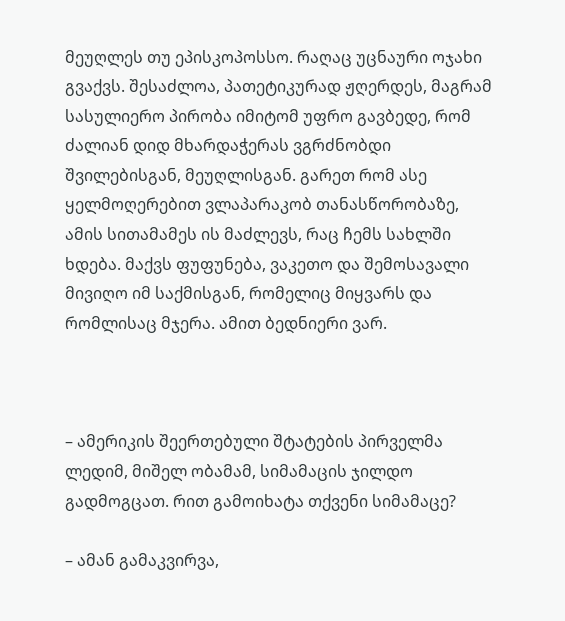მეუღლეს თუ ეპისკოპოსსო. რაღაც უცნაური ოჯახი გვაქვს. შესაძლოა, პათეტიკურად ჟღერდეს, მაგრამ სასულიერო პირობა იმიტომ უფრო გავბედე, რომ ძალიან დიდ მხარდაჭერას ვგრძნობდი შვილებისგან, მეუღლისგან. გარეთ რომ ასე ყელმოღერებით ვლაპარაკობ თანასწორობაზე, ამის სითამამეს ის მაძლევს, რაც ჩემს სახლში ხდება. მაქვს ფუფუნება, ვაკეთო და შემოსავალი მივიღო იმ საქმისგან, რომელიც მიყვარს და რომლისაც მჯერა. ამით ბედნიერი ვარ.



– ამერიკის შეერთებული შტატების პირველმა ლედიმ, მიშელ ობამამ, სიმამაცის ჯილდო გადმოგცათ. რით გამოიხატა თქვენი სიმამაცე?

– ამან გამაკვირვა,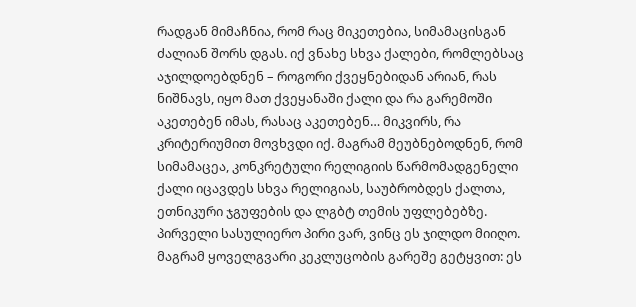რადგან მიმაჩნია, რომ რაც მიკეთებია, სიმამაცისგან ძალიან შორს დგას. იქ ვნახე სხვა ქალები, რომლებსაც აჯილდოებდნენ – როგორი ქვეყნებიდან არიან, რას ნიშნავს, იყო მათ ქვეყანაში ქალი და რა გარემოში აკეთებენ იმას, რასაც აკეთებენ… მიკვირს, რა კრიტერიუმით მოვხვდი იქ. მაგრამ მეუბნებოდნენ, რომ სიმამაცეა, კონკრეტული რელიგიის წარმომადგენელი ქალი იცავდეს სხვა რელიგიას, საუბრობდეს ქალთა, ეთნიკური ჯგუფების და ლგბტ თემის უფლებებზე. პირველი სასულიერო პირი ვარ, ვინც ეს ჯილდო მიიღო. მაგრამ ყოველგვარი კეკლუცობის გარეშე გეტყვით: ეს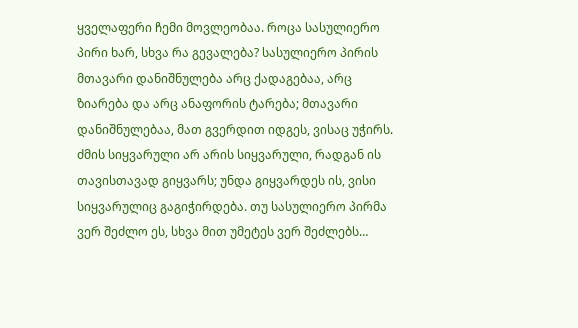ყველაფერი ჩემი მოვლეობაა. როცა სასულიერო პირი ხარ, სხვა რა გევალება? სასულიერო პირის მთავარი დანიშნულება არც ქადაგებაა, არც ზიარება და არც ანაფორის ტარება; მთავარი დანიშნულებაა, მათ გვერდით იდგეს, ვისაც უჭირს. ძმის სიყვარული არ არის სიყვარული, რადგან ის თავისთავად გიყვარს; უნდა გიყვარდეს ის, ვისი სიყვარულიც გაგიჭირდება. თუ სასულიერო პირმა ვერ შეძლო ეს, სხვა მით უმეტეს ვერ შეძლებს…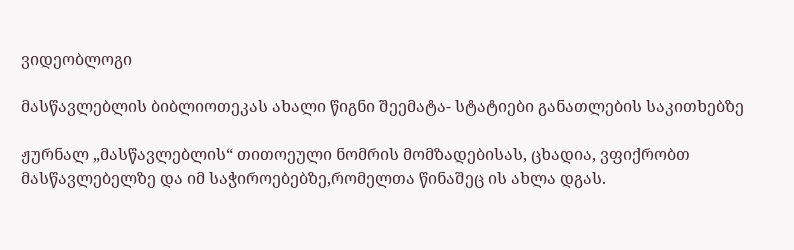ვიდეობლოგი

მასწავლებლის ბიბლიოთეკას ახალი წიგნი შეემატა- სტატიები განათლების საკითხებზე

ჟურნალ „მასწავლებლის“ თითოეული ნომრის მომზადებისას, ცხადია, ვფიქრობთ მასწავლებელზე და იმ საჭიროებებზე,რომელთა წინაშეც ის ახლა დგას.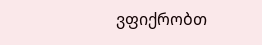ვფიქრობთ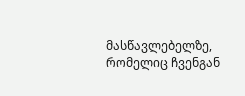მასწავლებელზე, რომელიც ჩვენგან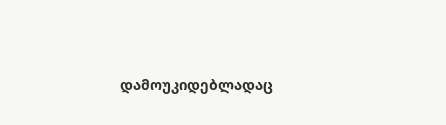დამოუკიდებლადაც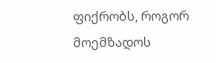ფიქრობს, როგორ მოემზადოს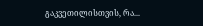გაკვეთილისთვის, რა...